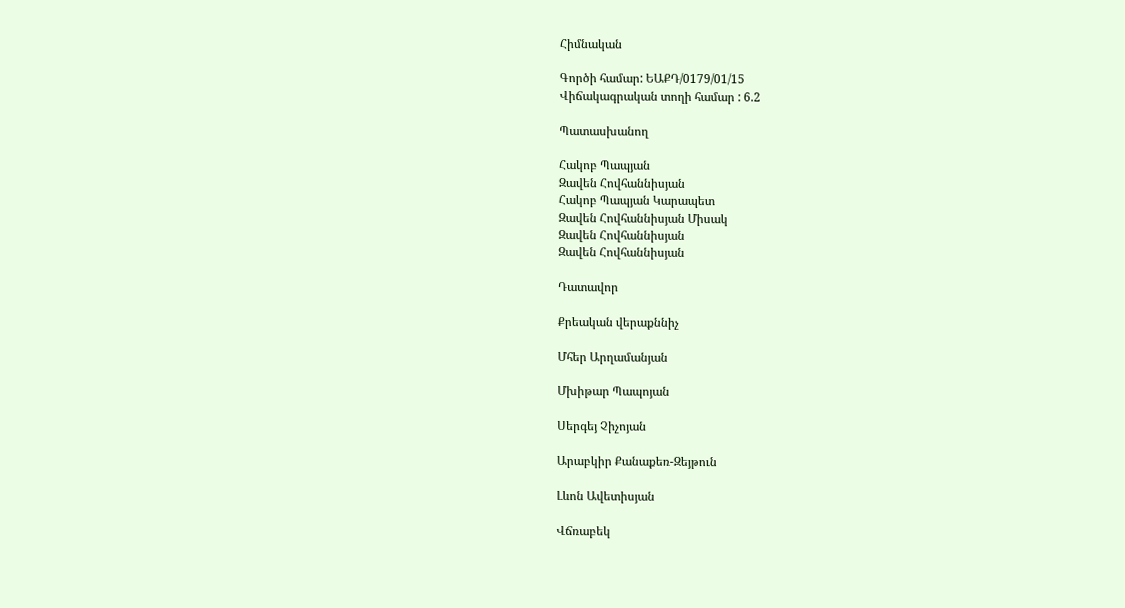Հիմնական

Գործի համար: ԵԱՔԴ/0179/01/15
Վիճակագրական տողի համար : 6.2

Պատասխանող

Հակոբ Պապյան
Զավեն Հովհաննիսյան
Հակոբ Պապյան Կարապետ
Զավեն Հովհաննիսյան Միսակ
Զավեն Հովհաննիսյան
Զավեն Հովհաննիսյան

Դատավոր

Քրեական վերաքննիչ

Մհեր Արղամանյան

Մխիթար Պապոյան

Սերգեյ Չիչոյան

Արաբկիր Քանաքեռ-Զեյթուն

Լևոն Ավետիսյան

Վճռաբեկ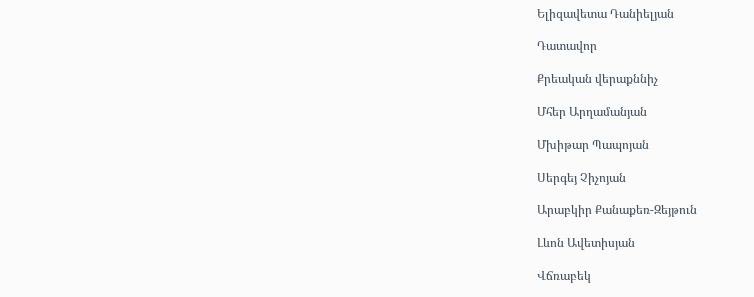Ելիզավետա Դանիելյան

Դատավոր

Քրեական վերաքննիչ

Մհեր Արղամանյան

Մխիթար Պապոյան

Սերգեյ Չիչոյան

Արաբկիր Քանաքեռ-Զեյթուն

Լևոն Ավետիսյան

Վճռաբեկ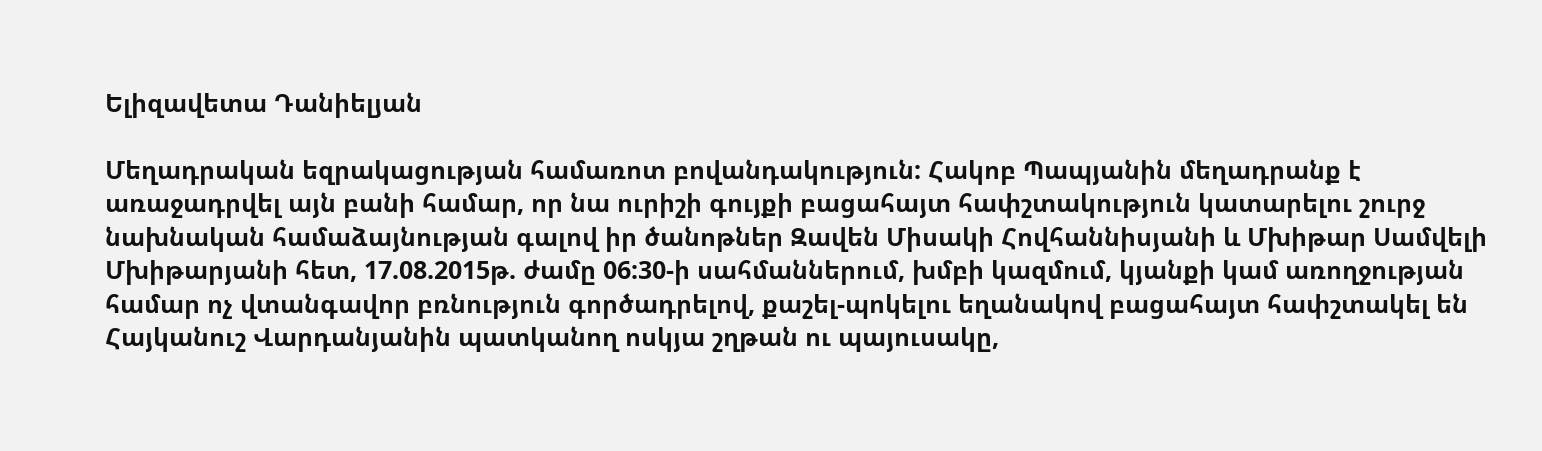Ելիզավետա Դանիելյան

Մեղադրական եզրակացության համառոտ բովանդակություն: Հակոբ Պապյանին մեղադրանք է առաջադրվել այն բանի համար, որ նա ուրիշի գույքի բացահայտ հափշտակություն կատարելու շուրջ նախնական համաձայնության գալով իր ծանոթներ Զավեն Միսակի Հովհաննիսյանի և Մխիթար Սամվելի Մխիթարյանի հետ, 17.08.2015թ. ժամը 06:30-ի սահմաններում, խմբի կազմում, կյանքի կամ առողջության համար ոչ վտանգավոր բռնություն գործադրելով, քաշել-պոկելու եղանակով բացահայտ հափշտակել են Հայկանուշ Վարդանյանին պատկանող ոսկյա շղթան ու պայուսակը,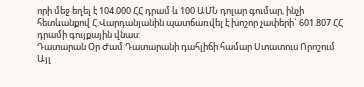որի մեջ եղել է 104.000 ՀՀ դրամ և 100 ԱՄՆ դոլար գումար, ինչի հետևանքով Հ.Վարդանյանին պատճառվել է խոշոր չափերի` 601.807 ՀՀ դրամի գույքային վնաս:
Դատարան Օր Ժամ Դատարանի դահլիճի համար Ստատուս Որոշում Այլ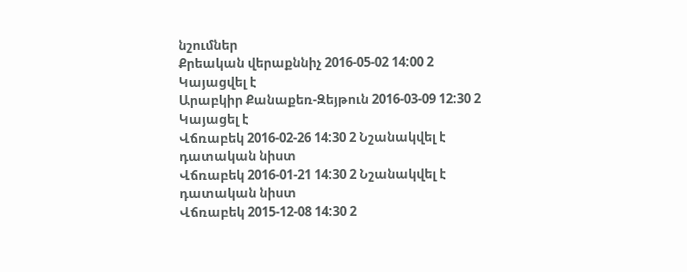նշումներ
Քրեական վերաքննիչ 2016-05-02 14:00 2 Կայացվել է
Արաբկիր Քանաքեռ-Զեյթուն 2016-03-09 12:30 2 Կայացել է
Վճռաբեկ 2016-02-26 14:30 2 Նշանակվել է դատական նիստ
Վճռաբեկ 2016-01-21 14:30 2 Նշանակվել է դատական նիստ
Վճռաբեկ 2015-12-08 14:30 2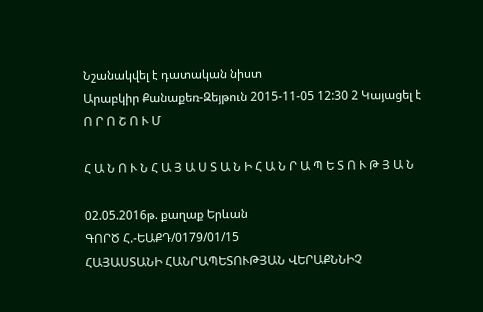Նշանակվել է դատական նիստ
Արաբկիր Քանաքեռ-Զեյթուն 2015-11-05 12:30 2 Կայացել է
Ո Ր Ո Շ Ո Ւ Մ

Հ Ա Ն Ո Ւ Ն Հ Ա Յ Ա Ս Տ Ա Ն Ի Հ Ա Ն Ր Ա Պ Ե Տ Ո Ւ Թ Յ Ա Ն

02.05.2016թ. քաղաք Երևան
ԳՈՐԾ Հ.-ԵԱՔԴ/0179/01/15
ՀԱՅԱՍՏԱՆԻ ՀԱՆՐԱՊԵՏՈՒԹՅԱՆ ՎԵՐԱՔՆՆԻՉ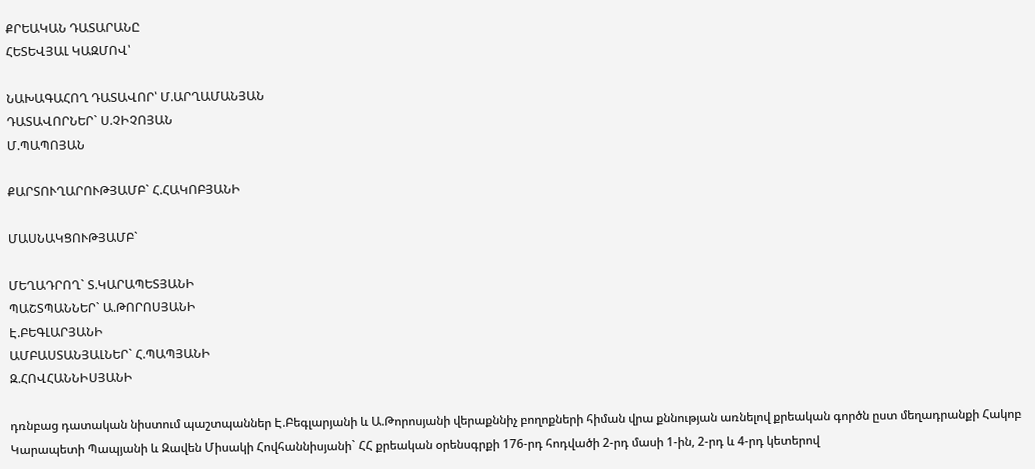ՔՐԵԱԿԱՆ ԴԱՏԱՐԱՆԸ
ՀԵՏԵՎՅԱԼ ԿԱԶՄՈՎ՝

ՆԱԽԱԳԱՀՈՂ ԴԱՏԱՎՈՐ՝ Մ.ԱՐՂԱՄԱՆՅԱՆ
ԴԱՏԱՎՈՐՆԵՐ` Ս.ՉԻՉՈՅԱՆ
Մ.ՊԱՊՈՅԱՆ

ՔԱՐՏՈՒՂԱՐՈՒԹՅԱՄԲ` Հ.ՀԱԿՈԲՅԱՆԻ

ՄԱՍՆԱԿՑՈՒԹՅԱՄԲ`

ՄԵՂԱԴՐՈՂ` Տ.ԿԱՐԱՊԵՏՅԱՆԻ
ՊԱՇՏՊԱՆՆԵՐ` Ա.ԹՈՐՈՍՅԱՆԻ
Է.ԲԵԳԼԱՐՅԱՆԻ
ԱՄԲԱՍՏԱՆՅԱԼՆԵՐ` Հ.ՊԱՊՅԱՆԻ
Զ.ՀՈՎՀԱՆՆԻՍՅԱՆԻ

դռնբաց դատական նիստում պաշտպաններ Է.Բեգլարյանի և Ա.Թորոսյանի վերաքննիչ բողոքների հիման վրա քննության առնելով քրեական գործն ըստ մեղադրանքի Հակոբ Կարապետի Պապյանի և Զավեն Միսակի Հովհաննիսյանի` ՀՀ քրեական օրենսգրքի 176-րդ հոդվածի 2-րդ մասի 1-ին, 2-րդ և 4-րդ կետերով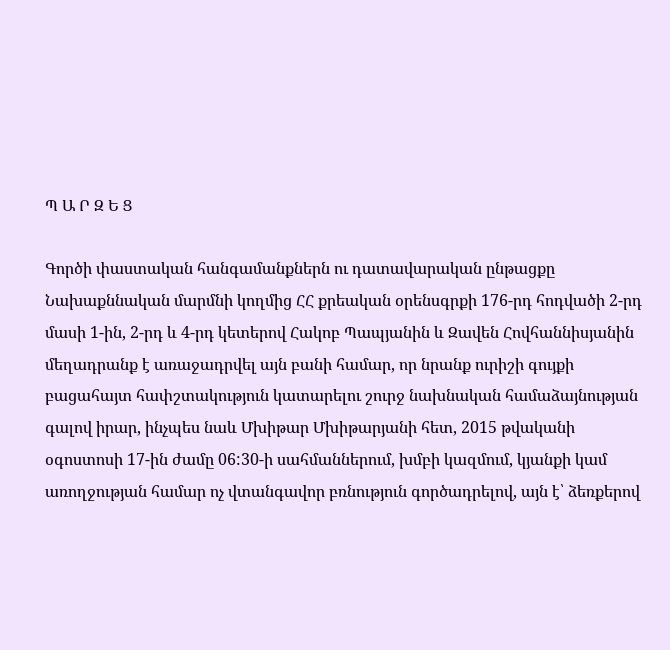Պ Ա Ր Զ Ե Ց

Գործի փաստական հանգամանքներն ու դատավարական ընթացքը
Նախաքննական մարմնի կողմից ՀՀ քրեական օրենսգրքի 176-րդ հոդվածի 2-րդ մասի 1-ին, 2-րդ և 4-րդ կետերով Հակոբ Պապյանին և Զավեն Հովհաննիսյանին մեղադրանք է առաջադրվել այն բանի համար, որ նրանք ուրիշի գույքի բացահայտ հափշտակություն կատարելու շուրջ նախնական համաձայնության գալով իրար, ինչպես նաև Մխիթար Մխիթարյանի հետ, 2015 թվականի օգոստոսի 17-ին ժամը 06:30-ի սահմաններում, խմբի կազմում, կյանքի կամ առողջության համար ոչ վտանգավոր բռնություն գործադրելով, այն է՝ ձեռքերով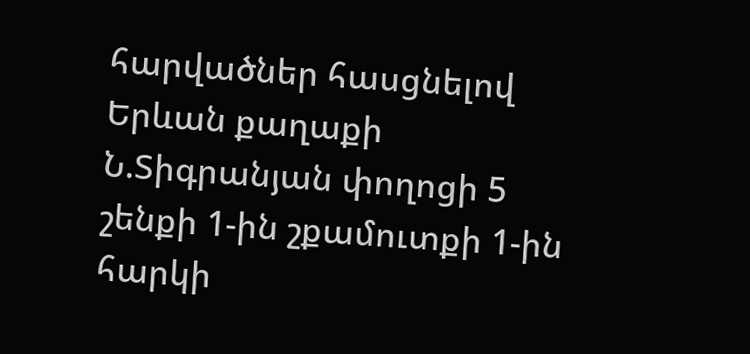հարվածներ հասցնելով Երևան քաղաքի Ն.Տիգրանյան փողոցի 5 շենքի 1-ին շքամուտքի 1-ին հարկի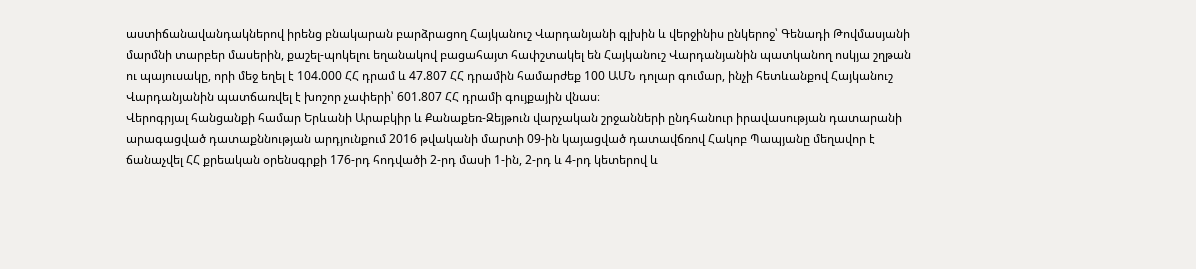աստիճանավանդակներով իրենց բնակարան բարձրացող Հայկանուշ Վարդանյանի գլխին և վերջինիս ընկերոջ՝ Գենադի Թովմասյանի մարմնի տարբեր մասերին, քաշել-պոկելու եղանակով բացահայտ հափշտակել են Հայկանուշ Վարդանյանին պատկանող ոսկյա շղթան ու պայուսակը, որի մեջ եղել է 104.000 ՀՀ դրամ և 47.807 ՀՀ դրամին համարժեք 100 ԱՄՆ դոլար գումար, ինչի հետևանքով Հայկանուշ Վարդանյանին պատճառվել է խոշոր չափերի՝ 601.807 ՀՀ դրամի գույքային վնաս։
Վերոգրյալ հանցանքի համար Երևանի Արաբկիր և Քանաքեռ-Զեյթուն վարչական շրջանների ընդհանուր իրավասության դատարանի արագացված դատաքննության արդյունքում 2016 թվականի մարտի 09-ին կայացված դատավճռով Հակոբ Պապյանը մեղավոր է ճանաչվել ՀՀ քրեական օրենսգրքի 176-րդ հոդվածի 2-րդ մասի 1-ին, 2-րդ և 4-րդ կետերով և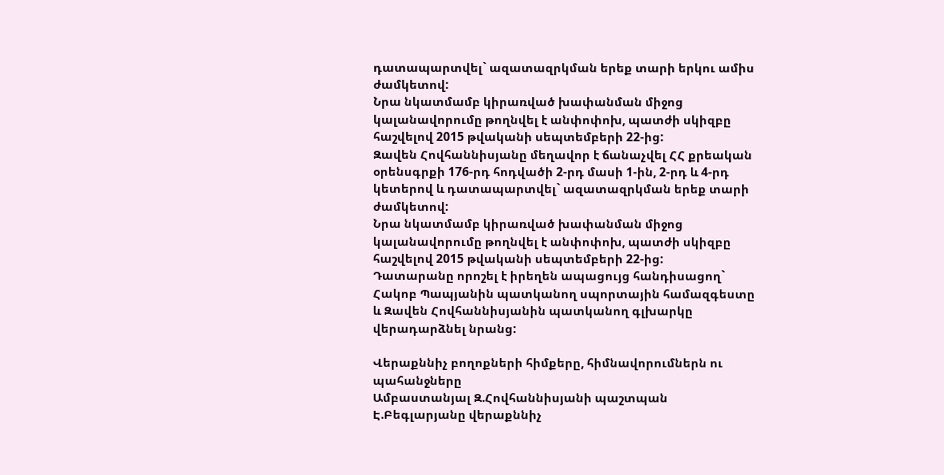դատապարտվել` ազատազրկման երեք տարի երկու ամիս ժամկետով:
Նրա նկատմամբ կիրառված խափանման միջոց կալանավորումը թողնվել է անփոփոխ, պատժի սկիզբը հաշվելով 2015 թվականի սեպտեմբերի 22-ից:
Զավեն Հովհաննիսյանը մեղավոր է ճանաչվել ՀՀ քրեական օրենսգրքի 176-րդ հոդվածի 2-րդ մասի 1-ին, 2-րդ և 4-րդ կետերով և դատապարտվել` ազատազրկման երեք տարի ժամկետով:
Նրա նկատմամբ կիրառված խափանման միջոց կալանավորումը թողնվել է անփոփոխ, պատժի սկիզբը հաշվելով 2015 թվականի սեպտեմբերի 22-ից:
Դատարանը որոշել է իրեղեն ապացույց հանդիսացող` Հակոբ Պապյանին պատկանող սպորտային համազգեստը և Զավեն Հովհաննիսյանին պատկանող գլխարկը վերադարձնել նրանց:

Վերաքննիչ բողոքների հիմքերը, հիմնավորումներն ու պահանջները
Ամբաստանյալ Զ.Հովհաննիսյանի պաշտպան Է.Բեգլարյանը վերաքննիչ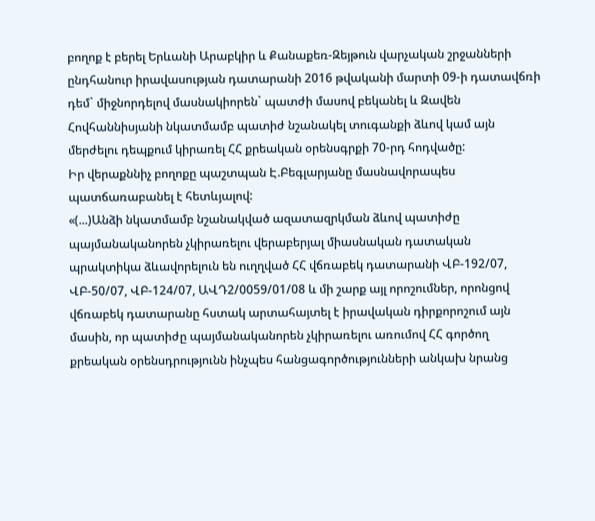բողոք է բերել Երևանի Արաբկիր և Քանաքեռ-Զեյթուն վարչական շրջանների ընդհանուր իրավասության դատարանի 2016 թվականի մարտի 09-ի դատավճռի դեմ` միջնորդելով մասնակիորեն` պատժի մասով բեկանել և Զավեն Հովհաննիսյանի նկատմամբ պատիժ նշանակել տուգանքի ձևով կամ այն մերժելու դեպքում կիրառել ՀՀ քրեական օրենսգրքի 70-րդ հոդվածը:
Իր վերաքննիչ բողոքը պաշտպան Է.Բեգլարյանը մասնավորապես պատճառաբանել է հետևյալով:
«(...)Անձի նկատմամբ նշանակված ազատազրկման ձևով պատիժը պայմանականորեն չկիրառելու վերաբերյալ միասնական դատական պրակտիկա ձևավորելուն են ուղղված ՀՀ վճռաբեկ դատարանի ՎԲ-192/07, ՎԲ-50/07, ՎԲ-124/07, ԱՎԴ2/0059/01/08 և մի շարք այլ որոշումներ, որոնցով վճռաբեկ դատարանը հստակ արտահայտել է իրավական դիրքորոշում այն մասին, որ պատիժը պայմանականորեն չկիրառելու առումով ՀՀ գործող քրեական օրենսդրությունն ինչպես հանցագործությունների անկախ նրանց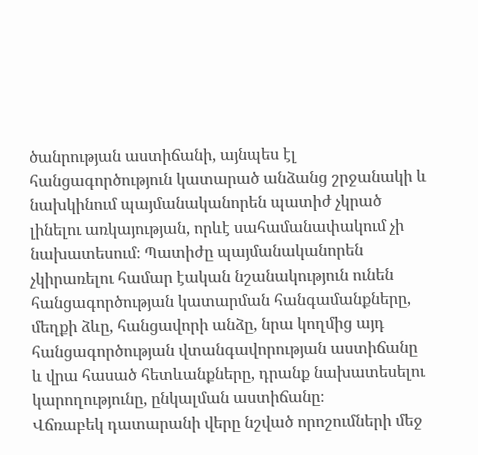ծանրության աստիճանի, այնպես էլ հանցագործություն կատարած անձանց շրջանակի և նախկինում պայմանականորեն պատիժ չկրած լինելու առկայության, որևէ սահամանափակում չի նախատեսում։ Պատիժը պայմանականորեն չկիրառելու համար էական նշանակություն ունեն հանցագործության կատարման հանգամանքները, մեղքի ձևը, հանցավորի անձը, նրա կողմից այդ հանցագործության վտանգավորության աստիճանը և վրա հասած հետևանքները, դրանք նախատեսելու կարողությունը, ընկալման աստիճանը։
Վճռաբեկ դատարանի վերը նշված որոշումների մեջ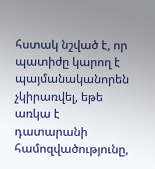հստակ նշված է, որ պատիժը կարող է պայմանականորեն չկիրառվել, եթե առկա է դատարանի համոզվածությունը,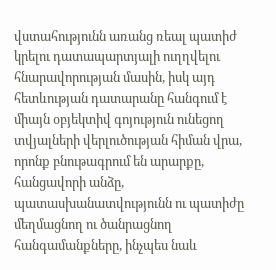վստահությունն առանց ռեալ պատիժ կրելու դատապարտյալի ուղղվելու հնարավորության մասին, իսկ այդ հետևության դատարանը հանգում է միայն օբյեկտիվ գոյություն ունեցող տվյալների վերլուծության հիման վրա, որոնք բնութագրում են արարքը, հանցավորի անձը, պատասխանատվությունն ու պատիժը մեղմացնող ու ծանրացնող հանգամանքները, ինչպես նաև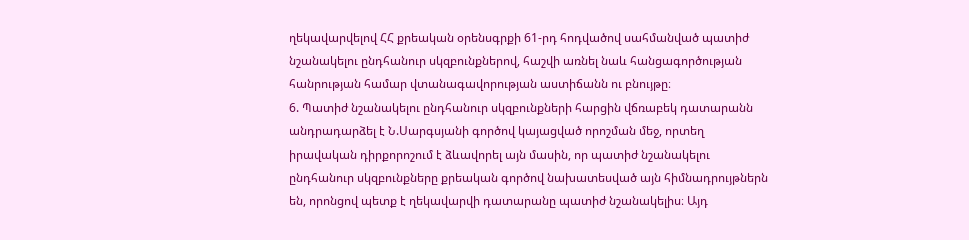ղեկավարվելով ՀՀ քրեական օրենսգրքի 61-րդ հոդվածով սահմանված պատիժ նշանակելու ընդհանուր սկզբունքներով, հաշվի առնել նաև հանցագործության հանրության համար վտանագավորության աստիճանն ու բնույթը։
6. Պատիժ նշանակելու ընդհանուր սկզբունքների հարցին վճռաբեկ դատարանն անդրադարձել է Ն.Սարգսյանի գործով կայացված որոշման մեջ, որտեղ իրավական դիրքորոշում է ձևավորել այն մասին, որ պատիժ նշանակելու ընդհանուր սկզբունքները քրեական գործով նախատեսված այն հիմնադրույթներն են, որոնցով պետք է ղեկավարվի դատարանը պատիժ նշանակելիս։ Այդ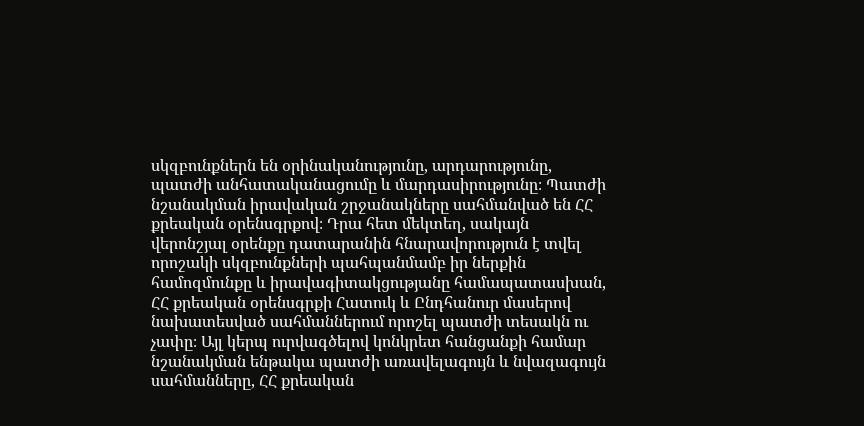սկզբունքներն են օրինականությունը, արդարությունը, պատժի անհատականացումը և մարդասիրությունը։ Պատժի նշանակման իրավական շրջանակները սահմանված են ՀՀ քրեական օրենսգրքով։ Դրա հետ մեկտեղ, սակայն վերոնշյալ օրենքը դատարանին հնարավորություն է տվել որոշակի սկզբունքների պահպանմամբ իր ներքին համոզմունքը և իրավագիտակցությանը համապատասխան, ՀՀ քրեական օրենսգրքի Հատուկ և Ընդհանուր մասերով նախատեսված սահմաններում որոշել պատժի տեսակն ու չափը։ Այլ կերպ ուրվագծելով կոնկրետ հանցանքի համար նշանակման ենթակա պատժի առավելագույն և նվազագույն սահմանները, ՀՀ քրեական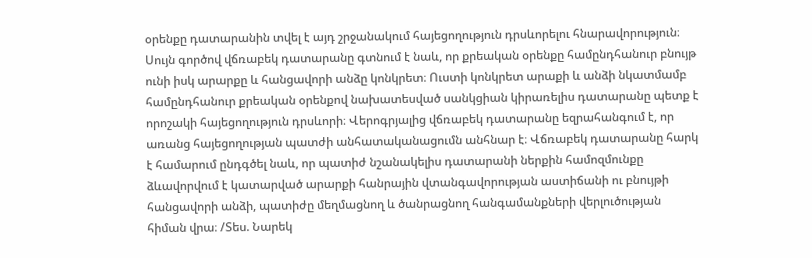օրենքը դատարանին տվել է այդ շրջանակում հայեցողություն դրսևորելու հնարավորություն։ Սույն գործով վճռաբեկ դատարանը գտնում է նաև, որ քրեական օրենքը համընդհանուր բնույթ ունի իսկ արարքը և հանցավորի անձը կոնկրետ։ Ուստի կոնկրետ արաքի և անձի նկատմամբ համընդհանուր քրեական օրենքով նախատեսված սանկցիան կիրառելիս դատարանը պետք է որոշակի հայեցողություն դրսևորի։ Վերոգրյալից վճռաբեկ դատարանը եզրահանգում է, որ առանց հայեցողության պատժի անհատականացումն անհնար է։ Վճռաբեկ դատարանը հարկ է համարում ընդգծել նաև, որ պատիժ նշանակելիս դատարանի ներքին համոզմունքը ձևավորվում է կատարված արարքի հանրային վտանգավորության աստիճանի ու բնույթի հանցավորի անձի, պատիժը մեղմացնող և ծանրացնող հանգամանքների վերլուծության հիման վրա։ /Տես. Նարեկ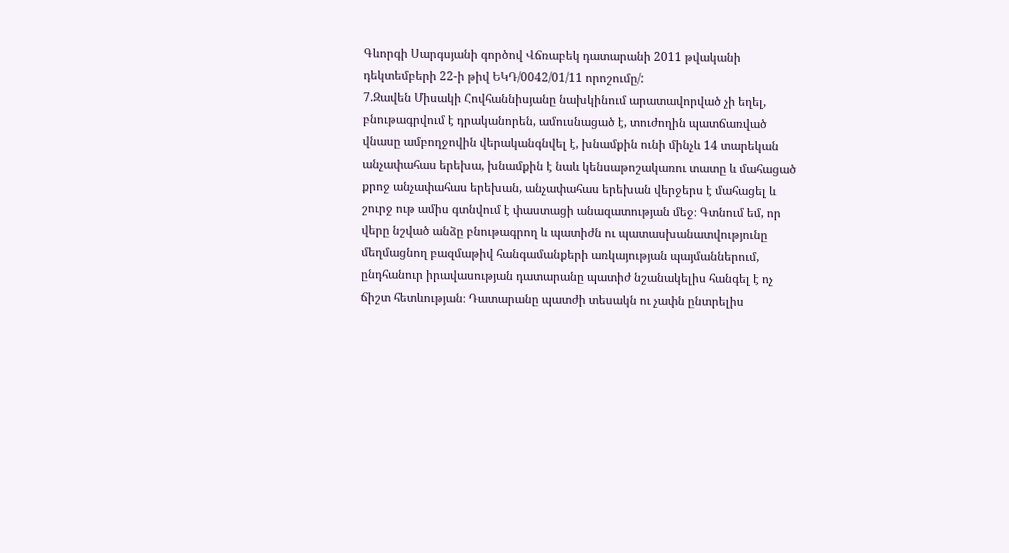Գևորգի Սարգսյանի գործով Վճռաբեկ դատարանի 2011 թվականի դեկտեմբերի 22-ի թիվ ԵԿԴ/0042/01/11 որոշումը/:
7.Զավեն Միսակի Հովհաննիսյանը նախկինում արատավորված չի եղել, բնութագրվում է դրականորեն, ամուսնացած է, տուժողին պատճառված վնասը ամբողջովին վերականգնվել է, խնամքին ունի մինչև 14 տարեկան անչափահաս երեխա, խնամքին է նաև կենսաթոշակառու տատը և մահացած քրոջ անչափահաս երեխան, անչափահաս երեխան վերջերս է մահացել և շուրջ ութ ամիս գտնվում է փաստացի անազատության մեջ։ Գտնում եմ, որ վերը նշված անձը բնութագրող և պատիժն ու պատասխանատվությունը մեղմացնող բազմաթիվ հանգամանքերի առկայության պայմաններում, ընդհանուր իրավասության դատարանը պատիժ նշանակելիս հանգել է ոչ ճիշտ հետևության։ Դատարանը պատժի տեսակն ու չափն ընտրելիս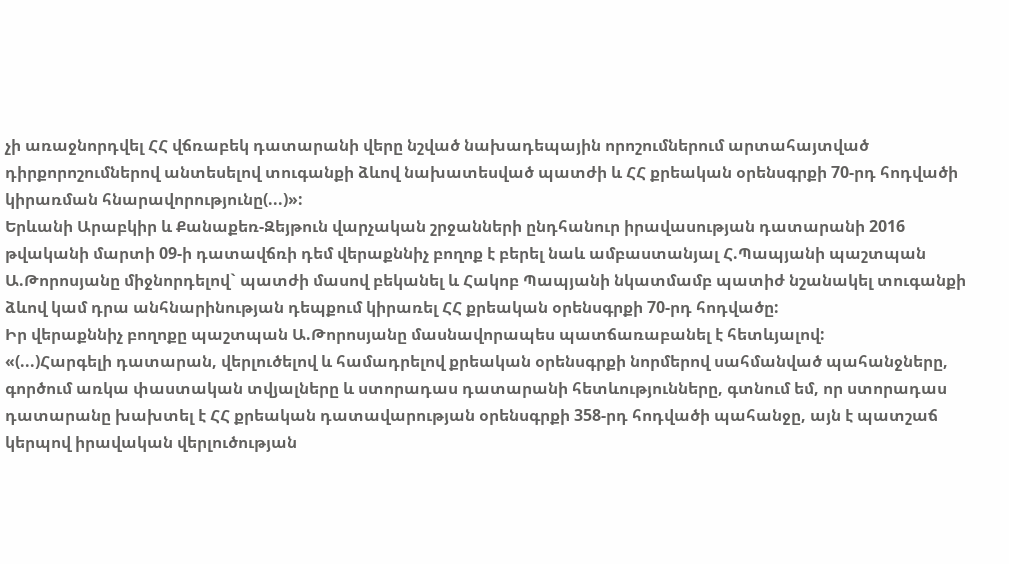չի առաջնորդվել ՀՀ վճռաբեկ դատարանի վերը նշված նախադեպային որոշումներում արտահայտված դիրքորոշումներով անտեսելով տուգանքի ձևով նախատեսված պատժի և ՀՀ քրեական օրենսգրքի 70-րդ հոդվածի կիրառման հնարավորությունը(...)»:
Երևանի Արաբկիր և Քանաքեռ-Զեյթուն վարչական շրջանների ընդհանուր իրավասության դատարանի 2016 թվականի մարտի 09-ի դատավճռի դեմ վերաքննիչ բողոք է բերել նաև ամբաստանյալ Հ.Պապյանի պաշտպան Ա.Թորոսյանը միջնորդելով` պատժի մասով բեկանել և Հակոբ Պապյանի նկատմամբ պատիժ նշանակել տուգանքի ձևով կամ դրա անհնարինության դեպքում կիրառել ՀՀ քրեական օրենսգրքի 70-րդ հոդվածը:
Իր վերաքննիչ բողոքը պաշտպան Ա.Թորոսյանը մասնավորապես պատճառաբանել է հետևյալով:
«(...)Հարգելի դատարան, վերլուծելով և համադրելով քրեական օրենսգրքի նորմերով սահմանված պահանջները, գործում առկա փաստական տվյալները և ստորադաս դատարանի հետևությունները, գտնում եմ, որ ստորադաս դատարանը խախտել է ՀՀ քրեական դատավարության օրենսգրքի 358-րդ հոդվածի պահանջը, այն է պատշաճ կերպով իրավական վերլուծության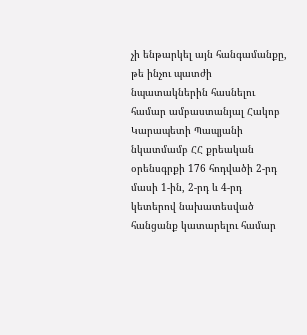չի ենթարկել այն հանգամանքը, թե ինչու պատժի նպատակներին հասնելու համար ամբաստանյալ Հակոբ Կարապետի Պապյանի նկատմամբ ՀՀ քրեական օրենսգրքի 176 հոդվածի 2-րդ մասի 1-ին, 2-րդ և 4-րդ կետերով նախատեսված հանցանք կատարելու համար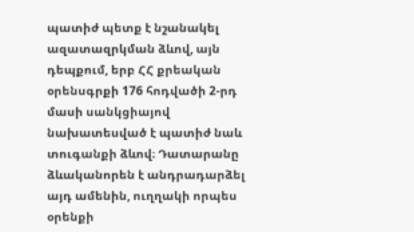պատիժ պետք է նշանակել ազատազրկման ձևով, այն դեպքում, երբ ՀՀ քրեական օրենսգրքի 176 հոդվածի 2-րդ մասի սանկցիայով նախատեսված է պատիժ նաև տուգանքի ձևով։ Դատարանը ձևականորեն է անդրադարձել այդ ամենին, ուղղակի որպես օրենքի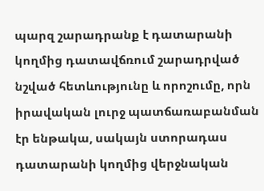պարզ շարադրանք է դատարանի կողմից դատավճռում շարադրված նշված հետևությունը և որոշումը, որն իրավական լուրջ պատճառաբանման էր ենթակա, սակայն ստորադաս դատարանի կողմից վերջնական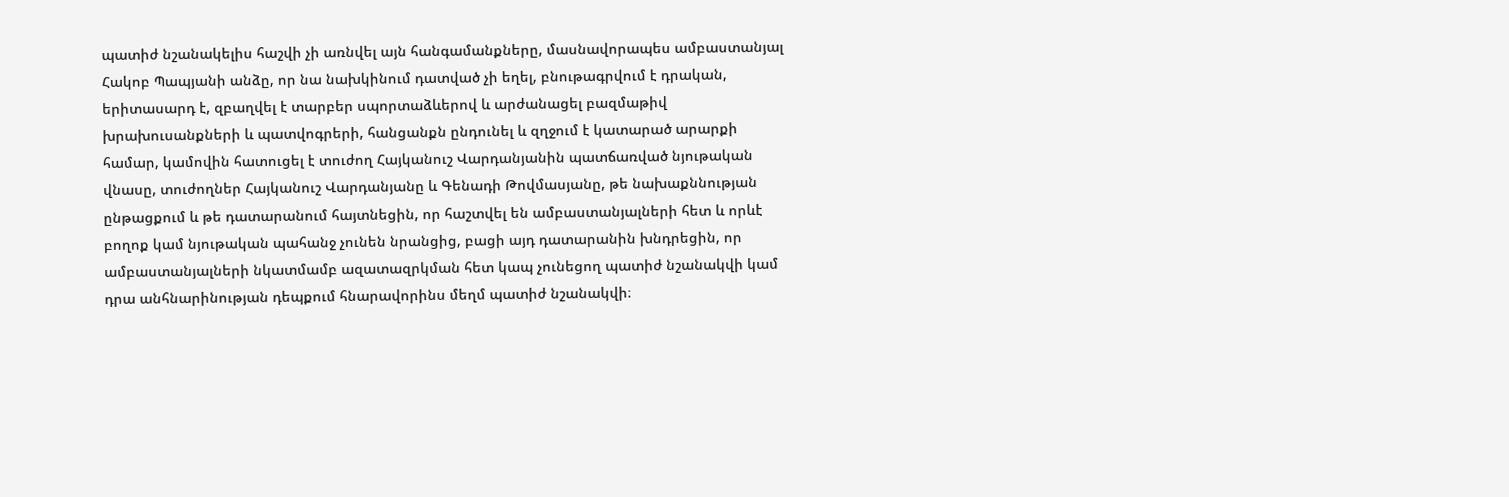պատիժ նշանակելիս հաշվի չի առնվել այն հանգամանքները, մասնավորապես ամբաստանյալ Հակոբ Պապյանի անձը, որ նա նախկինում դատված չի եղել, բնութագրվում է դրական, երիտասարդ է, զբաղվել է տարբեր սպորտաձևերով և արժանացել բազմաթիվ խրախուսանքների և պատվոգրերի, հանցանքն ընդունել և զղջում է կատարած արարքի համար, կամովին հատուցել է տուժող Հայկանուշ Վարդանյանին պատճառված նյութական վնասը, տուժողներ Հայկանուշ Վարդանյանը և Գենադի Թովմասյանը, թե նախաքննության ընթացքում և թե դատարանում հայտնեցին, որ հաշտվել են ամբաստանյալների հետ և որևէ բողոք կամ նյութական պահանջ չունեն նրանցից, բացի այդ դատարանին խնդրեցին, որ ամբաստանյալների նկատմամբ ազատազրկման հետ կապ չունեցող պատիժ նշանակվի կամ դրա անհնարինության դեպքում հնարավորինս մեղմ պատիժ նշանակվի։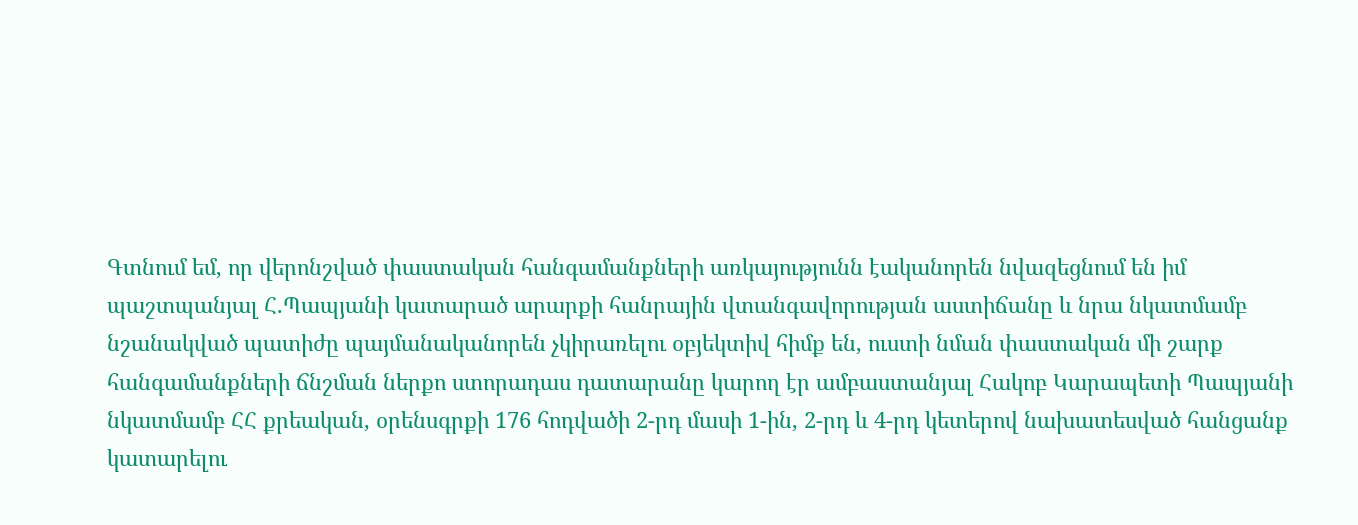Գտնում եմ, որ վերոնշված փաստական հանգամանքների առկայությունն էականորեն նվազեցնում են իմ պաշտպանյալ Հ.Պապյանի կատարած արարքի հանրային վտանգավորության աստիճանը և նրա նկատմամբ նշանակված պատիժը պայմանականորեն չկիրառելու օբյեկտիվ հիմք են, ուստի նման փաստական մի շարք հանգամանքների ճնշման ներքո ստորադաս դատարանը կարող էր ամբաստանյալ Հակոբ Կարապետի Պապյանի նկատմամբ ՀՀ քրեական, օրենսգրքի 176 հոդվածի 2-րդ մասի 1-ին, 2-րդ և 4-րդ կետերով նախատեսված հանցանք կատարելու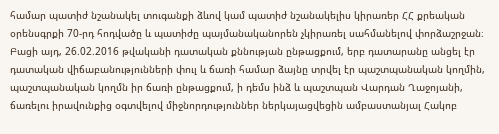համար պատիժ նշանակել տուգանքի ձևով կամ պատիժ նշանակելիս կիրառեր ՀՀ քրեական օրենսգրքի 70-րդ հոդվածը և պատիժը պայմանականորեն չկիրառել սահմանելով փորձաշրջան։
Բացի այդ, 26.02.2016 թվականի դատական քննության ընթացքում, երբ դատարանը անցել էր դատական վիճաբանությունների փուլ և ճառի համար ձայնը տրվել էր պաշտպանական կողմին, պաշտպանական կողմն իր ճառի ընթացքում, ի դեմս ինձ և պաշտպան Վարդան Ղաջոյանի, ճառելու իրավունքից օգտվելով միջնորդություններ ներկայացվեցին ամբաստանյալ Հակոբ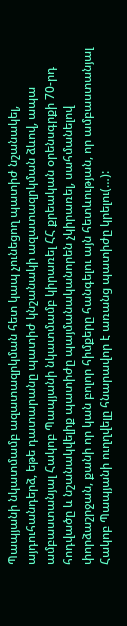Պապյանի նկատմամբ ազատազրկման հետ կապ չունեցող պատիժ նշանակել, այդուհանդերձ, եթե դատարանը պատիժ կնշանակի ազատազրկման ձևով, ապա ամբաստանյալ Հակոբ Պապյանի նկատմամբ կիրառել ՀՀ քրեական օրենսգրքի 70-րդ հոդվածը և նշանակվելիք պատիժը պայմանականորեն չկիրառել, սահմանելով փորձաշրջան, քանի որ կան բոլոր հիմքերը հանգելու այն հետևության, որ ամբաստանյալ Հակոբ Պապյանի ուղղվելը հնարավոր է առանց պատիժը կրելու(…):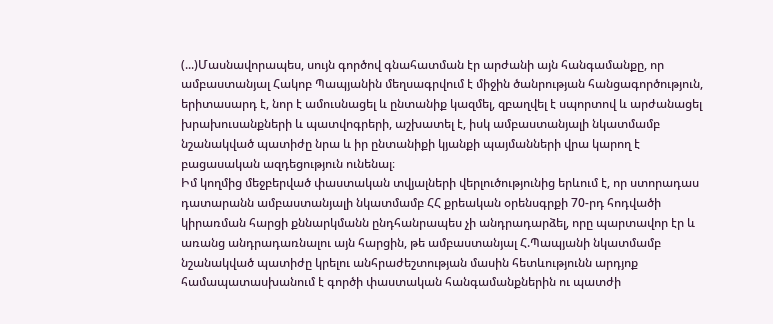(...)Մասնավորապես, սույն գործով գնահատման էր արժանի այն հանգամանքը, որ ամբաստանյալ Հակոբ Պապյանին մեղսագրվում է միջին ծանրության հանցագործություն, երիտասարդ է, նոր է ամուսնացել և ընտանիք կազմել, զբաղվել է սպորտով և արժանացել խրախուսանքների և պատվոգրերի, աշխատել է, իսկ ամբաստանյալի նկատմամբ նշանակված պատիժը նրա և իր ընտանիքի կյանքի պայմանների վրա կարող է բացասական ազդեցություն ունենալ։
Իմ կողմից մեջբերված փաստական տվյալների վերլուծությունից երևում է, որ ստորադաս դատարանն ամբաստանյալի նկատմամբ ՀՀ քրեական օրենսգրքի 70-րդ հոդվածի կիրառման հարցի քննարկմանն ընդհանրապես չի անդրադարձել, որը պարտավոր էր և առանց անդրադառնալու այն հարցին, թե ամբաստանյալ Հ.Պապյանի նկատմամբ նշանակված պատիժը կրելու անհրաժեշտության մասին հետևությունն արդյոք համապատասխանում է գործի փաստական հանգամանքներին ու պատժի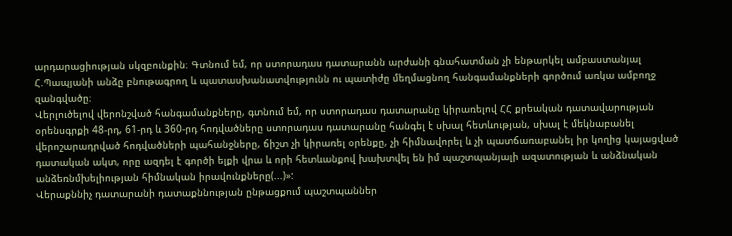արդարացիության սկզբունքին։ Գտնում եմ, որ ստորադաս դատարանն արժանի գնահատման չի ենթարկել ամբաստանյալ Հ.Պապյանի անձը բնութագրող և պատասխանատվությունն ու պատիժը մեղմացնող հանգամանքների գործում առկա ամբողջ զանգվածը։
Վերլուծելով վերոնշված հանգամանքները, գտնում եմ, որ ստորադաս դատարանը կիրառելով ՀՀ քրեական դատավարության օրենսգրքի 48-րդ, 61-րդ և 360-րդ հոդվածները ստորադաս դատարանը հանգել է սխալ հետևության, սխալ է մեկնաբանել վերոշարադրված հոդվածների պահանջները, ճիշտ չի կիրառել օրենքը, չի հիմնավորել և չի պատճառաբանել իր կողից կայացված դատական ակտ, որը ազդել է գործի ելքի վրա և որի հետևանքով խախտվել են իմ պաշտպանյալի ազատության և անձնական անձեռնմխելիության հիմնական իրավունքները(...)»:
Վերաքննիչ դատարանի դատաքննության ընթացքում պաշտպաններ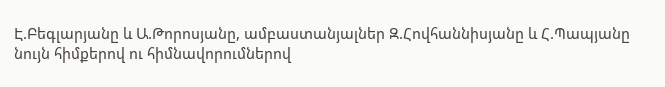Է.Բեգլարյանը և Ա.Թորոսյանը, ամբաստանյալներ Զ.Հովհաննիսյանը և Հ.Պապյանը նույն հիմքերով ու հիմնավորումներով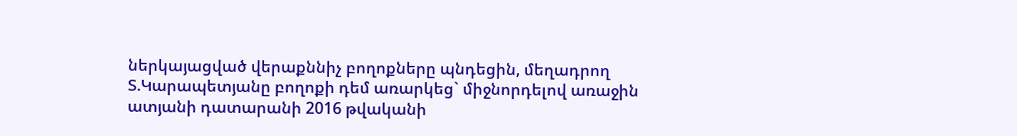ներկայացված վերաքննիչ բողոքները պնդեցին, մեղադրող Տ.Կարապետյանը բողոքի դեմ առարկեց` միջնորդելով առաջին ատյանի դատարանի 2016 թվականի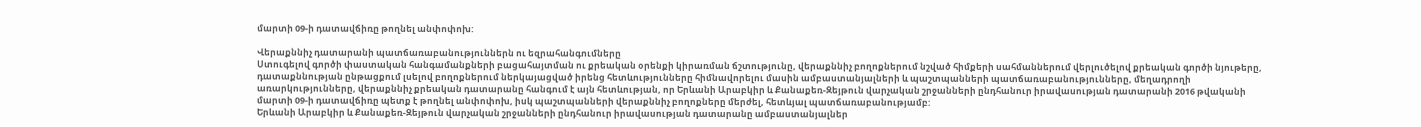մարտի 09-ի դատավճիռը թողնել անփոփոխ:

Վերաքննիչ դատարանի պատճառաբանություններն ու եզրահանգումները
Ստուգելով գործի փաստական հանգամանքների բացահայտման ու քրեական օրենքի կիրառման ճշտությունը, վերաքննիչ բողոքներում նշված հիմքերի սահմաններում վերլուծելով քրեական գործի նյութերը, դատաքննության ընթացքում լսելով բողոքներում ներկայացված իրենց հետևությունները հիմնավորելու մասին ամբաստանյալների և պաշտպանների պատճառաբանությունները, մեղադրողի առարկությունները, վերաքննիչ քրեական դատարանը հանգում է այն հետևության, որ Երևանի Արաբկիր և Քանաքեռ-Զեյթուն վարչական շրջանների ընդհանուր իրավասության դատարանի 2016 թվականի մարտի 09-ի դատավճիռը պետք է թողնել անփոփոխ, իսկ պաշտպանների վերաքննիչ բողոքները մերժել, հետևյալ պատճառաբանությամբ:
Երևանի Արաբկիր և Քանաքեռ-Զեյթուն վարչական շրջանների ընդհանուր իրավասության դատարանը ամբաստանյալներ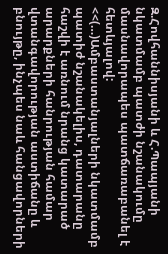Զ.Հովհաննիսյանի և Հ.Պապյանի նկատմամբ պատժի նշանակումը մասնավորապես պատճառաբանել է հետևյալով:
<<(…)Ամբաստանյալների նկատմամբ պատիժ նշանակելիս, դատարանը հաշվի է առնում նրանց կատարած արարքների հանրության համար վտանգավորության աստիճանը և բնույթը, ինչպես նաև հանցավորների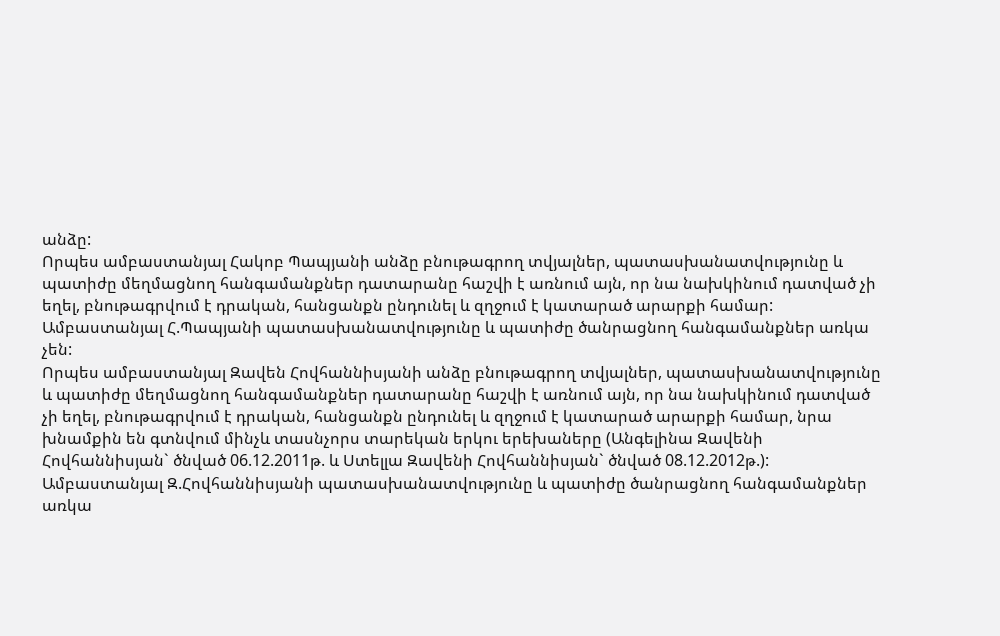անձը:
Որպես ամբաստանյալ Հակոբ Պապյանի անձը բնութագրող տվյալներ, պատասխանատվությունը և պատիժը մեղմացնող հանգամանքներ դատարանը հաշվի է առնում այն, որ նա նախկինում դատված չի եղել, բնութագրվում է դրական, հանցանքն ընդունել և զղջում է կատարած արարքի համար:
Ամբաստանյալ Հ.Պապյանի պատասխանատվությունը և պատիժը ծանրացնող հանգամանքներ առկա չեն:
Որպես ամբաստանյալ Զավեն Հովհաննիսյանի անձը բնութագրող տվյալներ, պատասխանատվությունը և պատիժը մեղմացնող հանգամանքներ դատարանը հաշվի է առնում այն, որ նա նախկինում դատված չի եղել, բնութագրվում է դրական, հանցանքն ընդունել և զղջում է կատարած արարքի համար, նրա խնամքին են գտնվում մինչև տասնչորս տարեկան երկու երեխաները (Անգելինա Զավենի Հովհաննիսյան` ծնված 06.12.2011թ. և Ստելլա Զավենի Հովհաննիսյան` ծնված 08.12.2012թ.):
Ամբաստանյալ Զ.Հովհաննիսյանի պատասխանատվությունը և պատիժը ծանրացնող հանգամանքներ առկա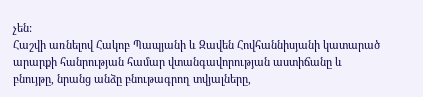չեն:
Հաշվի առնելով Հակոբ Պապյանի և Զավեն Հովհաննիսյանի կատարած արարքի հանրության համար վտանգավորության աստիճանը և բնույթը, նրանց անձը բնութագրող տվյալները,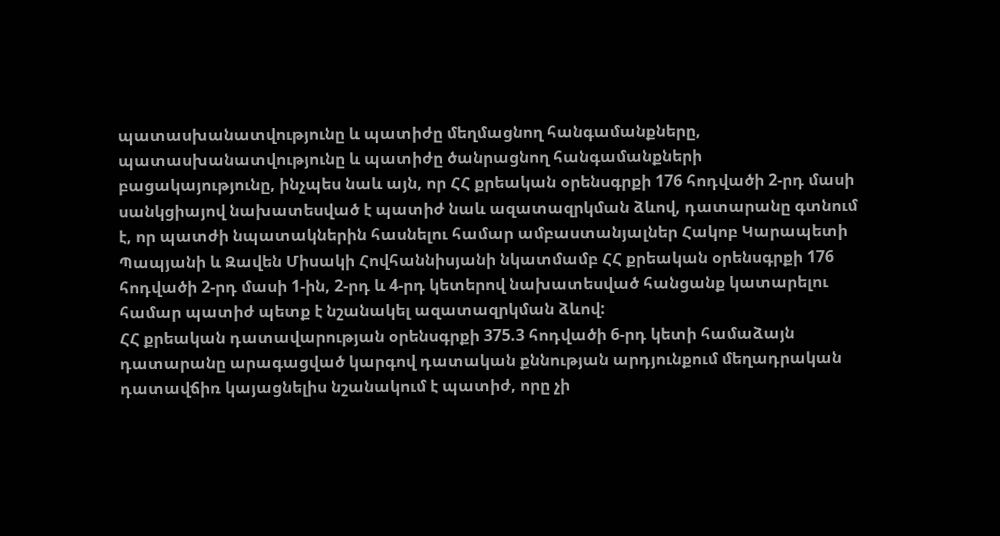պատասխանատվությունը և պատիժը մեղմացնող հանգամանքները, պատասխանատվությունը և պատիժը ծանրացնող հանգամանքների բացակայությունը, ինչպես նաև այն, որ ՀՀ քրեական օրենսգրքի 176 հոդվածի 2-րդ մասի սանկցիայով նախատեսված է պատիժ նաև ազատազրկման ձևով, դատարանը գտնում է, որ պատժի նպատակներին հասնելու համար ամբաստանյալներ Հակոբ Կարապետի Պապյանի և Զավեն Միսակի Հովհաննիսյանի նկատմամբ ՀՀ քրեական օրենսգրքի 176 հոդվածի 2-րդ մասի 1-ին, 2-րդ և 4-րդ կետերով նախատեսված հանցանք կատարելու համար պատիժ պետք է նշանակել ազատազրկման ձևով:
ՀՀ քրեական դատավարության օրենսգրքի 375.3 հոդվածի 6-րդ կետի համաձայն դատարանը արագացված կարգով դատական քննության արդյունքում մեղադրական դատավճիռ կայացնելիս նշանակում է պատիժ, որը չի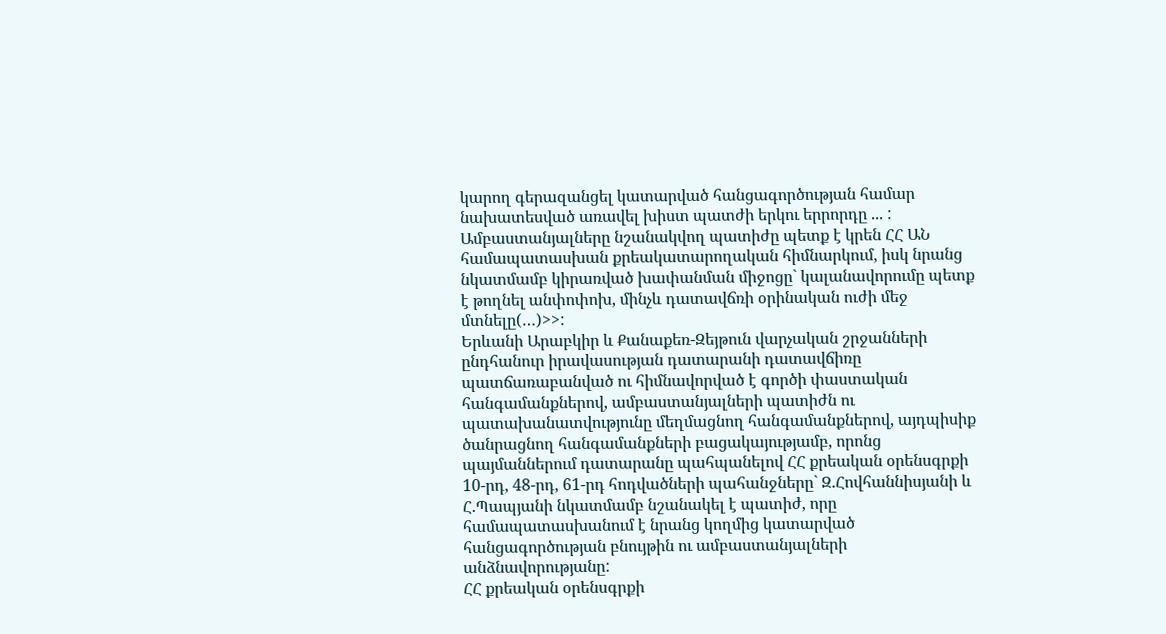կարող գերազանցել կատարված հանցագործության համար նախատեսված առավել խիստ պատժի երկու երրորդը ... :
Ամբաստանյալները նշանակվող պատիժը պետք է կրեն ՀՀ ԱՆ համապատասխան քրեակատարողական հիմնարկում, իսկ նրանց նկատմամբ կիրառված խափանման միջոցը` կալանավորումը պետք է թողնել անփոփոխ, մինչև դատավճռի օրինական ուժի մեջ մտնելը(…)>>:
Երևանի Արաբկիր և Քանաքեռ-Զեյթուն վարչական շրջանների ընդհանուր իրավասության դատարանի դատավճիռը պատճառաբանված ու հիմնավորված է գործի փաստական հանգամանքներով, ամբաստանյալների պատիժն ու պատախանատվությունը մեղմացնող հանգամանքներով, այդպիսիք ծանրացնող հանգամանքների բացակայությամբ, որոնց պայմաններում դատարանը պահպանելով ՀՀ քրեական օրենսգրքի 10-րդ, 48-րդ, 61-րդ հոդվածների պահանջները` Զ.Հովհաննիսյանի և Հ.Պապյանի նկատմամբ նշանակել է պատիժ, որը համապատասխանում է նրանց կողմից կատարված հանցագործության բնույթին ու ամբաստանյալների անձնավորությանը:
ՀՀ քրեական օրենսգրքի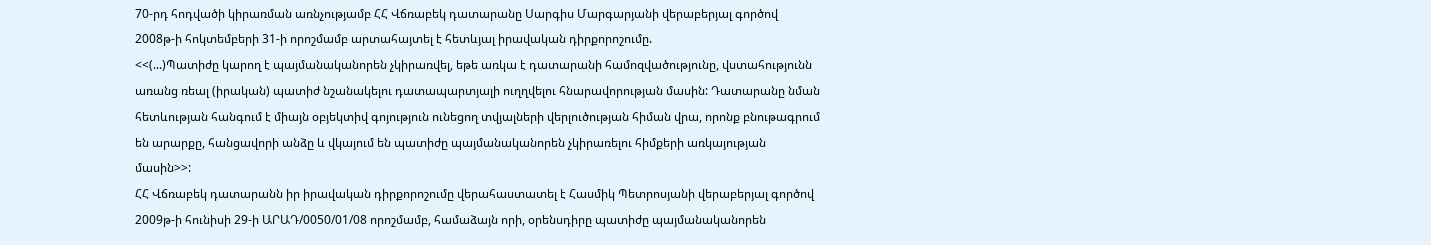70-րդ հոդվածի կիրառման առնչությամբ ՀՀ Վճռաբեկ դատարանը Սարգիս Մարգարյանի վերաբերյալ գործով 2008թ-ի հոկտեմբերի 31-ի որոշմամբ արտահայտել է հետևյալ իրավական դիրքորոշումը.
<<(...)Պատիժը կարող է պայմանականորեն չկիրառվել, եթե առկա է դատարանի համոզվածությունը, վստահությունն առանց ռեալ (իրական) պատիժ նշանակելու դատապարտյալի ուղղվելու հնարավորության մասին: Դատարանը նման հետևության հանգում է միայն օբյեկտիվ գոյություն ունեցող տվյալների վերլուծության հիման վրա, որոնք բնութագրում են արարքը, հանցավորի անձը և վկայում են պատիժը պայմանականորեն չկիրառելու հիմքերի առկայության մասին>>:
ՀՀ Վճռաբեկ դատարանն իր իրավական դիրքորոշումը վերահաստատել է Հասմիկ Պետրոսյանի վերաբերյալ գործով 2009թ-ի հունիսի 29-ի ԱՐԱԴ/0050/01/08 որոշմամբ, համաձայն որի, օրենսդիրը պատիժը պայմանականորեն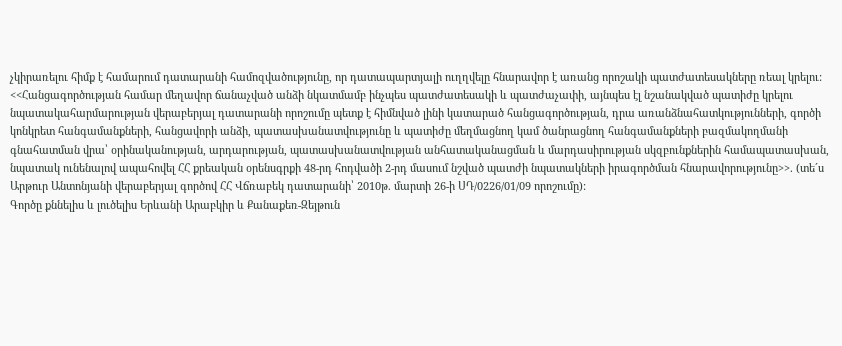չկիրառելու հիմք է համարում դատարանի համոզվածությունը, որ դատապարտյալի ուղղվելը հնարավոր է առանց որոշակի պատժատեսակները ռեալ կրելու:
<<Հանցագործության համար մեղավոր ճանաչված անձի նկատմամբ ինչպես պատժատեսակի և պատժաչափի, այնպես էլ նշանակված պատիժը կրելու նպատակահարմարության վերաբերյալ դատարանի որոշումը պետք է հիմնված լինի կատարած հանցագործության, դրա առանձնահատկությունների, գործի կոնկրետ հանգամանքների, հանցավորի անձի, պատասխանատվությունը և պատիժը մեղմացնող կամ ծանրացնող հանգամանքների բազմակողմանի գնահատման վրա՝ օրինականության, արդարության, պատասխանատվության անհատականացման և մարդասիրության սկզբունքներին համապատասխան, նպատակ ունենալով ապահովել ՀՀ քրեական օրենսգրքի 48-րդ հոդվածի 2-րդ մասում նշված պատժի նպատակների իրագործման հնարավորությունը>>. (տե´ս Արթուր Անտոնյանի վերաբերյալ գործով ՀՀ Վճռաբեկ դատարանի՝ 2010թ. մարտի 26-ի ՍԴ/0226/01/09 որոշումը):
Գործը քննելիս և լուծելիս Երևանի Արաբկիր և Քանաքեռ-Զեյթուն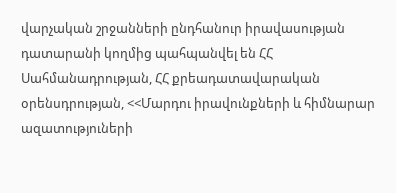վարչական շրջանների ընդհանուր իրավասության դատարանի կողմից պահպանվել են ՀՀ Սահմանադրության, ՀՀ քրեադատավարական օրենսդրության, <<Մարդու իրավունքների և հիմնարար ազատություների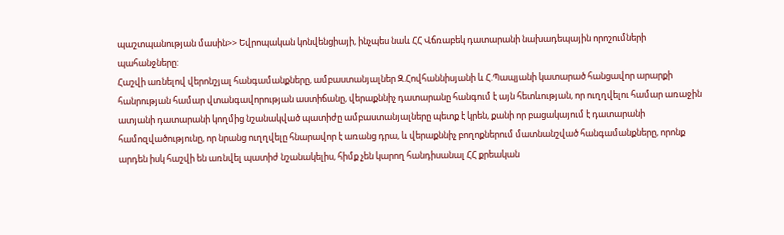պաշտպանության մասին>> Եվրոպական կոնվենցիայի, ինչպես նաև ՀՀ Վճռաբեկ դատարանի նախադեպային որոշումների պահանջները:
Հաշվի առնելով վերոնշյալ հանգամանքները, ամբաստանյալներ Զ.Հովհաննիսյանի և Հ.Պապյանի կատարած հանցավոր արարքի հանրության համար վտանգավորության աստիճանը, վերաքննիչ դատարանը հանգում է այն հետևության, որ ուղղվելու համար առաջին ատյանի դատարանի կողմից նշանակված պատիժը ամբաստանյալները պետք է կրեն, քանի որ բացակայում է դատարանի համոզվածությունը, որ նրանց ուղղվելը հնարավոր է առանց դրա, և վերաքննիչ բողոքներում մատնանշված հանգամանքները, որոնք արդեն իսկ հաշվի են առնվել պատիժ նշանակելիս, հիմք չեն կարող հանդիսանալ ՀՀ քրեական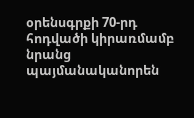օրենսգրքի 70-րդ հոդվածի կիրառմամբ նրանց պայմանականորեն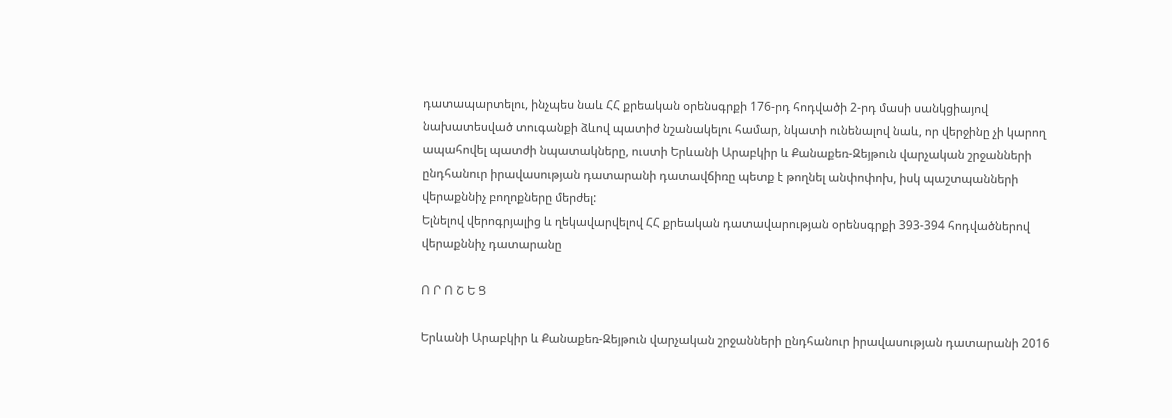դատապարտելու, ինչպես նաև ՀՀ քրեական օրենսգրքի 176-րդ հոդվածի 2-րդ մասի սանկցիայով նախատեսված տուգանքի ձևով պատիժ նշանակելու համար, նկատի ունենալով նաև, որ վերջինը չի կարող ապահովել պատժի նպատակները, ուստի Երևանի Արաբկիր և Քանաքեռ-Զեյթուն վարչական շրջանների ընդհանուր իրավասության դատարանի դատավճիռը պետք է թողնել անփոփոխ, իսկ պաշտպանների վերաքննիչ բողոքները մերժել:
Ելնելով վերոգրյալից և ղեկավարվելով ՀՀ քրեական դատավարության օրենսգրքի 393-394 հոդվածներով վերաքննիչ դատարանը

Ո Ր Ո Շ Ե Ց

Երևանի Արաբկիր և Քանաքեռ-Զեյթուն վարչական շրջանների ընդհանուր իրավասության դատարանի 2016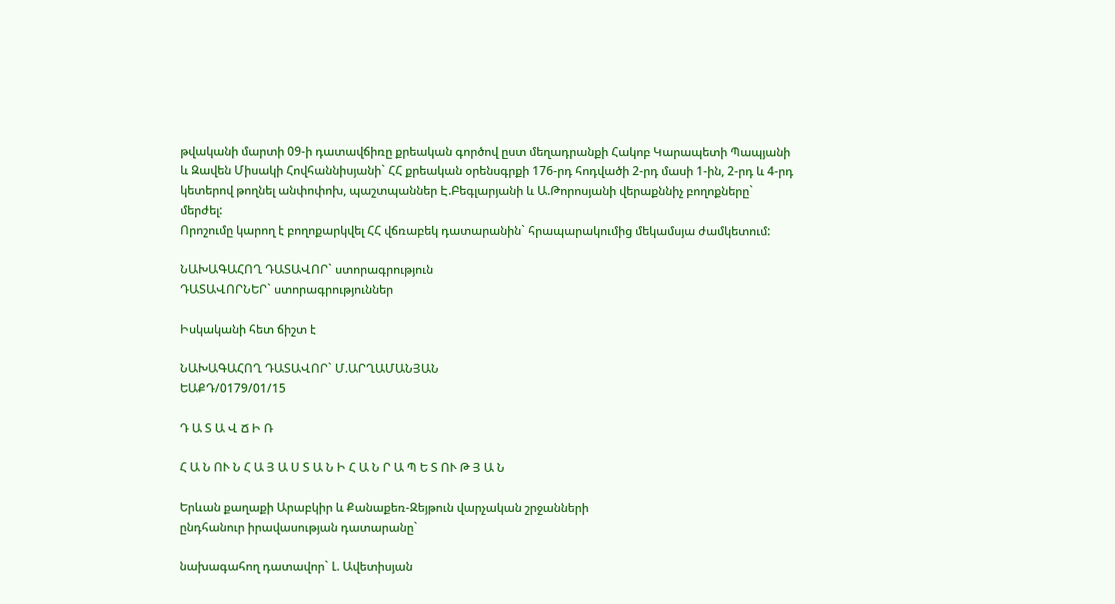թվականի մարտի 09-ի դատավճիռը քրեական գործով ըստ մեղադրանքի Հակոբ Կարապետի Պապյանի և Զավեն Միսակի Հովհաննիսյանի` ՀՀ քրեական օրենսգրքի 176-րդ հոդվածի 2-րդ մասի 1-ին, 2-րդ և 4-րդ կետերով թողնել անփոփոխ, պաշտպաններ Է.Բեգլարյանի և Ա.Թորոսյանի վերաքննիչ բողոքները` մերժել:
Որոշումը կարող է բողոքարկվել ՀՀ վճռաբեկ դատարանին` հրապարակումից մեկամսյա ժամկետում:

ՆԱԽԱԳԱՀՈՂ ԴԱՏԱՎՈՐ` ստորագրություն
ԴԱՏԱՎՈՐՆԵՐ` ստորագրություններ

Իսկականի հետ ճիշտ է

ՆԱԽԱԳԱՀՈՂ ԴԱՏԱՎՈՐ` Մ.ԱՐՂԱՄԱՆՅԱՆ
ԵԱՔԴ/0179/01/15

Դ Ա Տ Ա Վ Ճ Ի Ռ

Հ Ա Ն ՈՒ Ն Հ Ա Յ Ա Ս Տ Ա Ն Ի Հ Ա Ն Ր Ա Պ Ե Տ ՈՒ Թ Յ Ա Ն

Երևան քաղաքի Արաբկիր և Քանաքեռ-Զեյթուն վարչական շրջանների
ընդհանուր իրավասության դատարանը`

նախագահող դատավոր` Լ. Ավետիսյան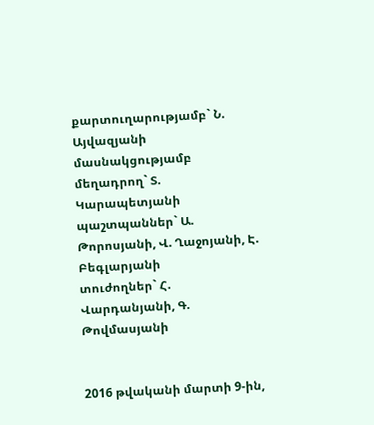քարտուղարությամբ` Ն. Այվազյանի
մասնակցությամբ
մեղադրող` Տ. Կարապետյանի
պաշտպաններ` Ա. Թորոսյանի, Վ. Ղաջոյանի, Է. Բեգլարյանի
տուժողներ` Հ. Վարդանյանի, Գ. Թովմասյանի


2016 թվականի մարտի 9-ին,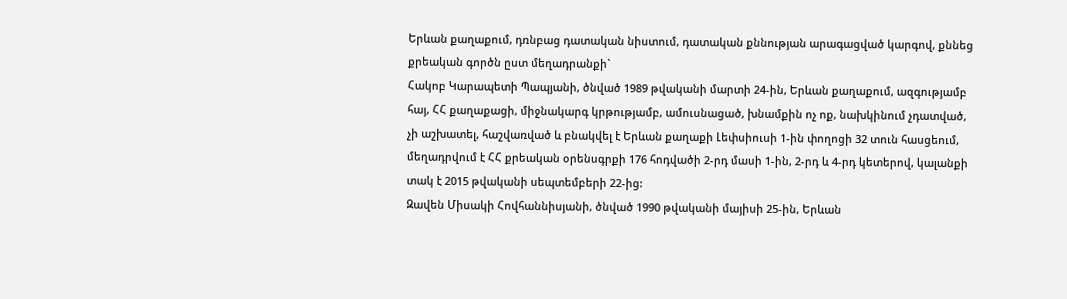Երևան քաղաքում, դռնբաց դատական նիստում, դատական քննության արագացված կարգով, քննեց քրեական գործն ըստ մեղադրանքի`
Հակոբ Կարապետի Պապյանի, ծնված 1989 թվականի մարտի 24-ին, Երևան քաղաքում, ազգությամբ հայ, ՀՀ քաղաքացի, միջնակարգ կրթությամբ, ամուսնացած, խնամքին ոչ ոք, նախկինում չդատված, չի աշխատել, հաշվառված և բնակվել է Երևան քաղաքի Լեփսիուսի 1-ին փողոցի 32 տուն հասցեում, մեղադրվում է ՀՀ քրեական օրենսգրքի 176 հոդվածի 2-րդ մասի 1-ին, 2-րդ և 4-րդ կետերով, կալանքի տակ է 2015 թվականի սեպտեմբերի 22-ից:
Զավեն Միսակի Հովհաննիսյանի, ծնված 1990 թվականի մայիսի 25-ին, Երևան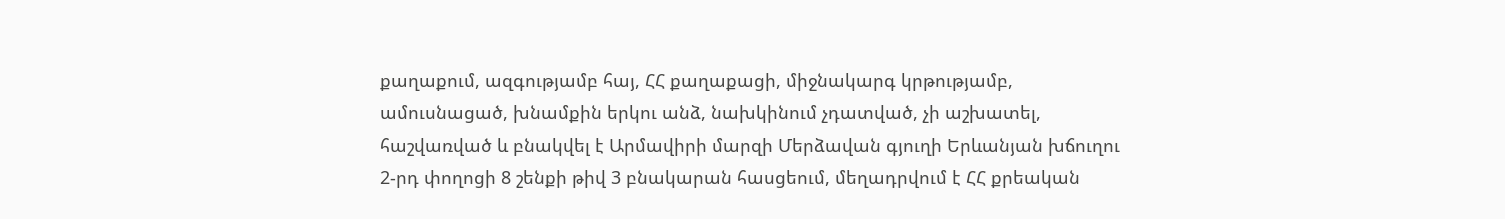քաղաքում, ազգությամբ հայ, ՀՀ քաղաքացի, միջնակարգ կրթությամբ, ամուսնացած, խնամքին երկու անձ, նախկինում չդատված, չի աշխատել, հաշվառված և բնակվել է Արմավիրի մարզի Մերձավան գյուղի Երևանյան խճուղու 2-րդ փողոցի 8 շենքի թիվ 3 բնակարան հասցեում, մեղադրվում է ՀՀ քրեական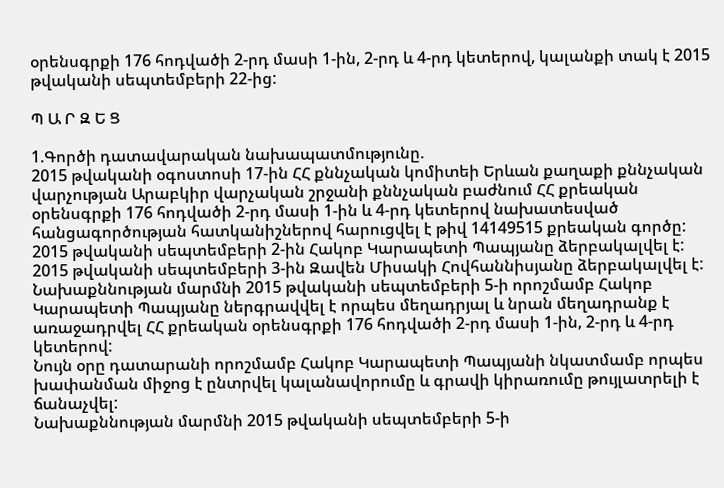օրենսգրքի 176 հոդվածի 2-րդ մասի 1-ին, 2-րդ և 4-րդ կետերով, կալանքի տակ է 2015 թվականի սեպտեմբերի 22-ից:

Պ Ա Ր Զ Ե Ց

1.Գործի դատավարական նախապատմությունը.
2015 թվականի օգոստոսի 17-ին ՀՀ քննչական կոմիտեի Երևան քաղաքի քննչական վարչության Արաբկիր վարչական շրջանի քննչական բաժնում ՀՀ քրեական օրենսգրքի 176 հոդվածի 2-րդ մասի 1-ին և 4-րդ կետերով նախատեսված հանցագործության հատկանիշներով հարուցվել է թիվ 14149515 քրեական գործը:
2015 թվականի սեպտեմբերի 2-ին Հակոբ Կարապետի Պապյանը ձերբակալվել է:
2015 թվականի սեպտեմբերի 3-ին Զավեն Միսակի Հովհաննիսյանը ձերբակալվել է:
Նախաքննության մարմնի 2015 թվականի սեպտեմբերի 5-ի որոշմամբ Հակոբ Կարապետի Պապյանը ներգրավվել է որպես մեղադրյալ և նրան մեղադրանք է առաջադրվել ՀՀ քրեական օրենսգրքի 176 հոդվածի 2-րդ մասի 1-ին, 2-րդ և 4-րդ կետերով:
Նույն օրը դատարանի որոշմամբ Հակոբ Կարապետի Պապյանի նկատմամբ որպես խափանման միջոց է ընտրվել կալանավորումը և գրավի կիրառումը թույլատրելի է ճանաչվել:
Նախաքննության մարմնի 2015 թվականի սեպտեմբերի 5-ի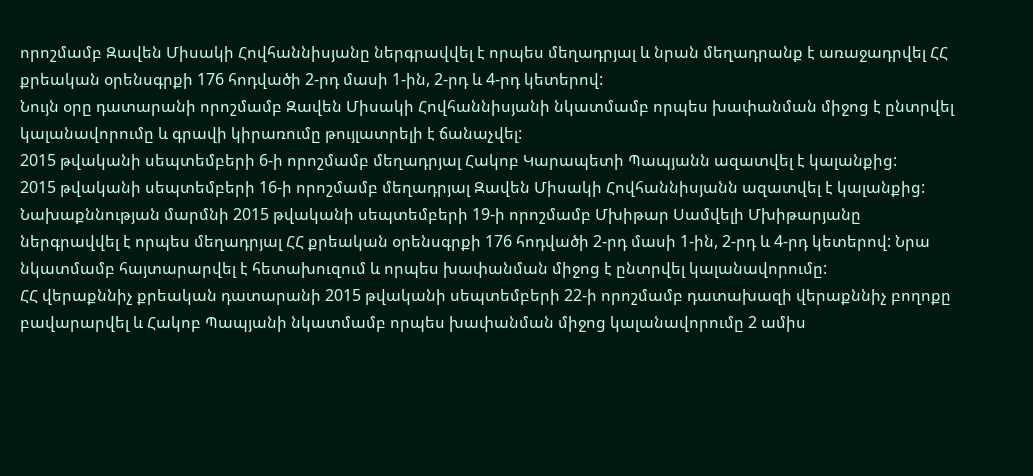որոշմամբ Զավեն Միսակի Հովհաննիսյանը ներգրավվել է որպես մեղադրյալ և նրան մեղադրանք է առաջադրվել ՀՀ քրեական օրենսգրքի 176 հոդվածի 2-րդ մասի 1-ին, 2-րդ և 4-րդ կետերով:
Նույն օրը դատարանի որոշմամբ Զավեն Միսակի Հովհաննիսյանի նկատմամբ որպես խափանման միջոց է ընտրվել կալանավորումը և գրավի կիրառումը թույլատրելի է ճանաչվել:
2015 թվականի սեպտեմբերի 6-ի որոշմամբ մեղադրյալ Հակոբ Կարապետի Պապյանն ազատվել է կալանքից:
2015 թվականի սեպտեմբերի 16-ի որոշմամբ մեղադրյալ Զավեն Միսակի Հովհաննիսյանն ազատվել է կալանքից:
Նախաքննության մարմնի 2015 թվականի սեպտեմբերի 19-ի որոշմամբ Մխիթար Սամվելի Մխիթարյանը ներգրավվել է որպես մեղադրյալ ՀՀ քրեական օրենսգրքի 176 հոդվածի 2-րդ մասի 1-ին, 2-րդ և 4-րդ կետերով: Նրա նկատմամբ հայտարարվել է հետախուզում և որպես խափանման միջոց է ընտրվել կալանավորումը:
ՀՀ վերաքննիչ քրեական դատարանի 2015 թվականի սեպտեմբերի 22-ի որոշմամբ դատախազի վերաքննիչ բողոքը բավարարվել և Հակոբ Պապյանի նկատմամբ որպես խափանման միջոց կալանավորումը 2 ամիս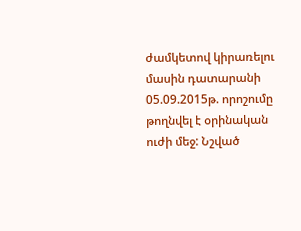ժամկետով կիրառելու մասին դատարանի 05.09.2015թ. որոշումը թողնվել է օրինական ուժի մեջ: Նշված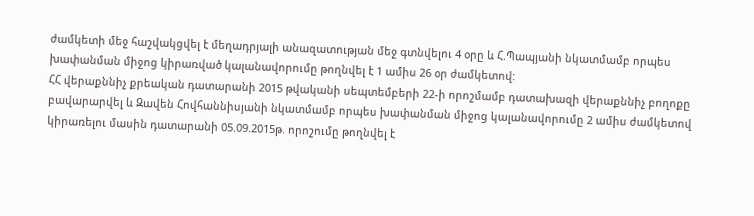ժամկետի մեջ հաշվակցվել է մեղադրյալի անազատության մեջ գտնվելու 4 օրը և Հ.Պապյանի նկատմամբ որպես խափանման միջոց կիրառված կալանավորումը թողնվել է 1 ամիս 26 օր ժամկետով:
ՀՀ վերաքննիչ քրեական դատարանի 2015 թվականի սեպտեմբերի 22-ի որոշմամբ դատախազի վերաքննիչ բողոքը բավարարվել և Զավեն Հովհաննիսյանի նկատմամբ որպես խափանման միջոց կալանավորումը 2 ամիս ժամկետով կիրառելու մասին դատարանի 05.09.2015թ. որոշումը թողնվել է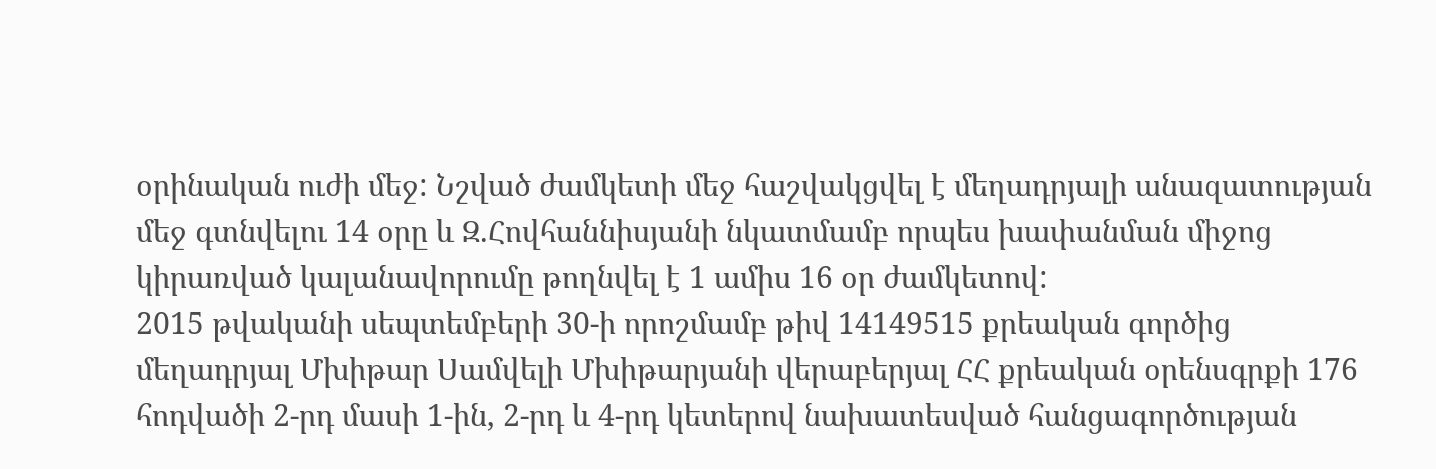օրինական ուժի մեջ: Նշված ժամկետի մեջ հաշվակցվել է մեղադրյալի անազատության մեջ գտնվելու 14 օրը և Զ.Հովհաննիսյանի նկատմամբ որպես խափանման միջոց կիրառված կալանավորումը թողնվել է 1 ամիս 16 օր ժամկետով:
2015 թվականի սեպտեմբերի 30-ի որոշմամբ թիվ 14149515 քրեական գործից մեղադրյալ Մխիթար Սամվելի Մխիթարյանի վերաբերյալ ՀՀ քրեական օրենսգրքի 176 հոդվածի 2-րդ մասի 1-ին, 2-րդ և 4-րդ կետերով նախատեսված հանցագործության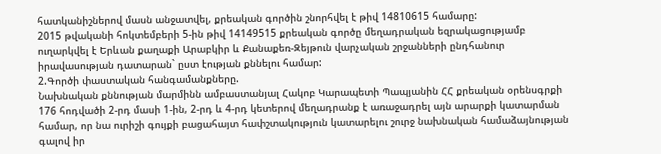հատկանիշներով մասն անջատվել, քրեական գործին շնորհվել է թիվ 14810615 համարը:
2015 թվականի հոկտեմբերի 5-ին թիվ 14149515 քրեական գործը մեղադրական եզրակացությամբ ուղարկվել է Երևան քաղաքի Արաբկիր և Քանաքեռ-Զեյթուն վարչական շրջանների ընդհանուր իրավասության դատարան` ըստ էության քննելու համար:
2.Գործի փաստական հանգամանքները.
Նախնական քննության մարմինն ամբաստանյալ Հակոբ Կարապետի Պապյանին ՀՀ քրեական օրենսգրքի 176 հոդվածի 2-րդ մասի 1-ին, 2-րդ և 4-րդ կետերով մեղադրանք է առաջադրել այն արարքի կատարման համար, որ նա ուրիշի գույքի բացահայտ հափշտակություն կատարելու շուրջ նախնական համաձայնության գալով իր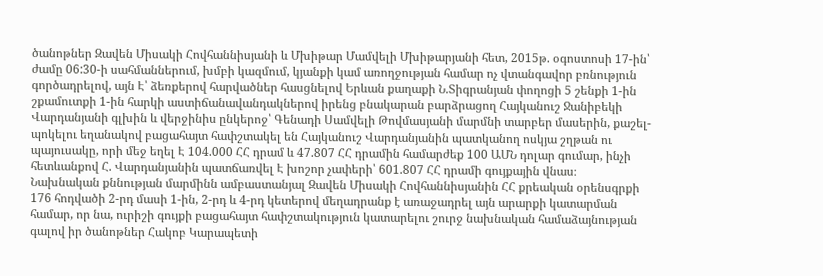ծանոթներ Զավեն Միսակի Հովհաննիսյանի և Մխիթար Մամվելի Մխիթարյանի հետ, 2015թ. օգոստոսի 17-ին՝ ժամը 06:30-ի սահմաններում, խմբի կազմում, կյանքի կամ առողջության համար ոչ վտանգավոր բռնություն գործադրելով, այն Է՝ ձեռքերով հարվածներ հասցնելով Երևան քաղաքի Ն.Տիգրանյան փողոցի 5 շենքի 1-ին շքամուտքի 1-ին հարկի աստիճանավանդակներով իրենց բնակարան բարձրացող Հայկանուշ Ջանիբեկի Վարդանյանի գլխին և վերջինիս ընկերոջ՝ Գենադի Սամվելի Թովմասյանի մարմնի տարբեր մասերին, քաշել-պոկելու եղանակով բացահայտ հափշտակել են Հայկանուշ Վարդանյանին պատկանող ոսկյա շղթան ու պայուսակը, որի մեջ եղել Է 104.000 ՀՀ դրամ և 47.807 ՀՀ դրամին համարժեք 100 ԱՄՆ դոլար գումար, ինչի հետևանքով Հ. Վարդանյանին պատճառվել Է խոշոր չափերի՝ 601.807 ՀՀ դրամի գույքային վնաս։
Նախնական քննության մարմինն ամբաստանյալ Զավեն Միսակի Հովհաննիսյանին ՀՀ քրեական օրենսգրքի 176 հոդվածի 2-րդ մասի 1-ին, 2-րդ և 4-րդ կետերով մեղադրանք է առաջադրել այն արարքի կատարման համար, որ նա, ուրիշի գույքի բացահայտ հափշտակություն կատարելու շուրջ նախնական համաձայնության գալով իր ծանոթներ Հակոբ Կարապետի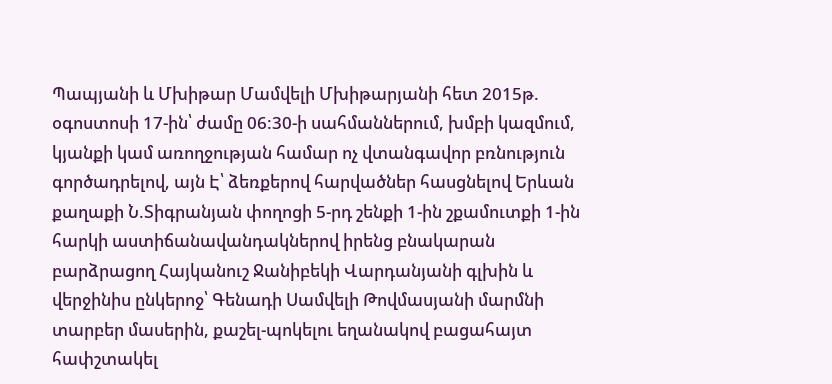Պապյանի և Մխիթար Մամվելի Մխիթարյանի հետ 2015թ. օգոստոսի 17-ին՝ ժամը 06:30-ի սահմաններում, խմբի կազմում, կյանքի կամ առողջության համար ոչ վտանգավոր բռնություն գործադրելով, այն Է՝ ձեռքերով հարվածներ հասցնելով Երևան քաղաքի Ն.Տիգրանյան փողոցի 5-րդ շենքի 1-ին շքամուտքի 1-ին հարկի աստիճանավանդակներով իրենց բնակարան բարձրացող Հայկանուշ Ջանիբեկի Վարդանյանի գլխին և վերջինիս ընկերոջ՝ Գենադի Սամվելի Թովմասյանի մարմնի տարբեր մասերին, քաշել-պոկելու եղանակով բացահայտ հափշտակել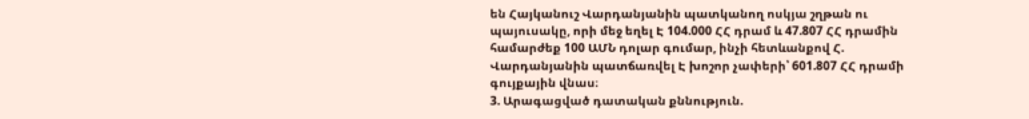են Հայկանուշ Վարդանյանին պատկանող ոսկյա շղթան ու պայուսակը, որի մեջ եղել Է 104.000 ՀՀ դրամ և 47.807 ՀՀ դրամին համարժեք 100 ԱՄՆ դոլար գումար, ինչի հետևանքով Հ. Վարդանյանին պատճառվել Է խոշոր չափերի՝ 601.807 ՀՀ դրամի գույքային վնաս։
3. Արագացված դատական քննություն.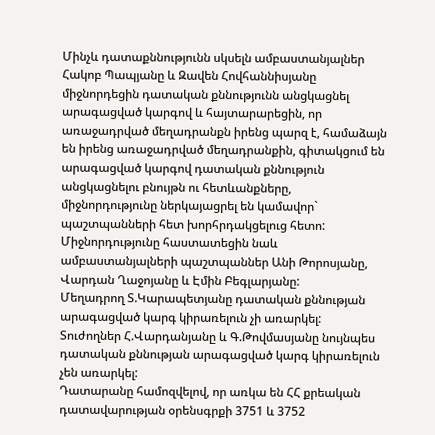Մինչև դատաքննությունն սկսելն ամբաստանյալներ Հակոբ Պապյանը և Զավեն Հովհաննիսյանը միջնորդեցին դատական քննությունն անցկացնել արագացված կարգով և հայտարարեցին, որ առաջադրված մեղադրանքն իրենց պարզ է, համաձայն են իրենց առաջադրված մեղադրանքին, գիտակցում են արագացված կարգով դատական քննություն անցկացնելու բնույթն ու հետևանքները, միջնորդությունը ներկայացրել են կամավոր` պաշտպանների հետ խորհրդակցելուց հետո: Միջնորդությունը հաստատեցին նաև ամբաստանյալների պաշտպաններ Անի Թորոսյանը, Վարդան Ղաջոյանը և Էմին Բեգլարյանը:
Մեղադրող Տ.Կարապետյանը դատական քննության արագացված կարգ կիրառելուն չի առարկել:
Տուժողներ Հ.Վարդանյանը և Գ.Թովմասյանը նույնպես դատական քննության արագացված կարգ կիրառելուն չեն առարկել:
Դատարանը համոզվելով, որ առկա են ՀՀ քրեական դատավարության օրենսգրքի 3751 և 3752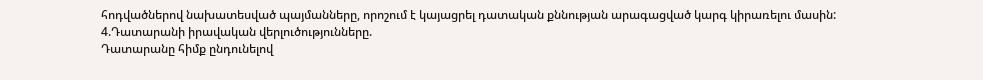հոդվածներով նախատեսված պայմանները, որոշում է կայացրել դատական քննության արագացված կարգ կիրառելու մասին:
4.Դատարանի իրավական վերլուծությունները.
Դատարանը հիմք ընդունելով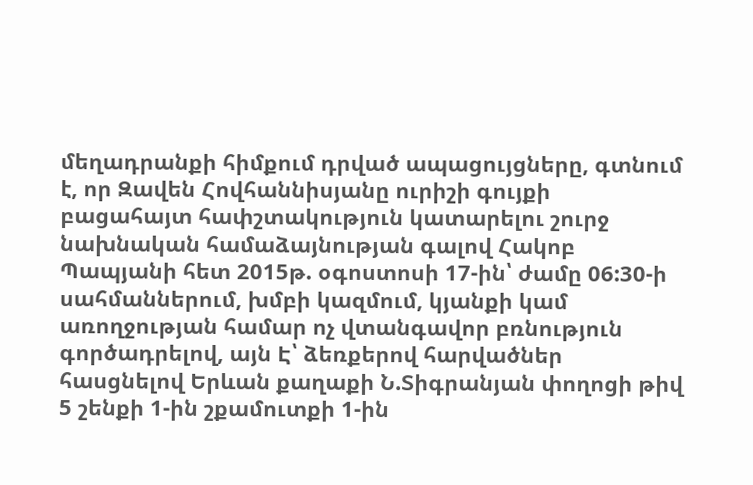մեղադրանքի հիմքում դրված ապացույցները, գտնում է, որ Զավեն Հովհաննիսյանը ուրիշի գույքի բացահայտ հափշտակություն կատարելու շուրջ նախնական համաձայնության գալով Հակոբ Պապյանի հետ 2015թ. օգոստոսի 17-ին՝ ժամը 06:30-ի սահմաններում, խմբի կազմում, կյանքի կամ առողջության համար ոչ վտանգավոր բռնություն գործադրելով, այն Է՝ ձեռքերով հարվածներ հասցնելով Երևան քաղաքի Ն.Տիգրանյան փողոցի թիվ 5 շենքի 1-ին շքամուտքի 1-ին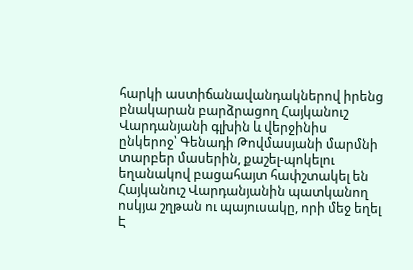հարկի աստիճանավանդակներով իրենց բնակարան բարձրացող Հայկանուշ Վարդանյանի գլխին և վերջինիս ընկերոջ՝ Գենադի Թովմասյանի մարմնի տարբեր մասերին, քաշել-պոկելու եղանակով բացահայտ հափշտակել են Հայկանուշ Վարդանյանին պատկանող ոսկյա շղթան ու պայուսակը, որի մեջ եղել Է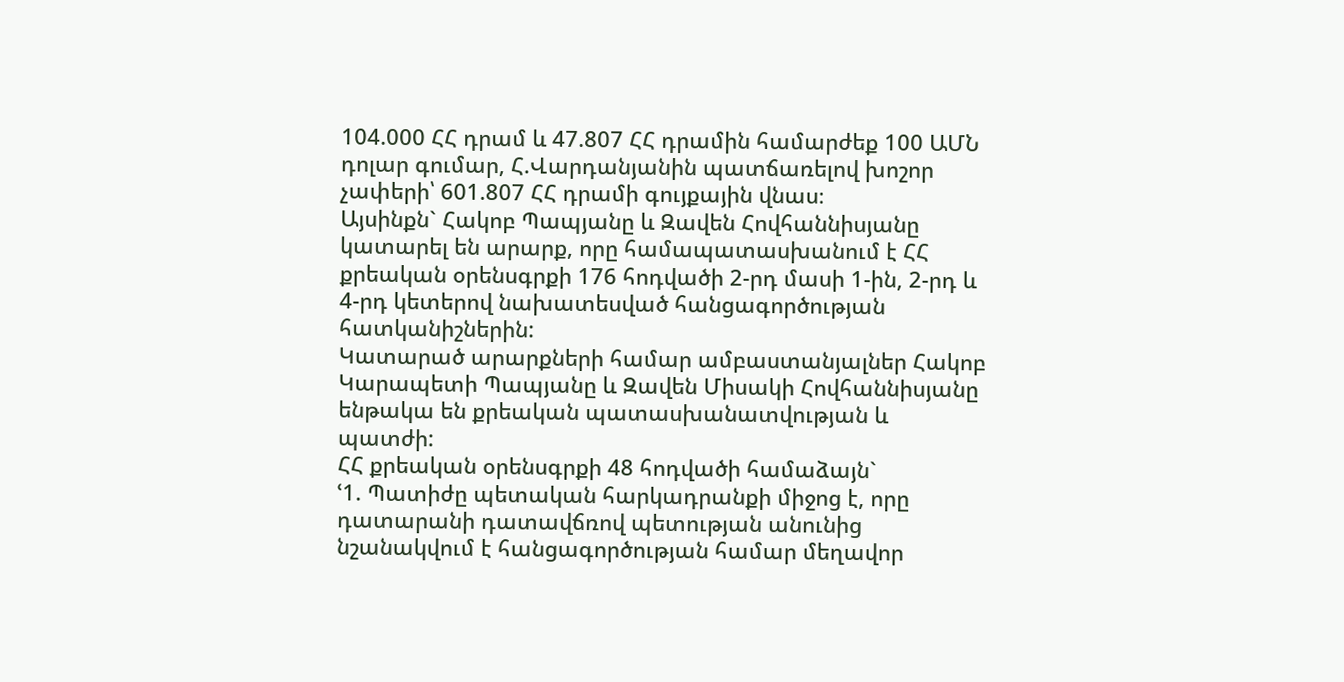104.000 ՀՀ դրամ և 47.807 ՀՀ դրամին համարժեք 100 ԱՄՆ դոլար գումար, Հ.Վարդանյանին պատճառելով խոշոր չափերի՝ 601.807 ՀՀ դրամի գույքային վնաս։
Այսինքն` Հակոբ Պապյանը և Զավեն Հովհաննիսյանը կատարել են արարք, որը համապատասխանում է ՀՀ քրեական օրենսգրքի 176 հոդվածի 2-րդ մասի 1-ին, 2-րդ և 4-րդ կետերով նախատեսված հանցագործության հատկանիշներին:
Կատարած արարքների համար ամբաստանյալներ Հակոբ Կարապետի Պապյանը և Զավեն Միսակի Հովհաննիսյանը ենթակա են քրեական պատասխանատվության և պատժի:
ՀՀ քրեական օրենսգրքի 48 հոդվածի համաձայն`
ՙ1. Պատիժը պետական հարկադրանքի միջոց է, որը դատարանի դատավճռով պետության անունից նշանակվում է հանցագործության համար մեղավոր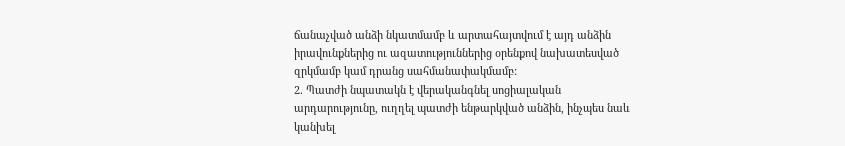ճանաչված անձի նկատմամբ և արտահայտվում է այդ անձին իրավունքներից ու ազատություններից օրենքով նախատեսված զրկմամբ կամ դրանց սահմանափակմամբ:
2. Պատժի նպատակն է վերականգնել սոցիալական արդարությունը, ուղղել պատժի ենթարկված անձին, ինչպես նաև կանխել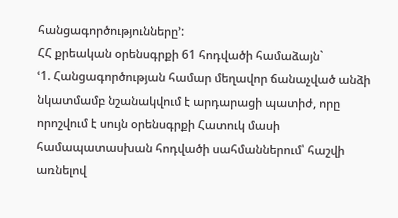հանցագործությունները՚:
ՀՀ քրեական օրենսգրքի 61 հոդվածի համաձայն`
ՙ1. Հանցագործության համար մեղավոր ճանաչված անձի նկատմամբ նշանակվում է արդարացի պատիժ, որը որոշվում է սույն օրենսգրքի Հատուկ մասի համապատասխան հոդվածի սահմաններում՝ հաշվի առնելով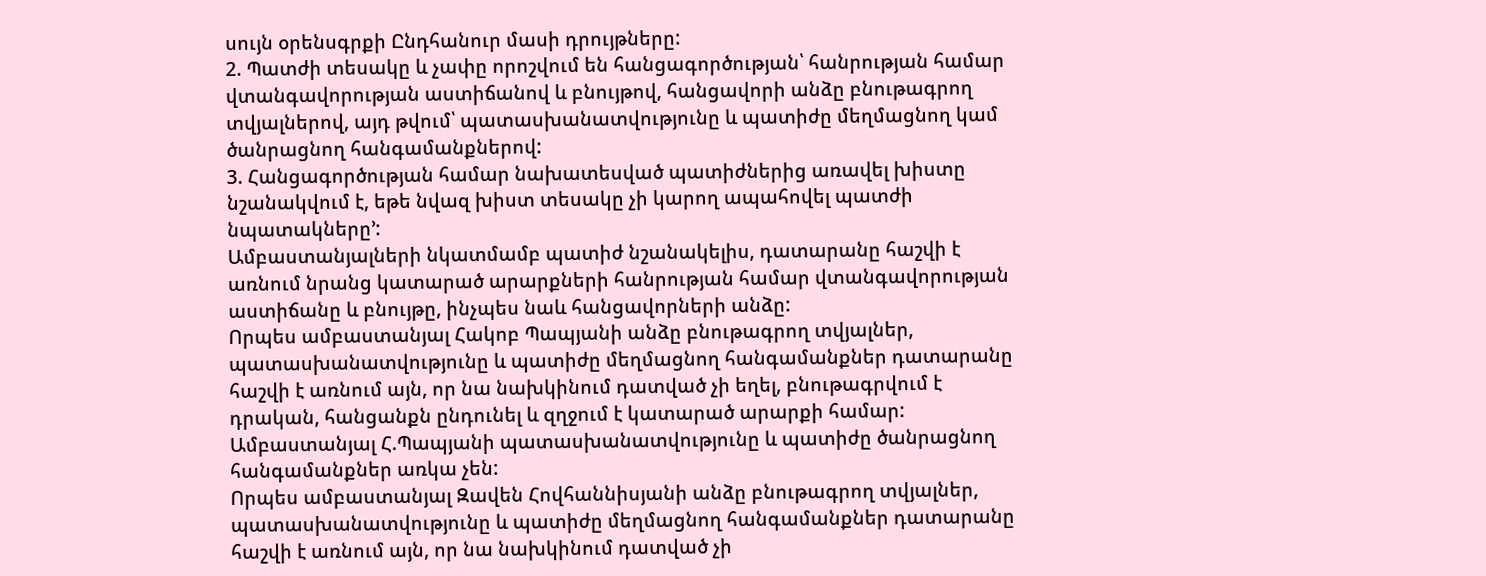սույն օրենսգրքի Ընդհանուր մասի դրույթները:
2. Պատժի տեսակը և չափը որոշվում են հանցագործության՝ հանրության համար վտանգավորության աստիճանով և բնույթով, հանցավորի անձը բնութագրող տվյալներով, այդ թվում՝ պատասխանատվությունը և պատիժը մեղմացնող կամ ծանրացնող հանգամանքներով:
3. Հանցագործության համար նախատեսված պատիժներից առավել խիստը նշանակվում է, եթե նվազ խիստ տեսակը չի կարող ապահովել պատժի նպատակները՚:
Ամբաստանյալների նկատմամբ պատիժ նշանակելիս, դատարանը հաշվի է առնում նրանց կատարած արարքների հանրության համար վտանգավորության աստիճանը և բնույթը, ինչպես նաև հանցավորների անձը:
Որպես ամբաստանյալ Հակոբ Պապյանի անձը բնութագրող տվյալներ, պատասխանատվությունը և պատիժը մեղմացնող հանգամանքներ դատարանը հաշվի է առնում այն, որ նա նախկինում դատված չի եղել, բնութագրվում է դրական, հանցանքն ընդունել և զղջում է կատարած արարքի համար:
Ամբաստանյալ Հ.Պապյանի պատասխանատվությունը և պատիժը ծանրացնող հանգամանքներ առկա չեն:
Որպես ամբաստանյալ Զավեն Հովհաննիսյանի անձը բնութագրող տվյալներ, պատասխանատվությունը և պատիժը մեղմացնող հանգամանքներ դատարանը հաշվի է առնում այն, որ նա նախկինում դատված չի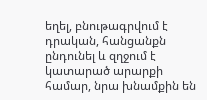եղել, բնութագրվում է դրական, հանցանքն ընդունել և զղջում է կատարած արարքի համար, նրա խնամքին են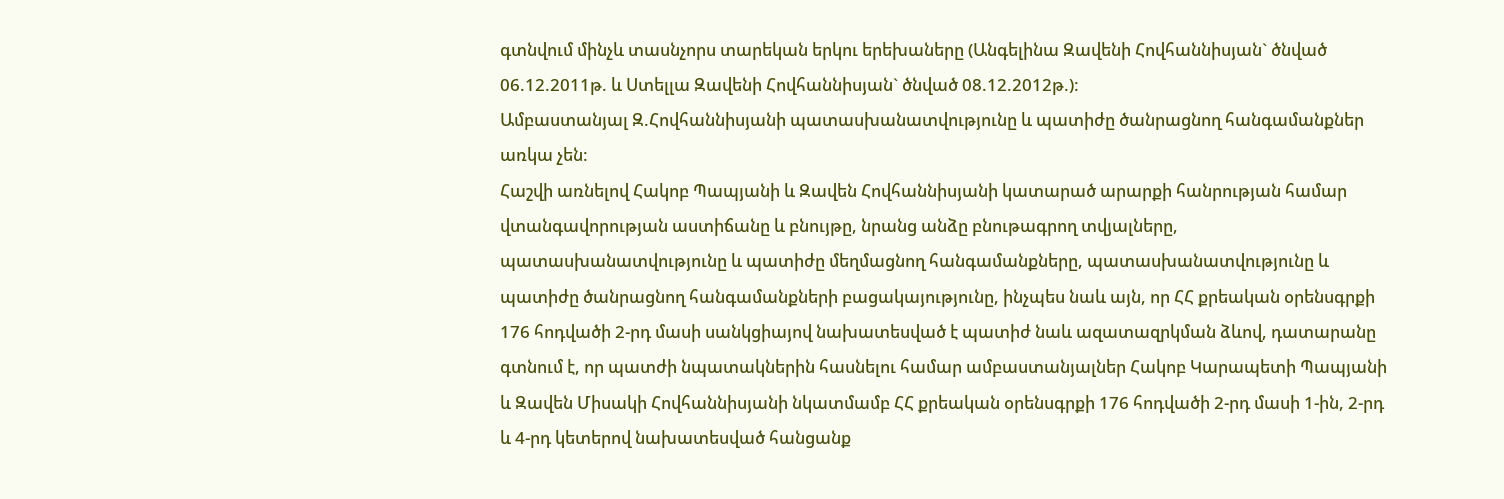գտնվում մինչև տասնչորս տարեկան երկու երեխաները (Անգելինա Զավենի Հովհաննիսյան` ծնված 06.12.2011թ. և Ստելլա Զավենի Հովհաննիսյան` ծնված 08.12.2012թ.):
Ամբաստանյալ Զ.Հովհաննիսյանի պատասխանատվությունը և պատիժը ծանրացնող հանգամանքներ առկա չեն:
Հաշվի առնելով Հակոբ Պապյանի և Զավեն Հովհաննիսյանի կատարած արարքի հանրության համար վտանգավորության աստիճանը և բնույթը, նրանց անձը բնութագրող տվյալները, պատասխանատվությունը և պատիժը մեղմացնող հանգամանքները, պատասխանատվությունը և պատիժը ծանրացնող հանգամանքների բացակայությունը, ինչպես նաև այն, որ ՀՀ քրեական օրենսգրքի 176 հոդվածի 2-րդ մասի սանկցիայով նախատեսված է պատիժ նաև ազատազրկման ձևով, դատարանը գտնում է, որ պատժի նպատակներին հասնելու համար ամբաստանյալներ Հակոբ Կարապետի Պապյանի և Զավեն Միսակի Հովհաննիսյանի նկատմամբ ՀՀ քրեական օրենսգրքի 176 հոդվածի 2-րդ մասի 1-ին, 2-րդ և 4-րդ կետերով նախատեսված հանցանք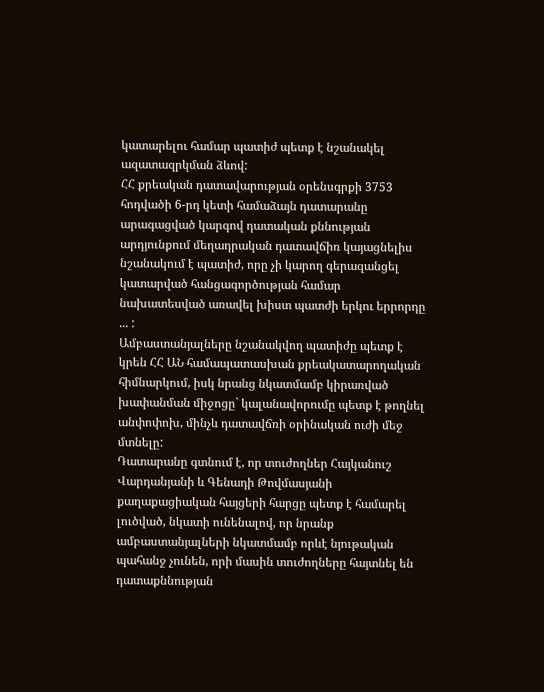կատարելու համար պատիժ պետք է նշանակել ազատազրկման ձևով:
ՀՀ քրեական դատավարության օրենսգրքի 3753 հոդվածի 6-րդ կետի համաձայն դատարանը արագացված կարգով դատական քննության արդյունքում մեղադրական դատավճիռ կայացնելիս նշանակում է պատիժ, որը չի կարող գերազանցել կատարված հանցագործության համար նախատեսված առավել խիստ պատժի երկու երրորդը ... :
Ամբաստանյալները նշանակվող պատիժը պետք է կրեն ՀՀ ԱՆ համապատասխան քրեակատարողական հիմնարկում, իսկ նրանց նկատմամբ կիրառված խափանման միջոցը` կալանավորումը պետք է թողնել անփոփոխ, մինչև դատավճռի օրինական ուժի մեջ մտնելը:
Դատարանը գտնում է, որ տուժողներ Հայկանուշ Վարդանյանի և Գենադի Թովմասյանի քաղաքացիական հայցերի հարցը պետք է համարել լուծված, նկատի ունենալով, որ նրանք ամբաստանյալների նկատմամբ որևէ նյութական պահանջ չունեն, որի մասին տուժողները հայտնել են դատաքննության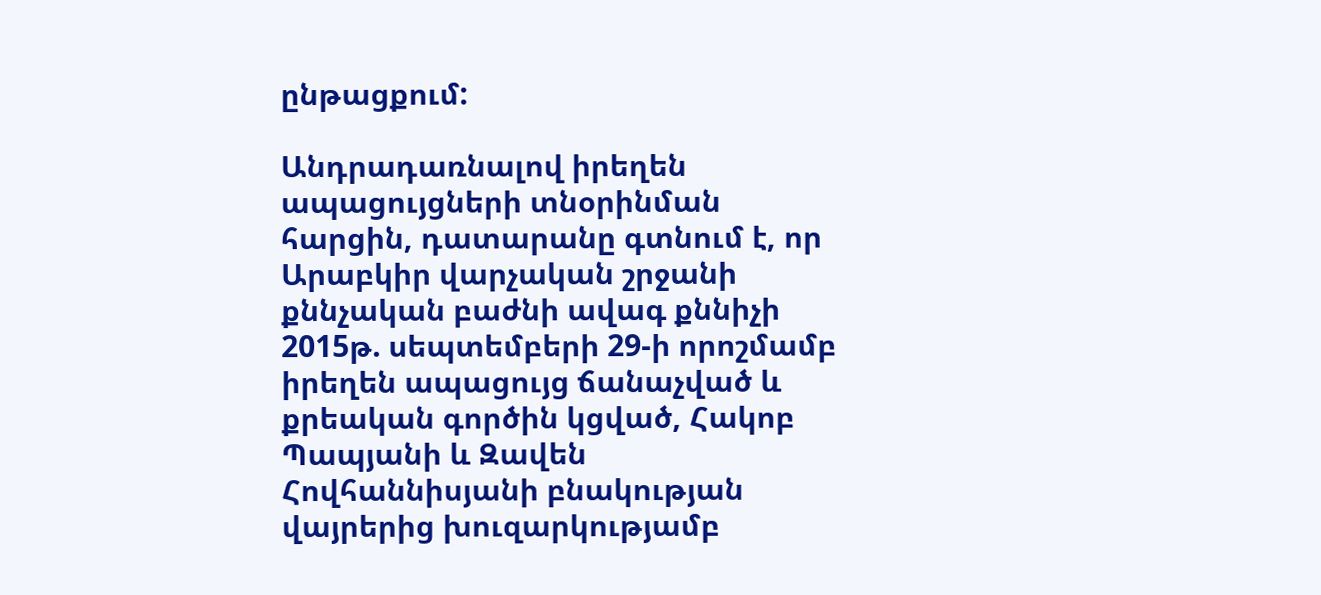ընթացքում:

Անդրադառնալով իրեղեն ապացույցների տնօրինման հարցին, դատարանը գտնում է, որ Արաբկիր վարչական շրջանի քննչական բաժնի ավագ քննիչի 2015թ. սեպտեմբերի 29-ի որոշմամբ իրեղեն ապացույց ճանաչված և քրեական գործին կցված, Հակոբ Պապյանի և Զավեն Հովհաննիսյանի բնակության վայրերից խուզարկությամբ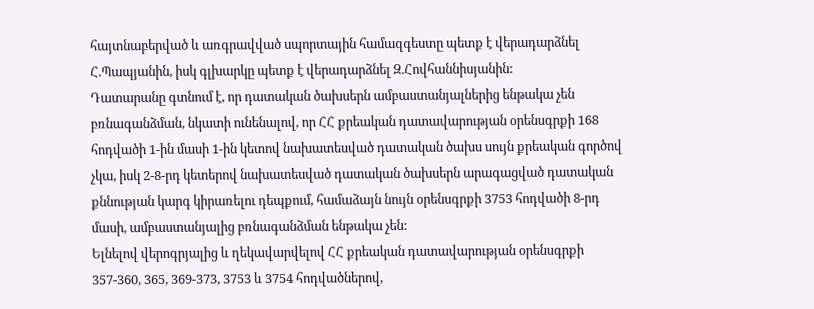հայտնաբերված և առգրավված սպորտային համազգեստը պետք է վերադարձնել Հ.Պապյանին, իսկ գլխարկը պետք է վերադարձնել Զ.Հովհաննիսյանին:
Դատարանը գտնում է, որ դատական ծախսերն ամբաստանյալներից ենթակա չեն բռնագանձման, նկատի ունենալով, որ ՀՀ քրեական դատավարության օրենսգրքի 168 հոդվածի 1-ին մասի 1-ին կետով նախատեսված դատական ծախս սույն քրեական գործով չկա, իսկ 2-8-րդ կետերով նախատեսված դատական ծախսերն արագացված դատական քննության կարգ կիրառելու դեպքում, համաձայն նույն օրենսգրքի 3753 հոդվածի 8-րդ մասի, ամբաստանյալից բռնագանձման ենթակա չեն:
Ելնելով վերոգրյալից և ղեկավարվելով ՀՀ քրեական դատավարության օրենսգրքի 357-360, 365, 369-373, 3753 և 3754 հոդվածներով,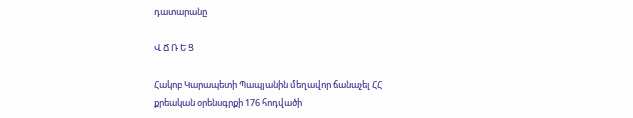դատարանը

Վ Ճ Ռ Ե Ց

Հակոբ Կարապետի Պապյանին մեղավոր ճանաչել ՀՀ քրեական օրենսգրքի 176 հոդվածի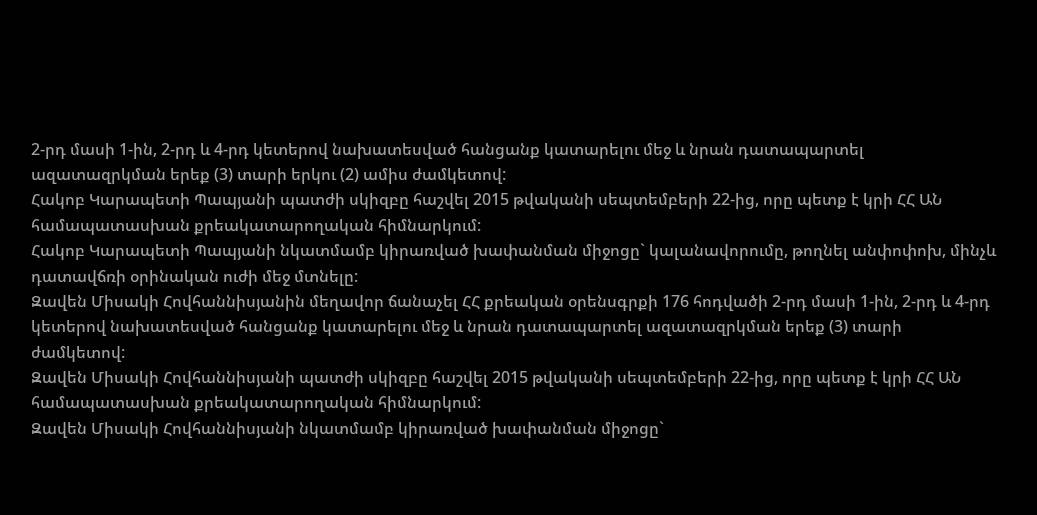2-րդ մասի 1-ին, 2-րդ և 4-րդ կետերով նախատեսված հանցանք կատարելու մեջ և նրան դատապարտել ազատազրկման երեք (3) տարի երկու (2) ամիս ժամկետով:
Հակոբ Կարապետի Պապյանի պատժի սկիզբը հաշվել 2015 թվականի սեպտեմբերի 22-ից, որը պետք է կրի ՀՀ ԱՆ համապատասխան քրեակատարողական հիմնարկում:
Հակոբ Կարապետի Պապյանի նկատմամբ կիրառված խափանման միջոցը` կալանավորումը, թողնել անփոփոխ, մինչև դատավճռի օրինական ուժի մեջ մտնելը:
Զավեն Միսակի Հովհաննիսյանին մեղավոր ճանաչել ՀՀ քրեական օրենսգրքի 176 հոդվածի 2-րդ մասի 1-ին, 2-րդ և 4-րդ կետերով նախատեսված հանցանք կատարելու մեջ և նրան դատապարտել ազատազրկման երեք (3) տարի ժամկետով:
Զավեն Միսակի Հովհաննիսյանի պատժի սկիզբը հաշվել 2015 թվականի սեպտեմբերի 22-ից, որը պետք է կրի ՀՀ ԱՆ համապատասխան քրեակատարողական հիմնարկում:
Զավեն Միսակի Հովհաննիսյանի նկատմամբ կիրառված խափանման միջոցը`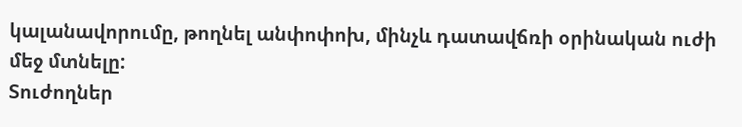կալանավորումը, թողնել անփոփոխ, մինչև դատավճռի օրինական ուժի մեջ մտնելը:
Տուժողներ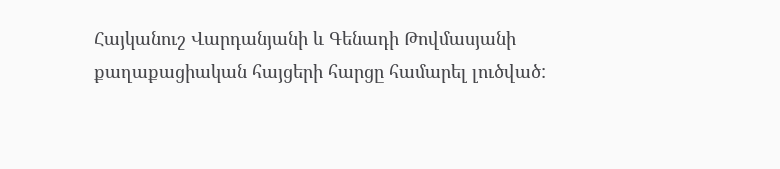Հայկանուշ Վարդանյանի և Գենադի Թովմասյանի քաղաքացիական հայցերի հարցը համարել լուծված: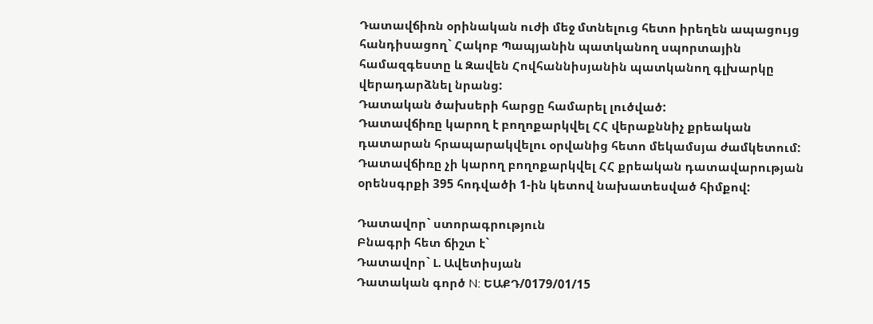Դատավճիռն օրինական ուժի մեջ մտնելուց հետո իրեղեն ապացույց հանդիսացող` Հակոբ Պապյանին պատկանող սպորտային համազգեստը և Զավեն Հովհաննիսյանին պատկանող գլխարկը վերադարձնել նրանց:
Դատական ծախսերի հարցը համարել լուծված:
Դատավճիռը կարող է բողոքարկվել ՀՀ վերաքննիչ քրեական դատարան հրապարակվելու օրվանից հետո մեկամսյա ժամկետում:
Դատավճիռը չի կարող բողոքարկվել ՀՀ քրեական դատավարության օրենսգրքի 395 հոդվածի 1-ին կետով նախատեսված հիմքով:

Դատավոր` ստորագրություն
Բնագրի հետ ճիշտ է`
Դատավոր` Լ. Ավետիսյան
Դատական գործ N: ԵԱՔԴ/0179/01/15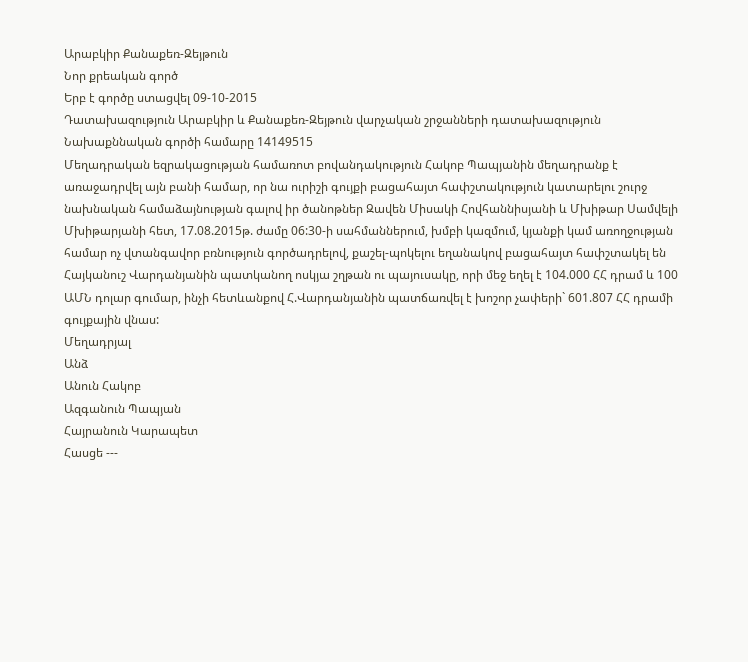Արաբկիր Քանաքեռ-Զեյթուն
Նոր քրեական գործ
Երբ է գործը ստացվել 09-10-2015
Դատախազություն Արաբկիր և Քանաքեռ-Զեյթուն վարչական շրջանների դատախազություն
Նախաքննական գործի համարը 14149515
Մեղադրական եզրակացության համառոտ բովանդակություն Հակոբ Պապյանին մեղադրանք է առաջադրվել այն բանի համար, որ նա ուրիշի գույքի բացահայտ հափշտակություն կատարելու շուրջ նախնական համաձայնության գալով իր ծանոթներ Զավեն Միսակի Հովհաննիսյանի և Մխիթար Սամվելի Մխիթարյանի հետ, 17.08.2015թ. ժամը 06:30-ի սահմաններում, խմբի կազմում, կյանքի կամ առողջության համար ոչ վտանգավոր բռնություն գործադրելով, քաշել-պոկելու եղանակով բացահայտ հափշտակել են Հայկանուշ Վարդանյանին պատկանող ոսկյա շղթան ու պայուսակը, որի մեջ եղել է 104.000 ՀՀ դրամ և 100 ԱՄՆ դոլար գումար, ինչի հետևանքով Հ.Վարդանյանին պատճառվել է խոշոր չափերի` 601.807 ՀՀ դրամի գույքային վնաս:
Մեղադրյալ
Անձ
Անուն Հակոբ
Ազգանուն Պապյան
Հայրանուն Կարապետ
Հասցե ---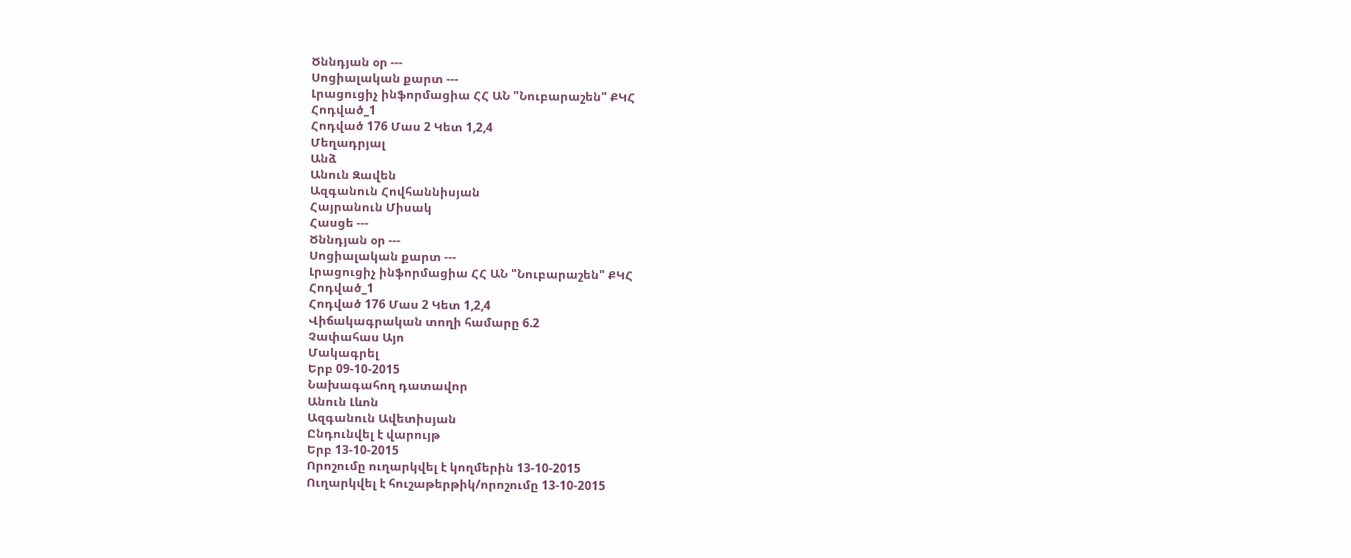Ծննդյան օր ---
Սոցիալական քարտ ---
Լրացուցիչ ինֆորմացիա ՀՀ ԱՆ "Նուբարաշեն" ՔԿՀ
Հոդված_1
Հոդված 176 Մաս 2 Կետ 1,2,4
Մեղադրյալ
Անձ
Անուն Զավեն
Ազգանուն Հովհաննիսյան
Հայրանուն Միսակ
Հասցե ---
Ծննդյան օր ---
Սոցիալական քարտ ---
Լրացուցիչ ինֆորմացիա ՀՀ ԱՆ "Նուբարաշեն" ՔԿՀ
Հոդված_1
Հոդված 176 Մաս 2 Կետ 1,2,4
Վիճակագրական տողի համարը 6.2
Չափահաս Այո
Մակագրել
Երբ 09-10-2015
Նախագահող դատավոր
Անուն Լևոն
Ազգանուն Ավետիսյան
Ընդունվել է վարույթ
Երբ 13-10-2015
Որոշումը ուղարկվել է կողմերին 13-10-2015
Ուղարկվել է հուշաթերթիկ/որոշումը 13-10-2015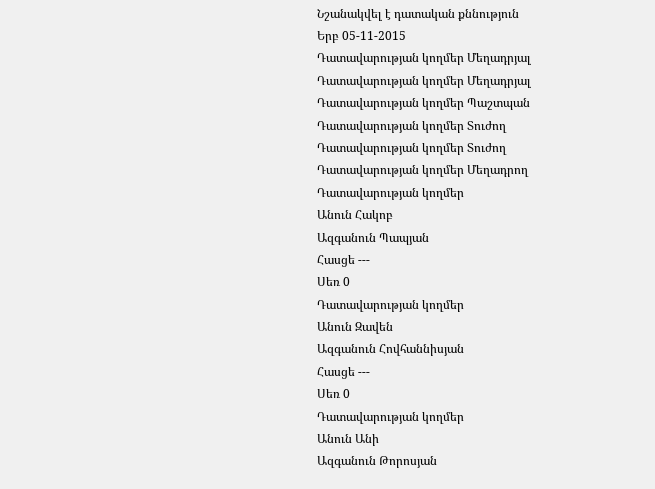Նշանակվել է դատական քննություն
Երբ 05-11-2015
Դատավարության կողմեր Մեղադրյալ
Դատավարության կողմեր Մեղադրյալ
Դատավարության կողմեր Պաշտպան
Դատավարության կողմեր Տուժող
Դատավարության կողմեր Տուժող
Դատավարության կողմեր Մեղադրող
Դատավարության կողմեր
Անուն Հակոբ
Ազգանուն Պապյան
Հասցե ---
Սեռ 0
Դատավարության կողմեր
Անուն Զավեն
Ազգանուն Հովհաննիսյան
Հասցե ---
Սեռ 0
Դատավարության կողմեր
Անուն Անի
Ազգանուն Թորոսյան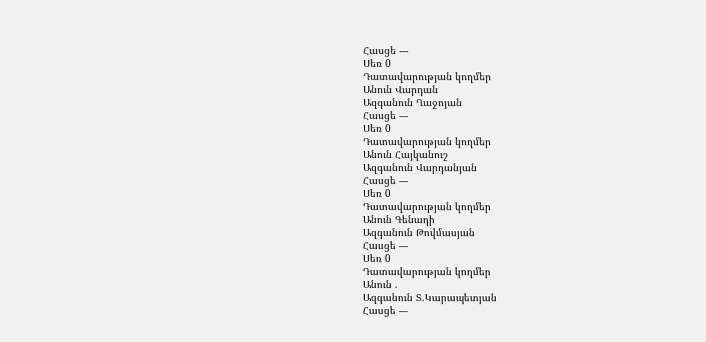Հասցե ---
Սեռ 0
Դատավարության կողմեր
Անուն Վարդան
Ազգանուն Ղաջոյան
Հասցե ---
Սեռ 0
Դատավարության կողմեր
Անուն Հայկանուշ
Ազգանուն Վարդանյան
Հասցե ---
Սեռ 0
Դատավարության կողմեր
Անուն Գենադի
Ազգանուն Թովմասյան
Հասցե ---
Սեռ 0
Դատավարության կողմեր
Անուն .
Ազգանուն Տ.Կարապետյան
Հասցե ---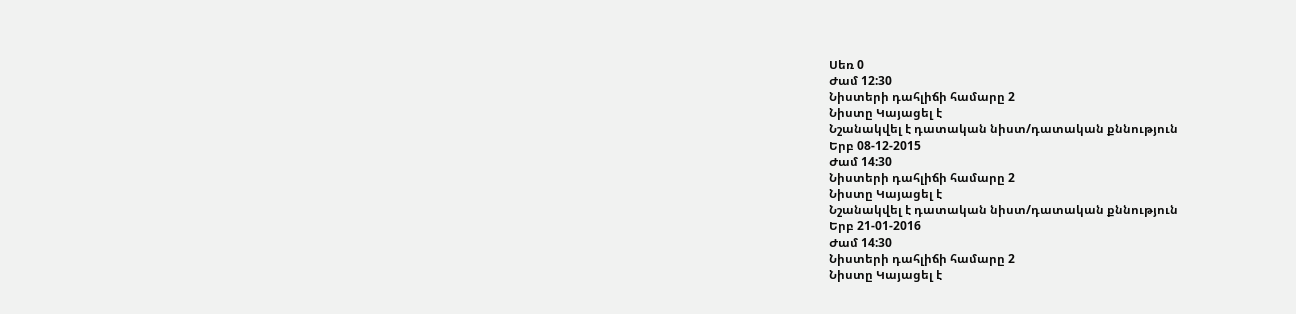Սեռ 0
Ժամ 12:30
Նիստերի դահլիճի համարը 2
Նիստը Կայացել է
Նշանակվել է դատական նիստ/դատական քննություն
Երբ 08-12-2015
Ժամ 14:30
Նիստերի դահլիճի համարը 2
Նիստը Կայացել է
Նշանակվել է դատական նիստ/դատական քննություն
Երբ 21-01-2016
Ժամ 14:30
Նիստերի դահլիճի համարը 2
Նիստը Կայացել է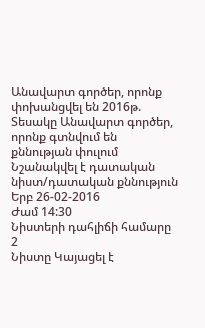Անավարտ գործեր, որոնք փոխանցվել են 2016թ.
Տեսակը Անավարտ գործեր, որոնք գտնվում են քննության փուլում
Նշանակվել է դատական նիստ/դատական քննություն
Երբ 26-02-2016
Ժամ 14:30
Նիստերի դահլիճի համարը 2
Նիստը Կայացել է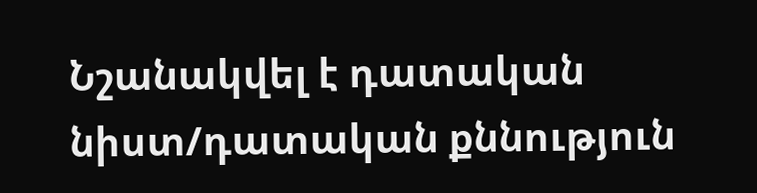Նշանակվել է դատական նիստ/դատական քննություն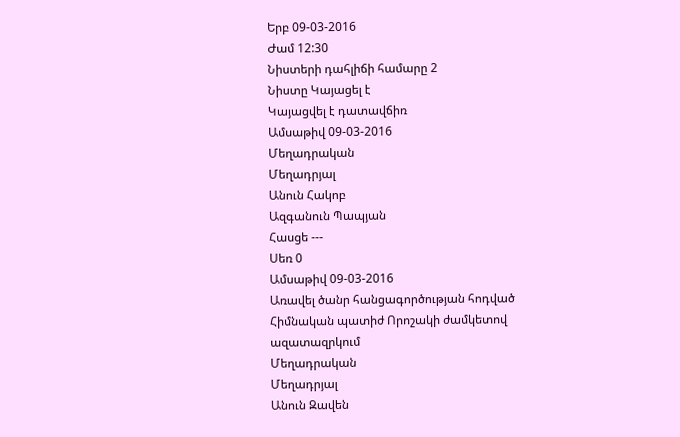Երբ 09-03-2016
Ժամ 12:30
Նիստերի դահլիճի համարը 2
Նիստը Կայացել է
Կայացվել է դատավճիռ
Ամսաթիվ 09-03-2016
Մեղադրական
Մեղադրյալ
Անուն Հակոբ
Ազգանուն Պապյան
Հասցե ---
Սեռ 0
Ամսաթիվ 09-03-2016
Առավել ծանր հանցագործության հոդված
Հիմնական պատիժ Որոշակի ժամկետով ազատազրկում
Մեղադրական
Մեղադրյալ
Անուն Զավեն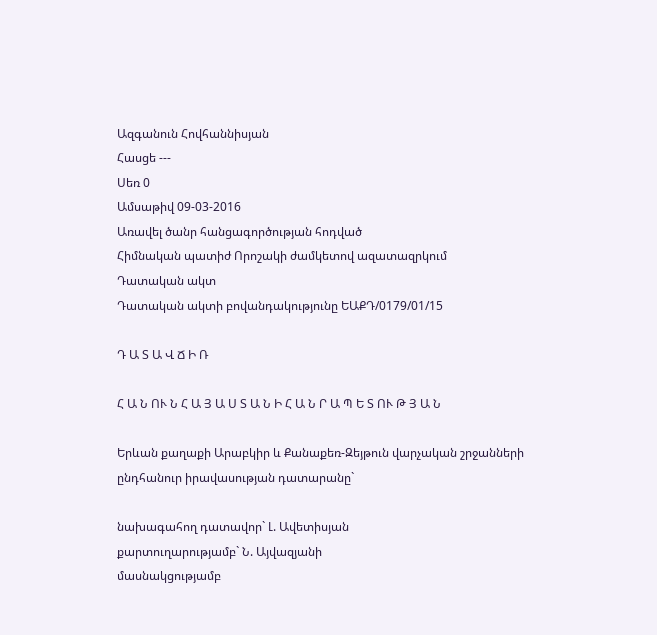Ազգանուն Հովհաննիսյան
Հասցե ---
Սեռ 0
Ամսաթիվ 09-03-2016
Առավել ծանր հանցագործության հոդված
Հիմնական պատիժ Որոշակի ժամկետով ազատազրկում
Դատական ակտ
Դատական ակտի բովանդակությունը ԵԱՔԴ/0179/01/15

Դ Ա Տ Ա Վ Ճ Ի Ռ

Հ Ա Ն ՈՒ Ն Հ Ա Յ Ա Ս Տ Ա Ն Ի Հ Ա Ն Ր Ա Պ Ե Տ ՈՒ Թ Յ Ա Ն

Երևան քաղաքի Արաբկիր և Քանաքեռ-Զեյթուն վարչական շրջանների
ընդհանուր իրավասության դատարանը`

նախագահող դատավոր` Լ. Ավետիսյան
քարտուղարությամբ` Ն. Այվազյանի
մասնակցությամբ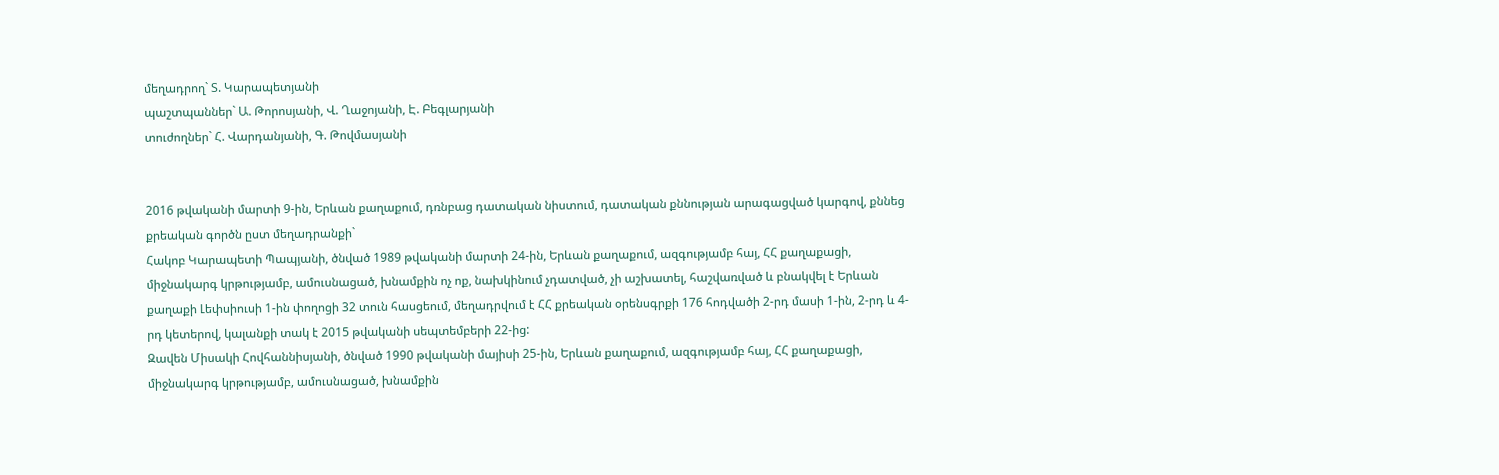մեղադրող` Տ. Կարապետյանի
պաշտպաններ` Ա. Թորոսյանի, Վ. Ղաջոյանի, Է. Բեգլարյանի
տուժողներ` Հ. Վարդանյանի, Գ. Թովմասյանի


2016 թվականի մարտի 9-ին, Երևան քաղաքում, դռնբաց դատական նիստում, դատական քննության արագացված կարգով, քննեց քրեական գործն ըստ մեղադրանքի`
Հակոբ Կարապետի Պապյանի, ծնված 1989 թվականի մարտի 24-ին, Երևան քաղաքում, ազգությամբ հայ, ՀՀ քաղաքացի, միջնակարգ կրթությամբ, ամուսնացած, խնամքին ոչ ոք, նախկինում չդատված, չի աշխատել, հաշվառված և բնակվել է Երևան քաղաքի Լեփսիուսի 1-ին փողոցի 32 տուն հասցեում, մեղադրվում է ՀՀ քրեական օրենսգրքի 176 հոդվածի 2-րդ մասի 1-ին, 2-րդ և 4-րդ կետերով, կալանքի տակ է 2015 թվականի սեպտեմբերի 22-ից:
Զավեն Միսակի Հովհաննիսյանի, ծնված 1990 թվականի մայիսի 25-ին, Երևան քաղաքում, ազգությամբ հայ, ՀՀ քաղաքացի, միջնակարգ կրթությամբ, ամուսնացած, խնամքին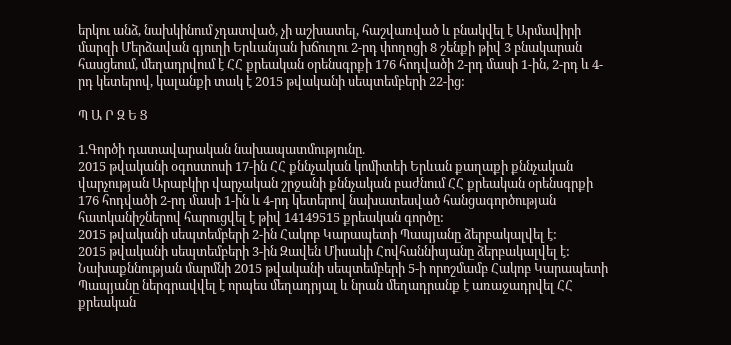երկու անձ, նախկինում չդատված, չի աշխատել, հաշվառված և բնակվել է Արմավիրի մարզի Մերձավան գյուղի Երևանյան խճուղու 2-րդ փողոցի 8 շենքի թիվ 3 բնակարան հասցեում, մեղադրվում է ՀՀ քրեական օրենսգրքի 176 հոդվածի 2-րդ մասի 1-ին, 2-րդ և 4-րդ կետերով, կալանքի տակ է 2015 թվականի սեպտեմբերի 22-ից:

Պ Ա Ր Զ Ե Ց

1.Գործի դատավարական նախապատմությունը.
2015 թվականի օգոստոսի 17-ին ՀՀ քննչական կոմիտեի Երևան քաղաքի քննչական վարչության Արաբկիր վարչական շրջանի քննչական բաժնում ՀՀ քրեական օրենսգրքի 176 հոդվածի 2-րդ մասի 1-ին և 4-րդ կետերով նախատեսված հանցագործության հատկանիշներով հարուցվել է թիվ 14149515 քրեական գործը:
2015 թվականի սեպտեմբերի 2-ին Հակոբ Կարապետի Պապյանը ձերբակալվել է:
2015 թվականի սեպտեմբերի 3-ին Զավեն Միսակի Հովհաննիսյանը ձերբակալվել է:
Նախաքննության մարմնի 2015 թվականի սեպտեմբերի 5-ի որոշմամբ Հակոբ Կարապետի Պապյանը ներգրավվել է որպես մեղադրյալ և նրան մեղադրանք է առաջադրվել ՀՀ քրեական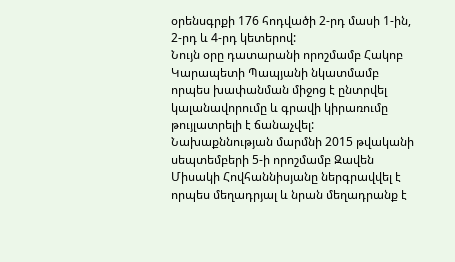օրենսգրքի 176 հոդվածի 2-րդ մասի 1-ին, 2-րդ և 4-րդ կետերով:
Նույն օրը դատարանի որոշմամբ Հակոբ Կարապետի Պապյանի նկատմամբ որպես խափանման միջոց է ընտրվել կալանավորումը և գրավի կիրառումը թույլատրելի է ճանաչվել:
Նախաքննության մարմնի 2015 թվականի սեպտեմբերի 5-ի որոշմամբ Զավեն Միսակի Հովհաննիսյանը ներգրավվել է որպես մեղադրյալ և նրան մեղադրանք է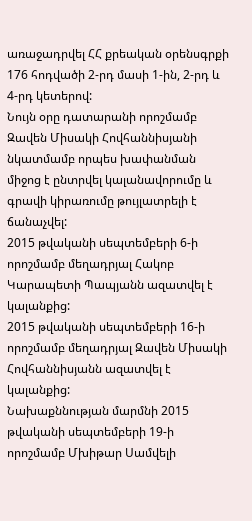առաջադրվել ՀՀ քրեական օրենսգրքի 176 հոդվածի 2-րդ մասի 1-ին, 2-րդ և 4-րդ կետերով:
Նույն օրը դատարանի որոշմամբ Զավեն Միսակի Հովհաննիսյանի նկատմամբ որպես խափանման միջոց է ընտրվել կալանավորումը և գրավի կիրառումը թույլատրելի է ճանաչվել:
2015 թվականի սեպտեմբերի 6-ի որոշմամբ մեղադրյալ Հակոբ Կարապետի Պապյանն ազատվել է կալանքից:
2015 թվականի սեպտեմբերի 16-ի որոշմամբ մեղադրյալ Զավեն Միսակի Հովհաննիսյանն ազատվել է կալանքից:
Նախաքննության մարմնի 2015 թվականի սեպտեմբերի 19-ի որոշմամբ Մխիթար Սամվելի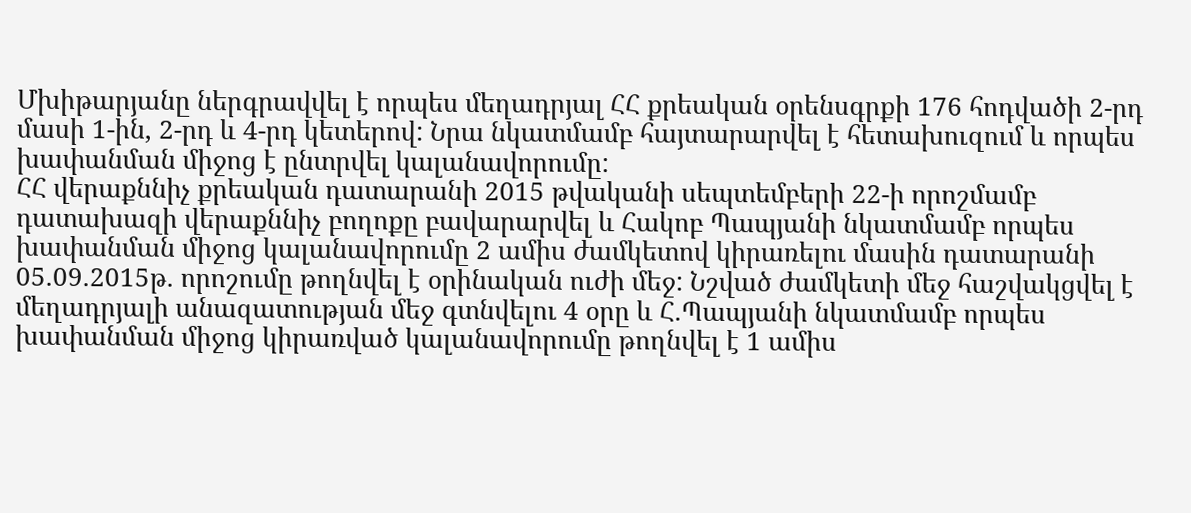Մխիթարյանը ներգրավվել է որպես մեղադրյալ ՀՀ քրեական օրենսգրքի 176 հոդվածի 2-րդ մասի 1-ին, 2-րդ և 4-րդ կետերով: Նրա նկատմամբ հայտարարվել է հետախուզում և որպես խափանման միջոց է ընտրվել կալանավորումը:
ՀՀ վերաքննիչ քրեական դատարանի 2015 թվականի սեպտեմբերի 22-ի որոշմամբ դատախազի վերաքննիչ բողոքը բավարարվել և Հակոբ Պապյանի նկատմամբ որպես խափանման միջոց կալանավորումը 2 ամիս ժամկետով կիրառելու մասին դատարանի 05.09.2015թ. որոշումը թողնվել է օրինական ուժի մեջ: Նշված ժամկետի մեջ հաշվակցվել է մեղադրյալի անազատության մեջ գտնվելու 4 օրը և Հ.Պապյանի նկատմամբ որպես խափանման միջոց կիրառված կալանավորումը թողնվել է 1 ամիս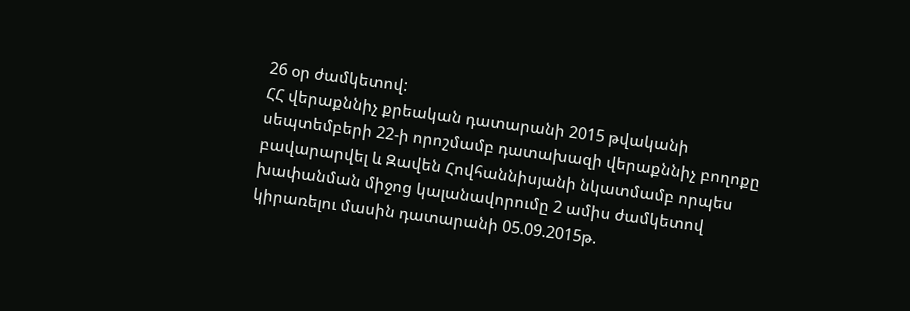26 օր ժամկետով:
ՀՀ վերաքննիչ քրեական դատարանի 2015 թվականի սեպտեմբերի 22-ի որոշմամբ դատախազի վերաքննիչ բողոքը բավարարվել և Զավեն Հովհաննիսյանի նկատմամբ որպես խափանման միջոց կալանավորումը 2 ամիս ժամկետով կիրառելու մասին դատարանի 05.09.2015թ.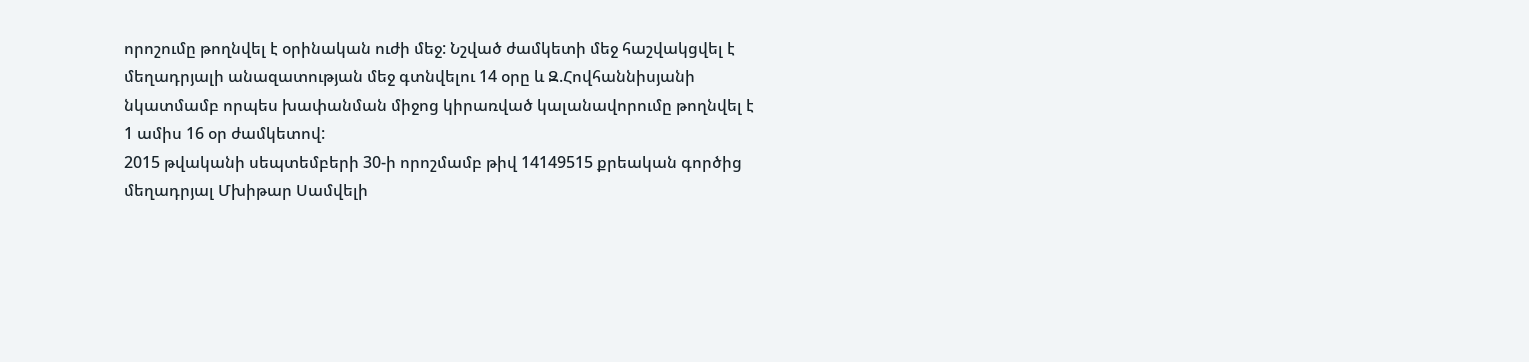որոշումը թողնվել է օրինական ուժի մեջ: Նշված ժամկետի մեջ հաշվակցվել է մեղադրյալի անազատության մեջ գտնվելու 14 օրը և Զ.Հովհաննիսյանի նկատմամբ որպես խափանման միջոց կիրառված կալանավորումը թողնվել է 1 ամիս 16 օր ժամկետով:
2015 թվականի սեպտեմբերի 30-ի որոշմամբ թիվ 14149515 քրեական գործից մեղադրյալ Մխիթար Սամվելի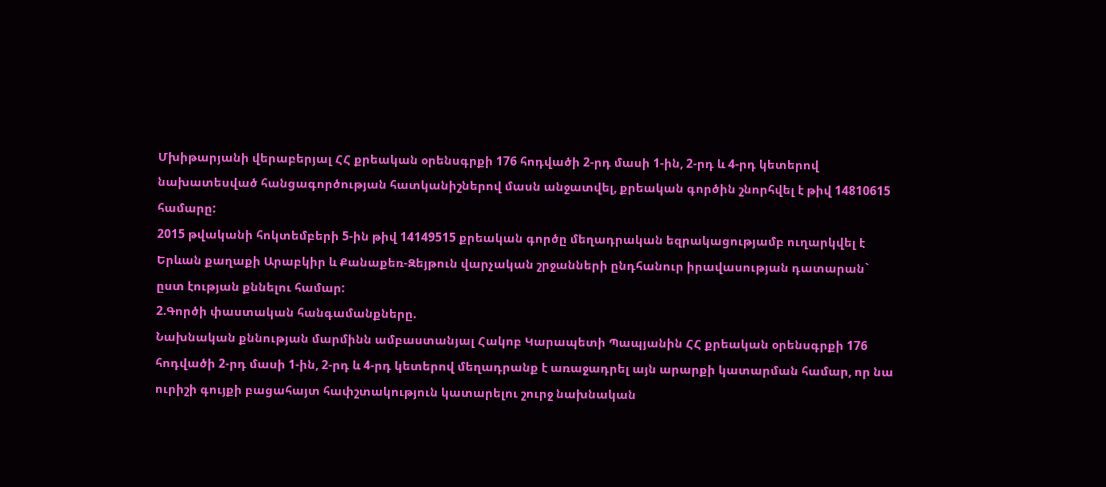Մխիթարյանի վերաբերյալ ՀՀ քրեական օրենսգրքի 176 հոդվածի 2-րդ մասի 1-ին, 2-րդ և 4-րդ կետերով նախատեսված հանցագործության հատկանիշներով մասն անջատվել, քրեական գործին շնորհվել է թիվ 14810615 համարը:
2015 թվականի հոկտեմբերի 5-ին թիվ 14149515 քրեական գործը մեղադրական եզրակացությամբ ուղարկվել է Երևան քաղաքի Արաբկիր և Քանաքեռ-Զեյթուն վարչական շրջանների ընդհանուր իրավասության դատարան` ըստ էության քննելու համար:
2.Գործի փաստական հանգամանքները.
Նախնական քննության մարմինն ամբաստանյալ Հակոբ Կարապետի Պապյանին ՀՀ քրեական օրենսգրքի 176 հոդվածի 2-րդ մասի 1-ին, 2-րդ և 4-րդ կետերով մեղադրանք է առաջադրել այն արարքի կատարման համար, որ նա ուրիշի գույքի բացահայտ հափշտակություն կատարելու շուրջ նախնական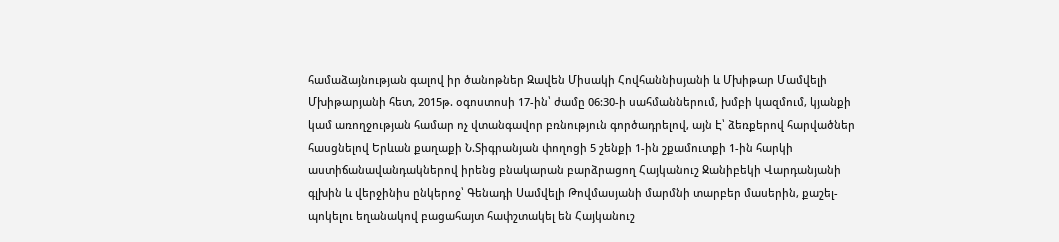համաձայնության գալով իր ծանոթներ Զավեն Միսակի Հովհաննիսյանի և Մխիթար Մամվելի Մխիթարյանի հետ, 2015թ. օգոստոսի 17-ին՝ ժամը 06:30-ի սահմաններում, խմբի կազմում, կյանքի կամ առողջության համար ոչ վտանգավոր բռնություն գործադրելով, այն Է՝ ձեռքերով հարվածներ հասցնելով Երևան քաղաքի Ն.Տիգրանյան փողոցի 5 շենքի 1-ին շքամուտքի 1-ին հարկի աստիճանավանդակներով իրենց բնակարան բարձրացող Հայկանուշ Ջանիբեկի Վարդանյանի գլխին և վերջինիս ընկերոջ՝ Գենադի Սամվելի Թովմասյանի մարմնի տարբեր մասերին, քաշել-պոկելու եղանակով բացահայտ հափշտակել են Հայկանուշ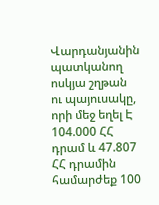Վարդանյանին պատկանող ոսկյա շղթան ու պայուսակը, որի մեջ եղել Է 104.000 ՀՀ դրամ և 47.807 ՀՀ դրամին համարժեք 100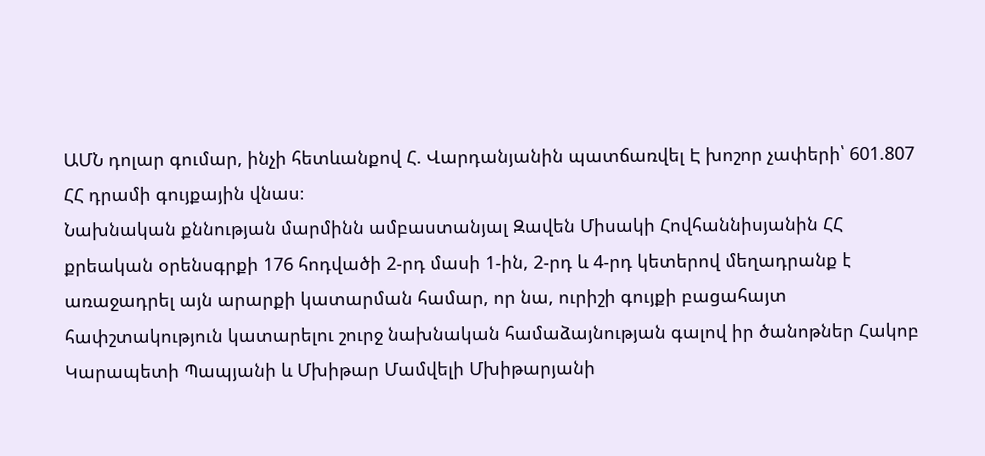ԱՄՆ դոլար գումար, ինչի հետևանքով Հ. Վարդանյանին պատճառվել Է խոշոր չափերի՝ 601.807 ՀՀ դրամի գույքային վնաս։
Նախնական քննության մարմինն ամբաստանյալ Զավեն Միսակի Հովհաննիսյանին ՀՀ քրեական օրենսգրքի 176 հոդվածի 2-րդ մասի 1-ին, 2-րդ և 4-րդ կետերով մեղադրանք է առաջադրել այն արարքի կատարման համար, որ նա, ուրիշի գույքի բացահայտ հափշտակություն կատարելու շուրջ նախնական համաձայնության գալով իր ծանոթներ Հակոբ Կարապետի Պապյանի և Մխիթար Մամվելի Մխիթարյանի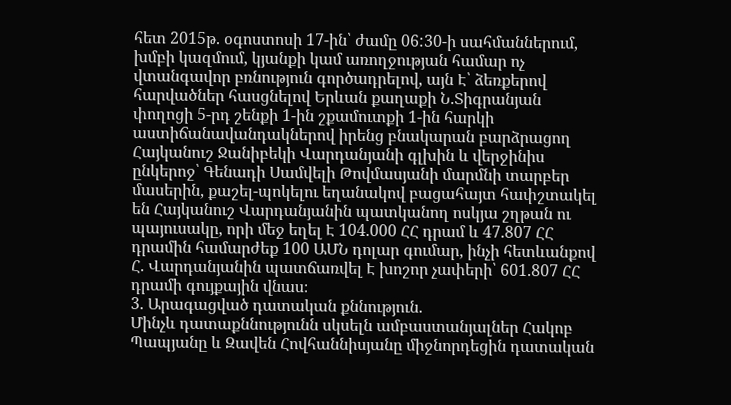հետ 2015թ. օգոստոսի 17-ին՝ ժամը 06:30-ի սահմաններում, խմբի կազմում, կյանքի կամ առողջության համար ոչ վտանգավոր բռնություն գործադրելով, այն Է՝ ձեռքերով հարվածներ հասցնելով Երևան քաղաքի Ն.Տիգրանյան փողոցի 5-րդ շենքի 1-ին շքամուտքի 1-ին հարկի աստիճանավանդակներով իրենց բնակարան բարձրացող Հայկանուշ Ջանիբեկի Վարդանյանի գլխին և վերջինիս ընկերոջ՝ Գենադի Սամվելի Թովմասյանի մարմնի տարբեր մասերին, քաշել-պոկելու եղանակով բացահայտ հափշտակել են Հայկանուշ Վարդանյանին պատկանող ոսկյա շղթան ու պայուսակը, որի մեջ եղել Է 104.000 ՀՀ դրամ և 47.807 ՀՀ դրամին համարժեք 100 ԱՄՆ դոլար գումար, ինչի հետևանքով Հ. Վարդանյանին պատճառվել Է խոշոր չափերի՝ 601.807 ՀՀ դրամի գույքային վնաս։
3. Արագացված դատական քննություն.
Մինչև դատաքննությունն սկսելն ամբաստանյալներ Հակոբ Պապյանը և Զավեն Հովհաննիսյանը միջնորդեցին դատական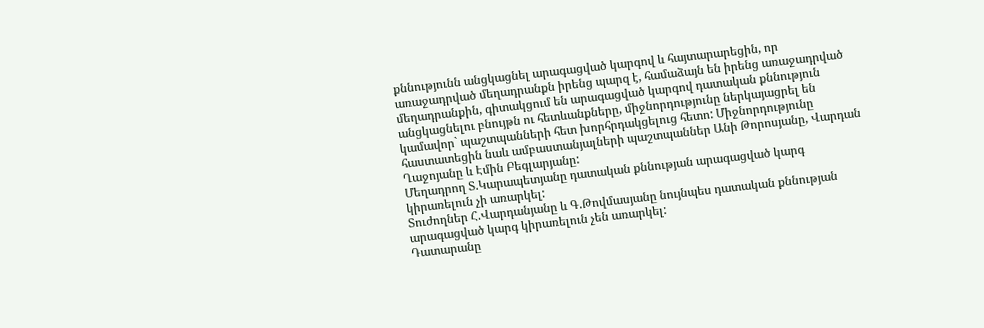քննությունն անցկացնել արագացված կարգով և հայտարարեցին, որ առաջադրված մեղադրանքն իրենց պարզ է, համաձայն են իրենց առաջադրված մեղադրանքին, գիտակցում են արագացված կարգով դատական քննություն անցկացնելու բնույթն ու հետևանքները, միջնորդությունը ներկայացրել են կամավոր` պաշտպանների հետ խորհրդակցելուց հետո: Միջնորդությունը հաստատեցին նաև ամբաստանյալների պաշտպաններ Անի Թորոսյանը, Վարդան Ղաջոյանը և Էմին Բեգլարյանը:
Մեղադրող Տ.Կարապետյանը դատական քննության արագացված կարգ կիրառելուն չի առարկել:
Տուժողներ Հ.Վարդանյանը և Գ.Թովմասյանը նույնպես դատական քննության արագացված կարգ կիրառելուն չեն առարկել:
Դատարանը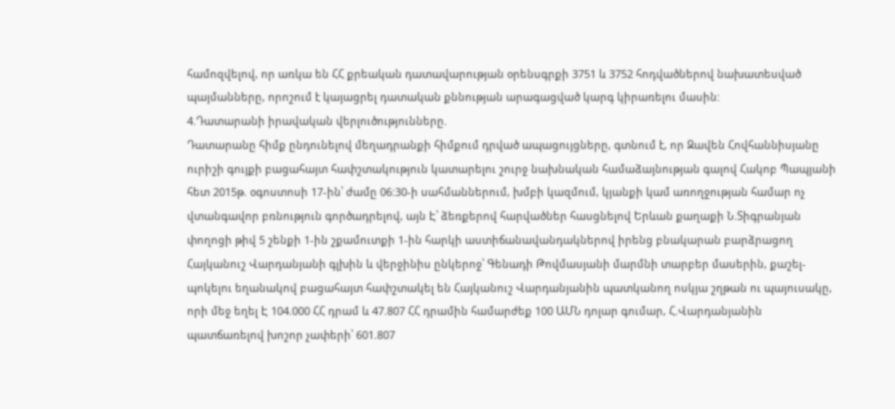համոզվելով, որ առկա են ՀՀ քրեական դատավարության օրենսգրքի 3751 և 3752 հոդվածներով նախատեսված պայմանները, որոշում է կայացրել դատական քննության արագացված կարգ կիրառելու մասին:
4.Դատարանի իրավական վերլուծությունները.
Դատարանը հիմք ընդունելով մեղադրանքի հիմքում դրված ապացույցները, գտնում է, որ Զավեն Հովհաննիսյանը ուրիշի գույքի բացահայտ հափշտակություն կատարելու շուրջ նախնական համաձայնության գալով Հակոբ Պապյանի հետ 2015թ. օգոստոսի 17-ին՝ ժամը 06:30-ի սահմաններում, խմբի կազմում, կյանքի կամ առողջության համար ոչ վտանգավոր բռնություն գործադրելով, այն Է՝ ձեռքերով հարվածներ հասցնելով Երևան քաղաքի Ն.Տիգրանյան փողոցի թիվ 5 շենքի 1-ին շքամուտքի 1-ին հարկի աստիճանավանդակներով իրենց բնակարան բարձրացող Հայկանուշ Վարդանյանի գլխին և վերջինիս ընկերոջ՝ Գենադի Թովմասյանի մարմնի տարբեր մասերին, քաշել-պոկելու եղանակով բացահայտ հափշտակել են Հայկանուշ Վարդանյանին պատկանող ոսկյա շղթան ու պայուսակը, որի մեջ եղել Է 104.000 ՀՀ դրամ և 47.807 ՀՀ դրամին համարժեք 100 ԱՄՆ դոլար գումար, Հ.Վարդանյանին պատճառելով խոշոր չափերի՝ 601.807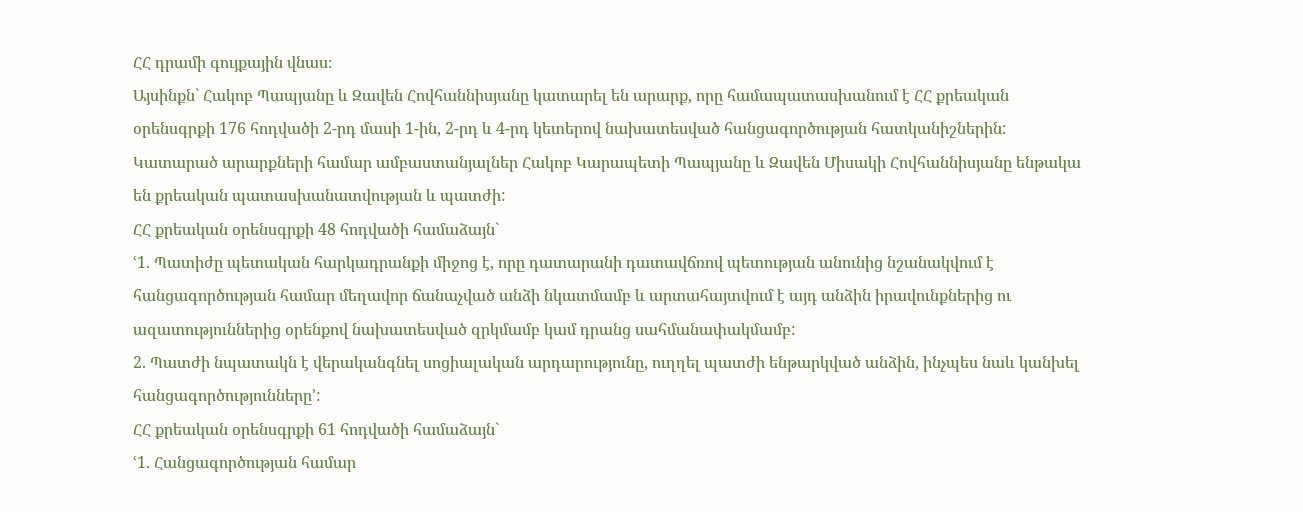ՀՀ դրամի գույքային վնաս։
Այսինքն` Հակոբ Պապյանը և Զավեն Հովհաննիսյանը կատարել են արարք, որը համապատասխանում է ՀՀ քրեական օրենսգրքի 176 հոդվածի 2-րդ մասի 1-ին, 2-րդ և 4-րդ կետերով նախատեսված հանցագործության հատկանիշներին:
Կատարած արարքների համար ամբաստանյալներ Հակոբ Կարապետի Պապյանը և Զավեն Միսակի Հովհաննիսյանը ենթակա են քրեական պատասխանատվության և պատժի:
ՀՀ քրեական օրենսգրքի 48 հոդվածի համաձայն`
ՙ1. Պատիժը պետական հարկադրանքի միջոց է, որը դատարանի դատավճռով պետության անունից նշանակվում է հանցագործության համար մեղավոր ճանաչված անձի նկատմամբ և արտահայտվում է այդ անձին իրավունքներից ու ազատություններից օրենքով նախատեսված զրկմամբ կամ դրանց սահմանափակմամբ:
2. Պատժի նպատակն է վերականգնել սոցիալական արդարությունը, ուղղել պատժի ենթարկված անձին, ինչպես նաև կանխել հանցագործությունները՚:
ՀՀ քրեական օրենսգրքի 61 հոդվածի համաձայն`
ՙ1. Հանցագործության համար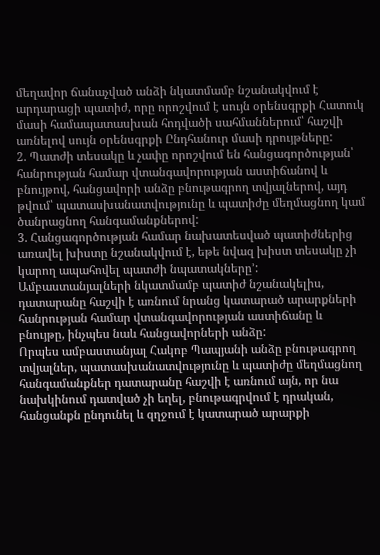մեղավոր ճանաչված անձի նկատմամբ նշանակվում է արդարացի պատիժ, որը որոշվում է սույն օրենսգրքի Հատուկ մասի համապատասխան հոդվածի սահմաններում՝ հաշվի առնելով սույն օրենսգրքի Ընդհանուր մասի դրույթները:
2. Պատժի տեսակը և չափը որոշվում են հանցագործության՝ հանրության համար վտանգավորության աստիճանով և բնույթով, հանցավորի անձը բնութագրող տվյալներով, այդ թվում՝ պատասխանատվությունը և պատիժը մեղմացնող կամ ծանրացնող հանգամանքներով:
3. Հանցագործության համար նախատեսված պատիժներից առավել խիստը նշանակվում է, եթե նվազ խիստ տեսակը չի կարող ապահովել պատժի նպատակները՚:
Ամբաստանյալների նկատմամբ պատիժ նշանակելիս, դատարանը հաշվի է առնում նրանց կատարած արարքների հանրության համար վտանգավորության աստիճանը և բնույթը, ինչպես նաև հանցավորների անձը:
Որպես ամբաստանյալ Հակոբ Պապյանի անձը բնութագրող տվյալներ, պատասխանատվությունը և պատիժը մեղմացնող հանգամանքներ դատարանը հաշվի է առնում այն, որ նա նախկինում դատված չի եղել, բնութագրվում է դրական, հանցանքն ընդունել և զղջում է կատարած արարքի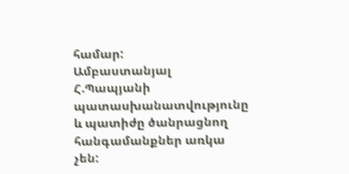համար:
Ամբաստանյալ Հ.Պապյանի պատասխանատվությունը և պատիժը ծանրացնող հանգամանքներ առկա չեն: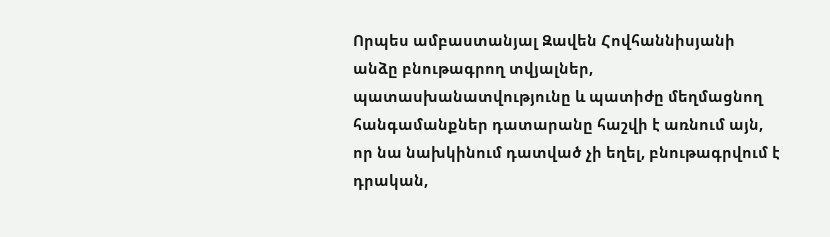Որպես ամբաստանյալ Զավեն Հովհաննիսյանի անձը բնութագրող տվյալներ, պատասխանատվությունը և պատիժը մեղմացնող հանգամանքներ դատարանը հաշվի է առնում այն, որ նա նախկինում դատված չի եղել, բնութագրվում է դրական,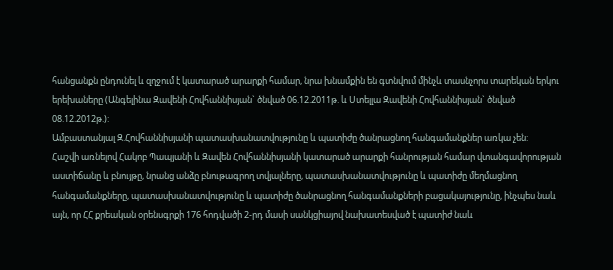հանցանքն ընդունել և զղջում է կատարած արարքի համար, նրա խնամքին են գտնվում մինչև տասնչորս տարեկան երկու երեխաները (Անգելինա Զավենի Հովհաննիսյան` ծնված 06.12.2011թ. և Ստելլա Զավենի Հովհաննիսյան` ծնված 08.12.2012թ.):
Ամբաստանյալ Զ.Հովհաննիսյանի պատասխանատվությունը և պատիժը ծանրացնող հանգամանքներ առկա չեն:
Հաշվի առնելով Հակոբ Պապյանի և Զավեն Հովհաննիսյանի կատարած արարքի հանրության համար վտանգավորության աստիճանը և բնույթը, նրանց անձը բնութագրող տվյալները, պատասխանատվությունը և պատիժը մեղմացնող հանգամանքները, պատասխանատվությունը և պատիժը ծանրացնող հանգամանքների բացակայությունը, ինչպես նաև այն, որ ՀՀ քրեական օրենսգրքի 176 հոդվածի 2-րդ մասի սանկցիայով նախատեսված է պատիժ նաև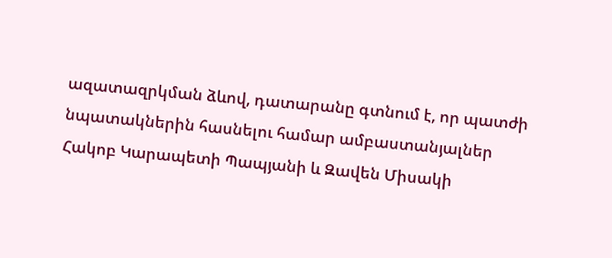ազատազրկման ձևով, դատարանը գտնում է, որ պատժի նպատակներին հասնելու համար ամբաստանյալներ Հակոբ Կարապետի Պապյանի և Զավեն Միսակի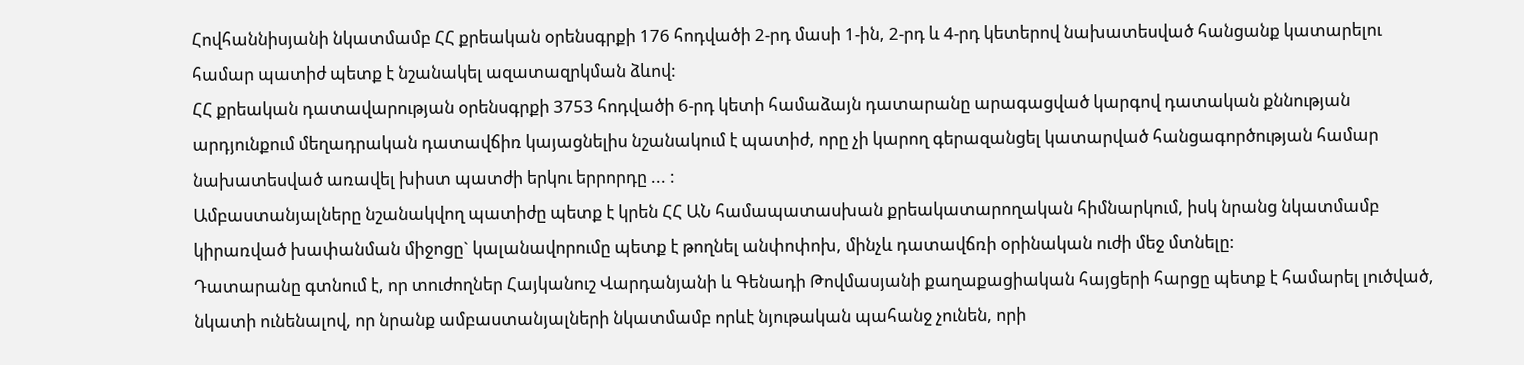Հովհաննիսյանի նկատմամբ ՀՀ քրեական օրենսգրքի 176 հոդվածի 2-րդ մասի 1-ին, 2-րդ և 4-րդ կետերով նախատեսված հանցանք կատարելու համար պատիժ պետք է նշանակել ազատազրկման ձևով:
ՀՀ քրեական դատավարության օրենսգրքի 3753 հոդվածի 6-րդ կետի համաձայն դատարանը արագացված կարգով դատական քննության արդյունքում մեղադրական դատավճիռ կայացնելիս նշանակում է պատիժ, որը չի կարող գերազանցել կատարված հանցագործության համար նախատեսված առավել խիստ պատժի երկու երրորդը ... :
Ամբաստանյալները նշանակվող պատիժը պետք է կրեն ՀՀ ԱՆ համապատասխան քրեակատարողական հիմնարկում, իսկ նրանց նկատմամբ կիրառված խափանման միջոցը` կալանավորումը պետք է թողնել անփոփոխ, մինչև դատավճռի օրինական ուժի մեջ մտնելը:
Դատարանը գտնում է, որ տուժողներ Հայկանուշ Վարդանյանի և Գենադի Թովմասյանի քաղաքացիական հայցերի հարցը պետք է համարել լուծված, նկատի ունենալով, որ նրանք ամբաստանյալների նկատմամբ որևէ նյութական պահանջ չունեն, որի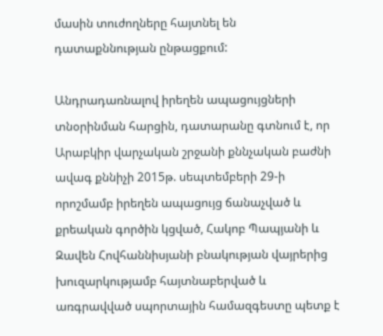մասին տուժողները հայտնել են դատաքննության ընթացքում:

Անդրադառնալով իրեղեն ապացույցների տնօրինման հարցին, դատարանը գտնում է, որ Արաբկիր վարչական շրջանի քննչական բաժնի ավագ քննիչի 2015թ. սեպտեմբերի 29-ի որոշմամբ իրեղեն ապացույց ճանաչված և քրեական գործին կցված, Հակոբ Պապյանի և Զավեն Հովհաննիսյանի բնակության վայրերից խուզարկությամբ հայտնաբերված և առգրավված սպորտային համազգեստը պետք է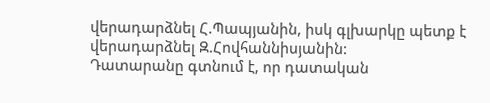վերադարձնել Հ.Պապյանին, իսկ գլխարկը պետք է վերադարձնել Զ.Հովհաննիսյանին:
Դատարանը գտնում է, որ դատական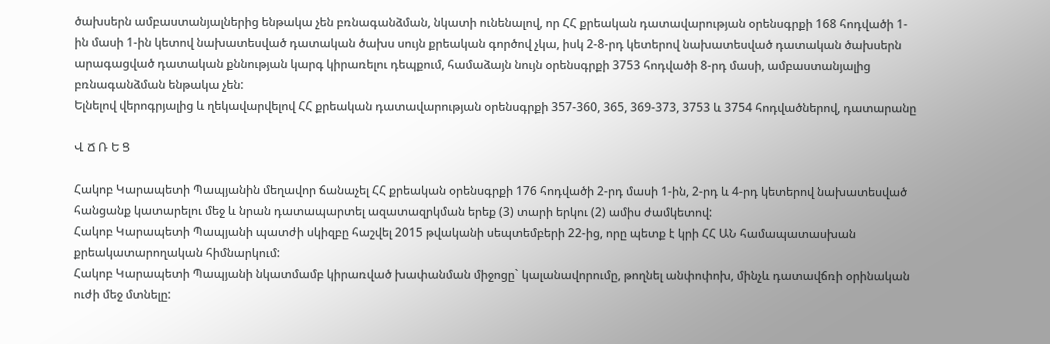ծախսերն ամբաստանյալներից ենթակա չեն բռնագանձման, նկատի ունենալով, որ ՀՀ քրեական դատավարության օրենսգրքի 168 հոդվածի 1-ին մասի 1-ին կետով նախատեսված դատական ծախս սույն քրեական գործով չկա, իսկ 2-8-րդ կետերով նախատեսված դատական ծախսերն արագացված դատական քննության կարգ կիրառելու դեպքում, համաձայն նույն օրենսգրքի 3753 հոդվածի 8-րդ մասի, ամբաստանյալից բռնագանձման ենթակա չեն:
Ելնելով վերոգրյալից և ղեկավարվելով ՀՀ քրեական դատավարության օրենսգրքի 357-360, 365, 369-373, 3753 և 3754 հոդվածներով, դատարանը

Վ Ճ Ռ Ե Ց

Հակոբ Կարապետի Պապյանին մեղավոր ճանաչել ՀՀ քրեական օրենսգրքի 176 հոդվածի 2-րդ մասի 1-ին, 2-րդ և 4-րդ կետերով նախատեսված հանցանք կատարելու մեջ և նրան դատապարտել ազատազրկման երեք (3) տարի երկու (2) ամիս ժամկետով:
Հակոբ Կարապետի Պապյանի պատժի սկիզբը հաշվել 2015 թվականի սեպտեմբերի 22-ից, որը պետք է կրի ՀՀ ԱՆ համապատասխան քրեակատարողական հիմնարկում:
Հակոբ Կարապետի Պապյանի նկատմամբ կիրառված խափանման միջոցը` կալանավորումը, թողնել անփոփոխ, մինչև դատավճռի օրինական ուժի մեջ մտնելը: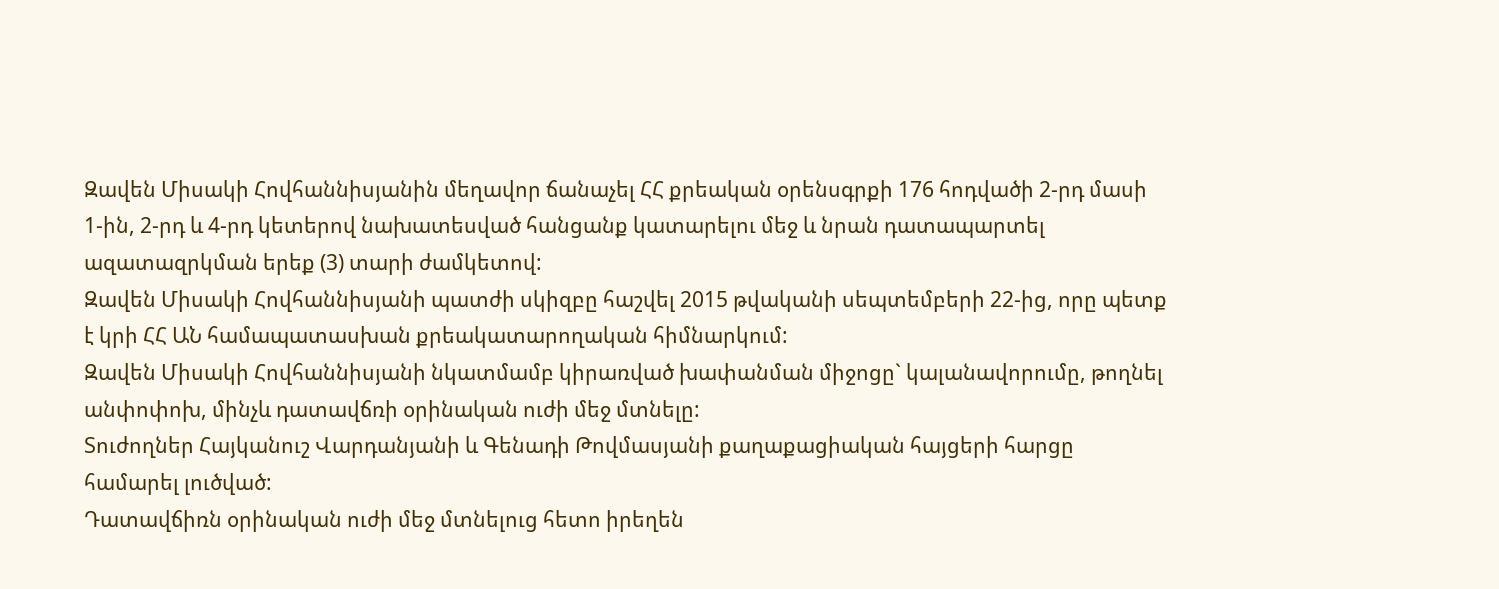Զավեն Միսակի Հովհաննիսյանին մեղավոր ճանաչել ՀՀ քրեական օրենսգրքի 176 հոդվածի 2-րդ մասի 1-ին, 2-րդ և 4-րդ կետերով նախատեսված հանցանք կատարելու մեջ և նրան դատապարտել ազատազրկման երեք (3) տարի ժամկետով:
Զավեն Միսակի Հովհաննիսյանի պատժի սկիզբը հաշվել 2015 թվականի սեպտեմբերի 22-ից, որը պետք է կրի ՀՀ ԱՆ համապատասխան քրեակատարողական հիմնարկում:
Զավեն Միսակի Հովհաննիսյանի նկատմամբ կիրառված խափանման միջոցը` կալանավորումը, թողնել անփոփոխ, մինչև դատավճռի օրինական ուժի մեջ մտնելը:
Տուժողներ Հայկանուշ Վարդանյանի և Գենադի Թովմասյանի քաղաքացիական հայցերի հարցը համարել լուծված:
Դատավճիռն օրինական ուժի մեջ մտնելուց հետո իրեղեն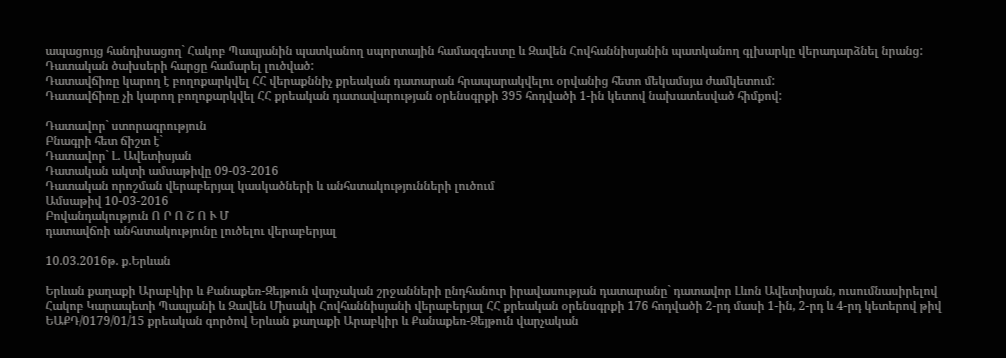ապացույց հանդիսացող` Հակոբ Պապյանին պատկանող սպորտային համազգեստը և Զավեն Հովհաննիսյանին պատկանող գլխարկը վերադարձնել նրանց:
Դատական ծախսերի հարցը համարել լուծված:
Դատավճիռը կարող է բողոքարկվել ՀՀ վերաքննիչ քրեական դատարան հրապարակվելու օրվանից հետո մեկամսյա ժամկետում:
Դատավճիռը չի կարող բողոքարկվել ՀՀ քրեական դատավարության օրենսգրքի 395 հոդվածի 1-ին կետով նախատեսված հիմքով:

Դատավոր` ստորագրություն
Բնագրի հետ ճիշտ է`
Դատավոր` Լ. Ավետիսյան
Դատական ակտի ամսաթիվը 09-03-2016
Դատական որոշման վերաբերյալ կասկածների և անհստակությունների լուծում
Ամսաթիվ 10-03-2016
Բովանդակություն Ո Ր Ո Շ Ո Ւ Մ
դատավճռի անհստակությունը լուծելու վերաբերյալ

10.03.2016թ. ք.Երևան

Երևան քաղաքի Արաբկիր և Քանաքեռ-Զեյթուն վարչական շրջանների ընդհանուր իրավասության դատարանը` դատավոր Լևոն Ավետիսյան, ուսումնասիրելով Հակոբ Կարապետի Պապյանի և Զավեն Միսակի Հովհաննիսյանի վերաբերյալ ՀՀ քրեական օրենսգրքի 176 հոդվածի 2-րդ մասի 1-ին, 2-րդ և 4-րդ կետերով թիվ ԵԱՔԴ/0179/01/15 քրեական գործով Երևան քաղաքի Արաբկիր և Քանաքեռ-Զեյթուն վարչական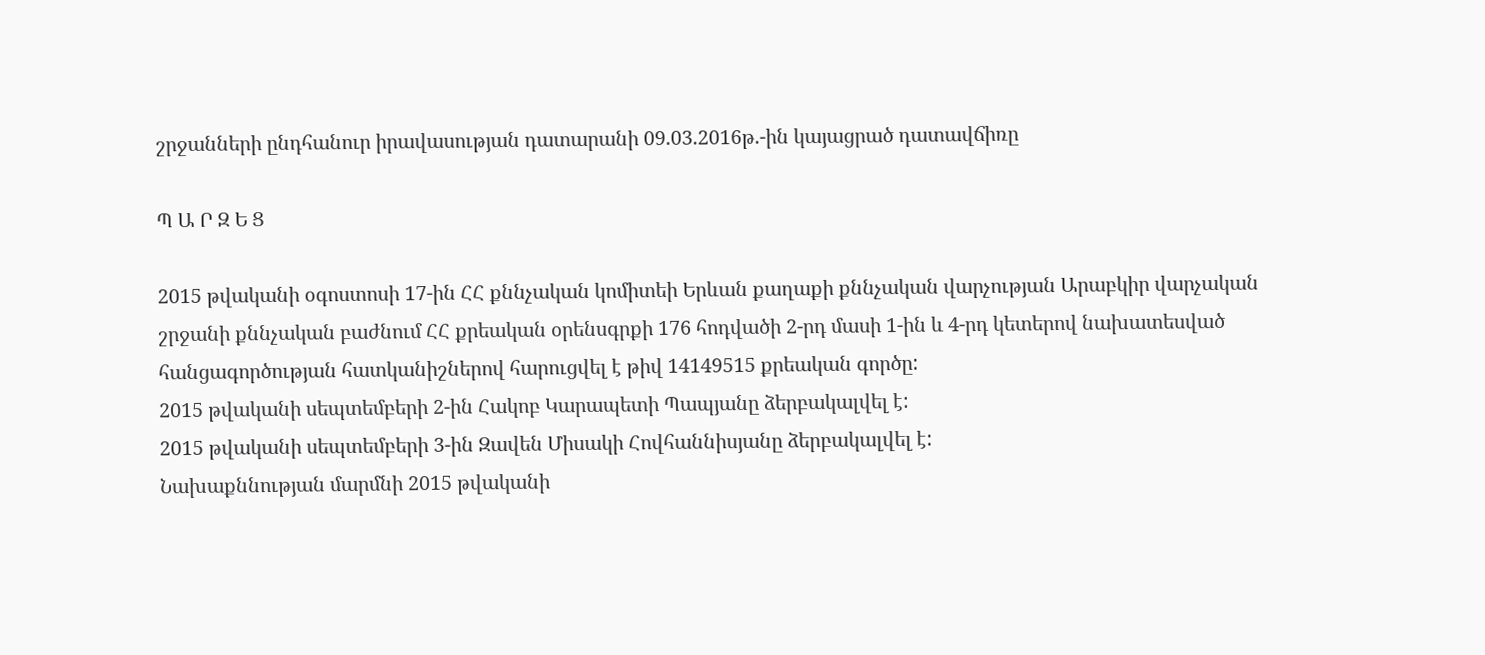շրջանների ընդհանուր իրավասության դատարանի 09.03.2016թ.-ին կայացրած դատավճիռը

Պ Ա Ր Զ Ե Ց

2015 թվականի օգոստոսի 17-ին ՀՀ քննչական կոմիտեի Երևան քաղաքի քննչական վարչության Արաբկիր վարչական շրջանի քննչական բաժնում ՀՀ քրեական օրենսգրքի 176 հոդվածի 2-րդ մասի 1-ին և 4-րդ կետերով նախատեսված հանցագործության հատկանիշներով հարուցվել է թիվ 14149515 քրեական գործը:
2015 թվականի սեպտեմբերի 2-ին Հակոբ Կարապետի Պապյանը ձերբակալվել է:
2015 թվականի սեպտեմբերի 3-ին Զավեն Միսակի Հովհաննիսյանը ձերբակալվել է:
Նախաքննության մարմնի 2015 թվականի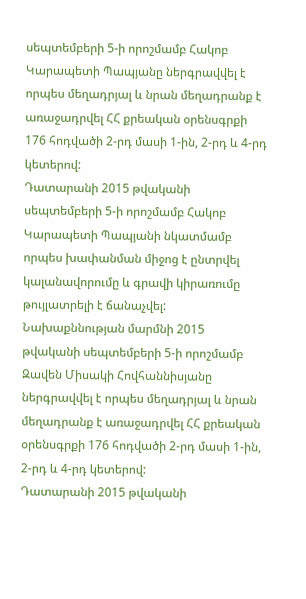սեպտեմբերի 5-ի որոշմամբ Հակոբ Կարապետի Պապյանը ներգրավվել է որպես մեղադրյալ և նրան մեղադրանք է առաջադրվել ՀՀ քրեական օրենսգրքի 176 հոդվածի 2-րդ մասի 1-ին, 2-րդ և 4-րդ կետերով:
Դատարանի 2015 թվականի սեպտեմբերի 5-ի որոշմամբ Հակոբ Կարապետի Պապյանի նկատմամբ որպես խափանման միջոց է ընտրվել կալանավորումը և գրավի կիրառումը թույլատրելի է ճանաչվել:
Նախաքննության մարմնի 2015 թվականի սեպտեմբերի 5-ի որոշմամբ Զավեն Միսակի Հովհաննիսյանը ներգրավվել է որպես մեղադրյալ և նրան մեղադրանք է առաջադրվել ՀՀ քրեական օրենսգրքի 176 հոդվածի 2-րդ մասի 1-ին, 2-րդ և 4-րդ կետերով:
Դատարանի 2015 թվականի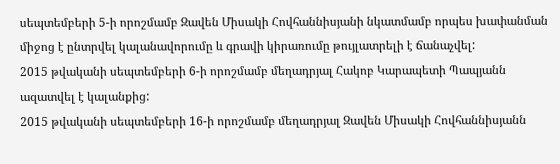սեպտեմբերի 5-ի որոշմամբ Զավեն Միսակի Հովհաննիսյանի նկատմամբ որպես խափանման միջոց է ընտրվել կալանավորումը և գրավի կիրառումը թույլատրելի է ճանաչվել:
2015 թվականի սեպտեմբերի 6-ի որոշմամբ մեղադրյալ Հակոբ Կարապետի Պապյանն ազատվել է կալանքից:
2015 թվականի սեպտեմբերի 16-ի որոշմամբ մեղադրյալ Զավեն Միսակի Հովհաննիսյանն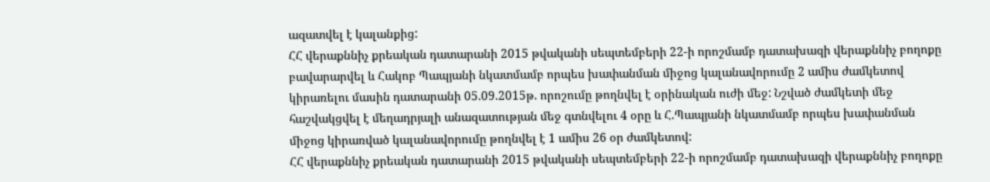ազատվել է կալանքից:
ՀՀ վերաքննիչ քրեական դատարանի 2015 թվականի սեպտեմբերի 22-ի որոշմամբ դատախազի վերաքննիչ բողոքը բավարարվել և Հակոբ Պապյանի նկատմամբ որպես խափանման միջոց կալանավորումը 2 ամիս ժամկետով կիրառելու մասին դատարանի 05.09.2015թ. որոշումը թողնվել է օրինական ուժի մեջ: Նշված ժամկետի մեջ հաշվակցվել է մեղադրյալի անազատության մեջ գտնվելու 4 օրը և Հ.Պապյանի նկատմամբ որպես խափանման միջոց կիրառված կալանավորումը թողնվել է 1 ամիս 26 օր ժամկետով:
ՀՀ վերաքննիչ քրեական դատարանի 2015 թվականի սեպտեմբերի 22-ի որոշմամբ դատախազի վերաքննիչ բողոքը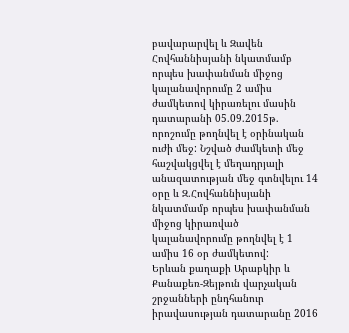բավարարվել և Զավեն Հովհաննիսյանի նկատմամբ որպես խափանման միջոց կալանավորումը 2 ամիս ժամկետով կիրառելու մասին դատարանի 05.09.2015թ. որոշումը թողնվել է օրինական ուժի մեջ: Նշված ժամկետի մեջ հաշվակցվել է մեղադրյալի անազատության մեջ գտնվելու 14 օրը և Զ.Հովհաննիսյանի նկատմամբ որպես խափանման միջոց կիրառված կալանավորումը թողնվել է 1 ամիս 16 օր ժամկետով:
Երևան քաղաքի Արաբկիր և Քանաքեռ-Զեյթուն վարչական շրջանների ընդհանուր իրավասության դատարանը 2016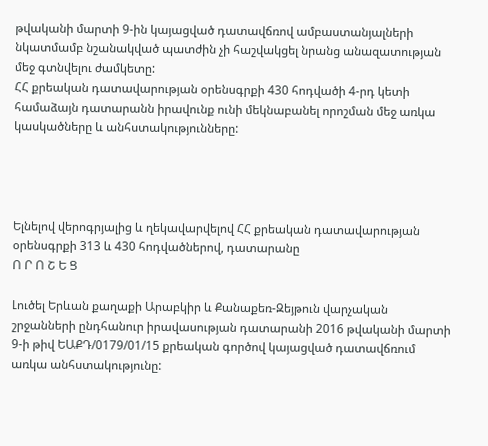թվականի մարտի 9-ին կայացված դատավճռով ամբաստանյալների նկատմամբ նշանակված պատժին չի հաշվակցել նրանց անազատության մեջ գտնվելու ժամկետը:
ՀՀ քրեական դատավարության օրենսգրքի 430 հոդվածի 4-րդ կետի համաձայն դատարանն իրավունք ունի մեկնաբանել որոշման մեջ առկա կասկածները և անհստակությունները:




Ելնելով վերոգրյալից և ղեկավարվելով ՀՀ քրեական դատավարության օրենսգրքի 313 և 430 հոդվածներով, դատարանը
Ո Ր Ո Շ Ե Ց

Լուծել Երևան քաղաքի Արաբկիր և Քանաքեռ-Զեյթուն վարչական շրջանների ընդհանուր իրավասության դատարանի 2016 թվականի մարտի 9-ի թիվ ԵԱՔԴ/0179/01/15 քրեական գործով կայացված դատավճռում առկա անհստակությունը: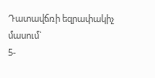Դատավճռի եզրափակիչ մասում`
5-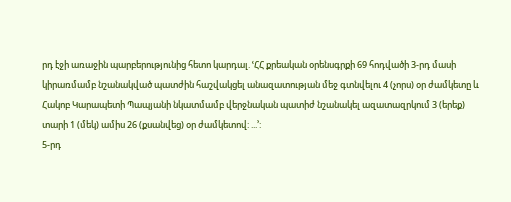րդ էջի առաջին պարբերությունից հետո կարդալ. ՙՀՀ քրեական օրենսգրքի 69 հոդվածի 3-րդ մասի կիրառմամբ նշանակված պատժին հաշվակցել անազատության մեջ գտնվելու 4 (չորս) օր ժամկետը և Հակոբ Կարապետի Պապյանի նկատմամբ վերջնական պատիժ նշանակել ազատազրկում 3 (երեք) տարի 1 (մեկ) ամիս 26 (քսանվեց) օր ժամկետով: ...՚:
5-րդ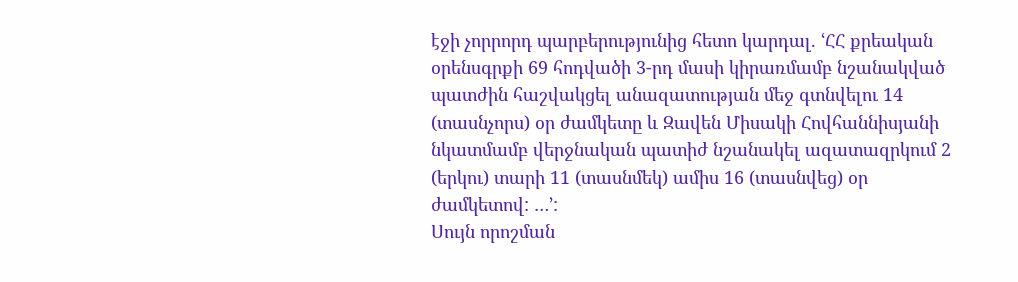էջի չորրորդ պարբերությունից հետո կարդալ. ՙՀՀ քրեական օրենսգրքի 69 հոդվածի 3-րդ մասի կիրառմամբ նշանակված պատժին հաշվակցել անազատության մեջ գտնվելու 14 (տասնչորս) օր ժամկետը և Զավեն Միսակի Հովհաննիսյանի նկատմամբ վերջնական պատիժ նշանակել ազատազրկում 2 (երկու) տարի 11 (տասնմեկ) ամիս 16 (տասնվեց) օր ժամկետով: …՚:
Սույն որոշման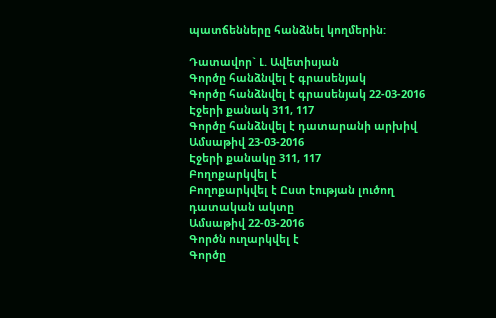պատճենները հանձնել կողմերին:

Դատավոր` Լ. Ավետիսյան
Գործը հանձնվել է գրասենյակ
Գործը հանձնվել է գրասենյակ 22-03-2016
Էջերի քանակ 311, 117
Գործը հանձնվել է դատարանի արխիվ
Ամսաթիվ 23-03-2016
Էջերի քանակը 311, 117
Բողոքարկվել է
Բողոքարկվել է Ըստ էության լուծող դատական ակտը
Ամսաթիվ 22-03-2016
Գործն ուղարկվել է
Գործը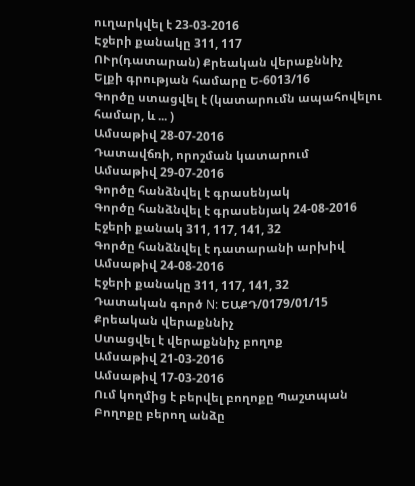ուղարկվել է 23-03-2016
Էջերի քանակը 311, 117
ՈՒր(դատարան) Քրեական վերաքննիչ
Ելքի գրության համարը Ե-6013/16
Գործը ստացվել է (կատարումն ապահովելու համար, և ... )
Ամսաթիվ 28-07-2016
Դատավճռի, որոշման կատարում
Ամսաթիվ 29-07-2016
Գործը հանձնվել է գրասենյակ
Գործը հանձնվել է գրասենյակ 24-08-2016
Էջերի քանակ 311, 117, 141, 32
Գործը հանձնվել է դատարանի արխիվ
Ամսաթիվ 24-08-2016
Էջերի քանակը 311, 117, 141, 32
Դատական գործ N: ԵԱՔԴ/0179/01/15
Քրեական վերաքննիչ
Ստացվել է վերաքննիչ բողոք
Ամսաթիվ 21-03-2016
Ամսաթիվ 17-03-2016
Ում կողմից է բերվել բողոքը Պաշտպան
Բողոքը բերող անձը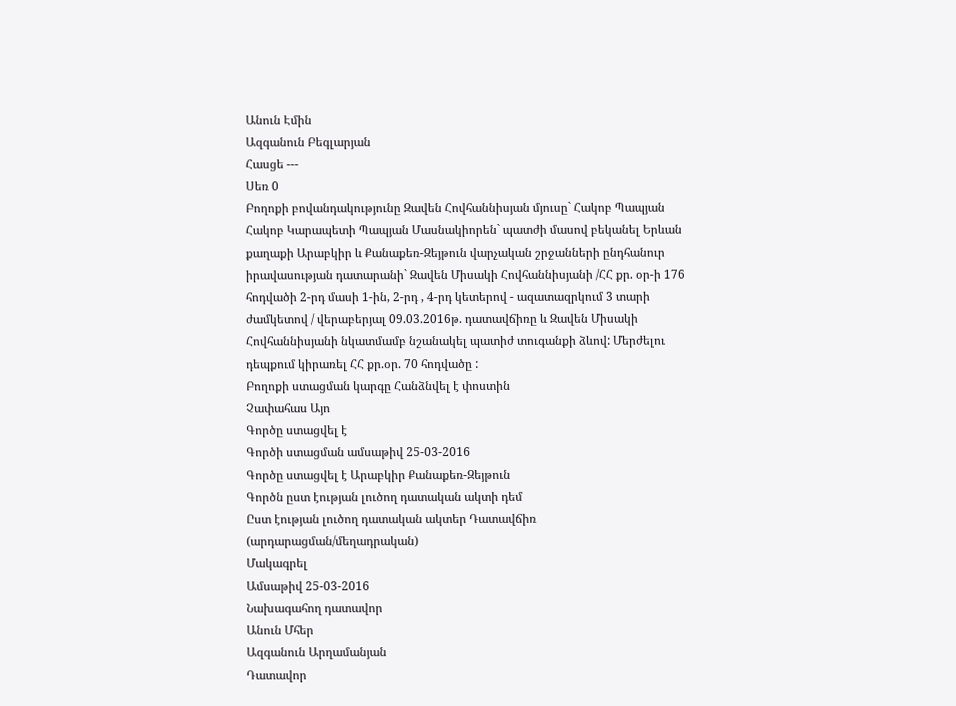Անուն Էմին
Ազգանուն Բեգլարյան
Հասցե ---
Սեռ 0
Բողոքի բովանդակությունը Զավեն Հովհաննիսյան մյուսը` Հակոբ Պապյան Հակոբ Կարապետի Պապյան Մասնակիորեն` պատժի մասով բեկանել Երևան քաղաքի Արաբկիր և Քանաքեռ-Զեյթուն վարչական շրջանների ընդհանուր իրավասության դատարանի` Զավեն Միսակի Հովհաննիսյանի /ՀՀ քր. օր-ի 176 հոդվածի 2-րդ մասի 1-ին, 2-րդ , 4-րդ կետերով - ազատազրկում 3 տարի ժամկետով / վերաբերյալ 09.03.2016թ. դատավճիռը և Զավեն Միսակի Հովհաննիսյանի նկատմամբ նշանակել պատիժ տուգանքի ձևով: Մերժելու դեպքում կիրառել ՀՀ քր.օր. 70 հոդվածը :
Բողոքի ստացման կարգը Հանձնվել է փոստին
Չափահաս Այո
Գործը ստացվել է
Գործի ստացման ամսաթիվ 25-03-2016
Գործը ստացվել է Արաբկիր Քանաքեռ-Զեյթուն
Գործն ըստ էության լուծող դատական ակտի դեմ
Ըստ էության լուծող դատական ակտեր Դատավճիռ (արդարացման/մեղադրական)
Մակագրել
Ամսաթիվ 25-03-2016
Նախագահող դատավոր
Անուն Մհեր
Ազգանուն Արղամանյան
Դատավոր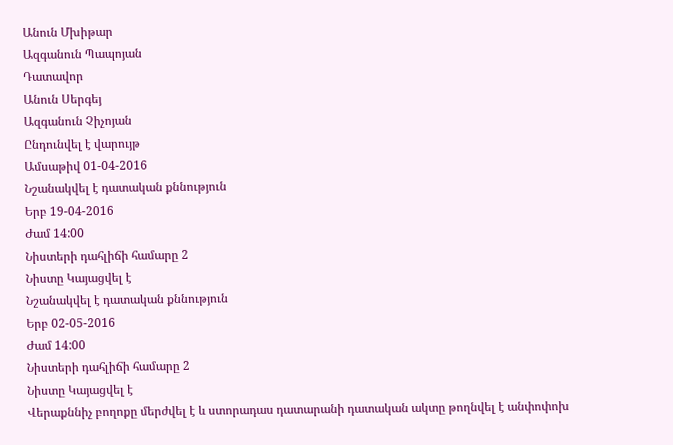Անուն Մխիթար
Ազգանուն Պապոյան
Դատավոր
Անուն Սերգեյ
Ազգանուն Չիչոյան
Ընդունվել է վարույթ
Ամսաթիվ 01-04-2016
Նշանակվել է դատական քննություն
Երբ 19-04-2016
Ժամ 14:00
Նիստերի դահլիճի համարը 2
Նիստը Կայացվել է
Նշանակվել է դատական քննություն
Երբ 02-05-2016
Ժամ 14:00
Նիստերի դահլիճի համարը 2
Նիստը Կայացվել է
Վերաքննիչ բողոքը մերժվել է և ստորադաս դատարանի դատական ակտը թողնվել է անփոփոխ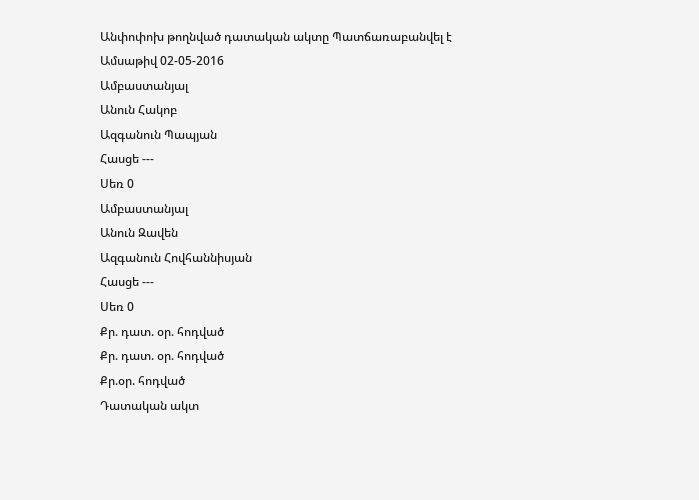Անփոփոխ թողնված դատական ակտը Պատճառաբանվել է
Ամսաթիվ 02-05-2016
Ամբաստանյալ
Անուն Հակոբ
Ազգանուն Պապյան
Հասցե ---
Սեռ 0
Ամբաստանյալ
Անուն Զավեն
Ազգանուն Հովհաննիսյան
Հասցե ---
Սեռ 0
Քր. դատ. օր. հոդված
Քր. դատ. օր. հոդված
Քր.օր. հոդված
Դատական ակտ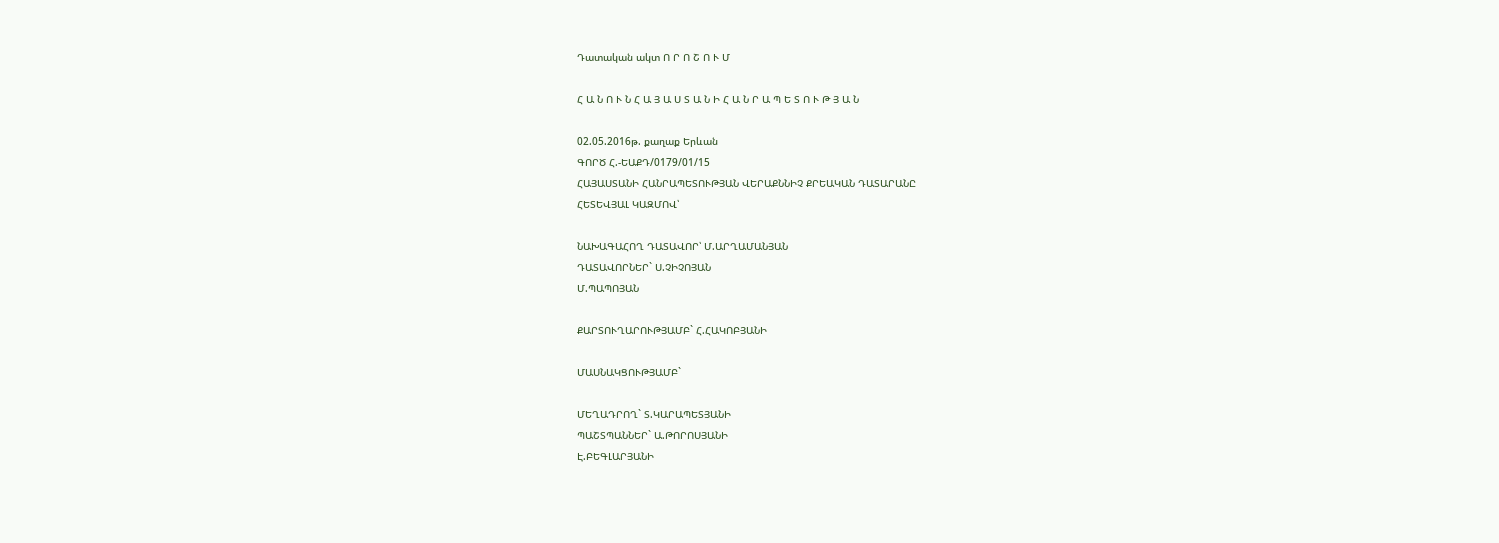Դատական ակտ Ո Ր Ո Շ Ո Ւ Մ

Հ Ա Ն Ո Ւ Ն Հ Ա Յ Ա Ս Տ Ա Ն Ի Հ Ա Ն Ր Ա Պ Ե Տ Ո Ւ Թ Յ Ա Ն

02.05.2016թ. քաղաք Երևան
ԳՈՐԾ Հ.-ԵԱՔԴ/0179/01/15
ՀԱՅԱՍՏԱՆԻ ՀԱՆՐԱՊԵՏՈՒԹՅԱՆ ՎԵՐԱՔՆՆԻՉ ՔՐԵԱԿԱՆ ԴԱՏԱՐԱՆԸ
ՀԵՏԵՎՅԱԼ ԿԱԶՄՈՎ՝

ՆԱԽԱԳԱՀՈՂ ԴԱՏԱՎՈՐ՝ Մ.ԱՐՂԱՄԱՆՅԱՆ
ԴԱՏԱՎՈՐՆԵՐ` Ս.ՉԻՉՈՅԱՆ
Մ.ՊԱՊՈՅԱՆ

ՔԱՐՏՈՒՂԱՐՈՒԹՅԱՄԲ` Հ.ՀԱԿՈԲՅԱՆԻ

ՄԱՍՆԱԿՑՈՒԹՅԱՄԲ`

ՄԵՂԱԴՐՈՂ` Տ.ԿԱՐԱՊԵՏՅԱՆԻ
ՊԱՇՏՊԱՆՆԵՐ` Ա.ԹՈՐՈՍՅԱՆԻ
Է.ԲԵԳԼԱՐՅԱՆԻ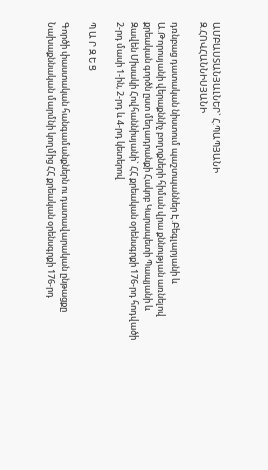ԱՄԲԱՍՏԱՆՅԱԼՆԵՐ` Հ.ՊԱՊՅԱՆԻ
Զ.ՀՈՎՀԱՆՆԻՍՅԱՆԻ

դռնբաց դատական նիստում պաշտպաններ Է.Բեգլարյանի և Ա.Թորոսյանի վերաքննիչ բողոքների հիման վրա քննության առնելով քրեական գործն ըստ մեղադրանքի Հակոբ Կարապետի Պապյանի և Զավեն Միսակի Հովհաննիսյանի` ՀՀ քրեական օրենսգրքի 176-րդ հոդվածի 2-րդ մասի 1-ին, 2-րդ և 4-րդ կետերով

Պ Ա Ր Զ Ե Ց

Գործի փաստական հանգամանքներն ու դատավարական ընթացքը
Նախաքննական մարմնի կողմից ՀՀ քրեական օրենսգրքի 176-րդ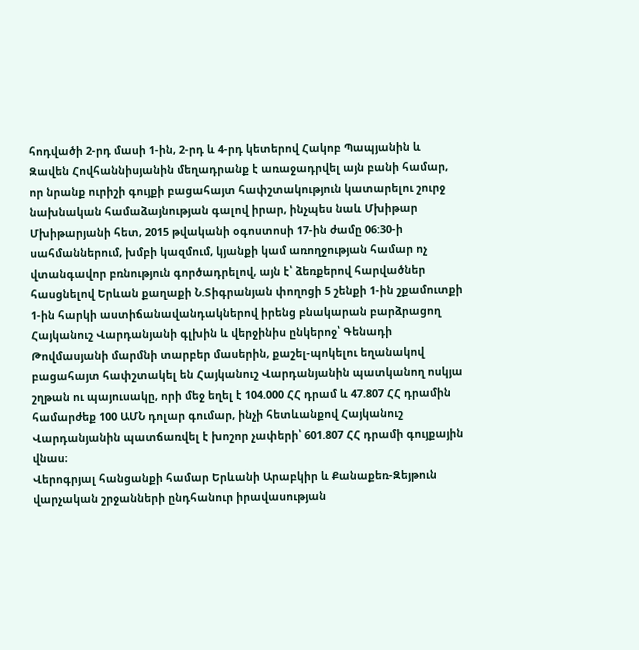հոդվածի 2-րդ մասի 1-ին, 2-րդ և 4-րդ կետերով Հակոբ Պապյանին և Զավեն Հովհաննիսյանին մեղադրանք է առաջադրվել այն բանի համար, որ նրանք ուրիշի գույքի բացահայտ հափշտակություն կատարելու շուրջ նախնական համաձայնության գալով իրար, ինչպես նաև Մխիթար Մխիթարյանի հետ, 2015 թվականի օգոստոսի 17-ին ժամը 06:30-ի սահմաններում, խմբի կազմում, կյանքի կամ առողջության համար ոչ վտանգավոր բռնություն գործադրելով, այն է՝ ձեռքերով հարվածներ հասցնելով Երևան քաղաքի Ն.Տիգրանյան փողոցի 5 շենքի 1-ին շքամուտքի 1-ին հարկի աստիճանավանդակներով իրենց բնակարան բարձրացող Հայկանուշ Վարդանյանի գլխին և վերջինիս ընկերոջ՝ Գենադի Թովմասյանի մարմնի տարբեր մասերին, քաշել-պոկելու եղանակով բացահայտ հափշտակել են Հայկանուշ Վարդանյանին պատկանող ոսկյա շղթան ու պայուսակը, որի մեջ եղել է 104.000 ՀՀ դրամ և 47.807 ՀՀ դրամին համարժեք 100 ԱՄՆ դոլար գումար, ինչի հետևանքով Հայկանուշ Վարդանյանին պատճառվել է խոշոր չափերի՝ 601.807 ՀՀ դրամի գույքային վնաս։
Վերոգրյալ հանցանքի համար Երևանի Արաբկիր և Քանաքեռ-Զեյթուն վարչական շրջանների ընդհանուր իրավասության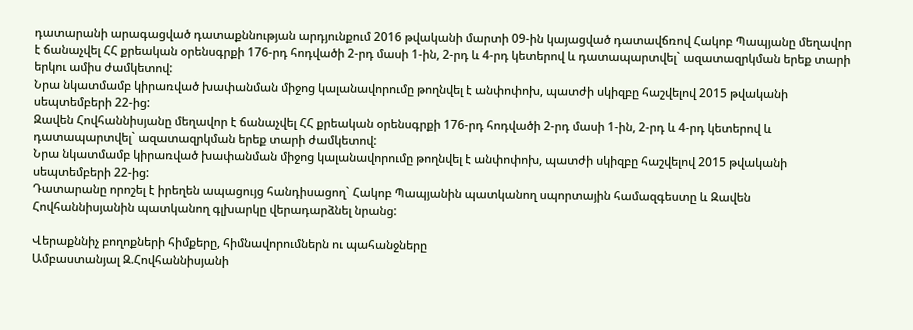դատարանի արագացված դատաքննության արդյունքում 2016 թվականի մարտի 09-ին կայացված դատավճռով Հակոբ Պապյանը մեղավոր է ճանաչվել ՀՀ քրեական օրենսգրքի 176-րդ հոդվածի 2-րդ մասի 1-ին, 2-րդ և 4-րդ կետերով և դատապարտվել` ազատազրկման երեք տարի երկու ամիս ժամկետով:
Նրա նկատմամբ կիրառված խափանման միջոց կալանավորումը թողնվել է անփոփոխ, պատժի սկիզբը հաշվելով 2015 թվականի սեպտեմբերի 22-ից:
Զավեն Հովհաննիսյանը մեղավոր է ճանաչվել ՀՀ քրեական օրենսգրքի 176-րդ հոդվածի 2-րդ մասի 1-ին, 2-րդ և 4-րդ կետերով և դատապարտվել` ազատազրկման երեք տարի ժամկետով:
Նրա նկատմամբ կիրառված խափանման միջոց կալանավորումը թողնվել է անփոփոխ, պատժի սկիզբը հաշվելով 2015 թվականի սեպտեմբերի 22-ից:
Դատարանը որոշել է իրեղեն ապացույց հանդիսացող` Հակոբ Պապյանին պատկանող սպորտային համազգեստը և Զավեն Հովհաննիսյանին պատկանող գլխարկը վերադարձնել նրանց:

Վերաքննիչ բողոքների հիմքերը, հիմնավորումներն ու պահանջները
Ամբաստանյալ Զ.Հովհաննիսյանի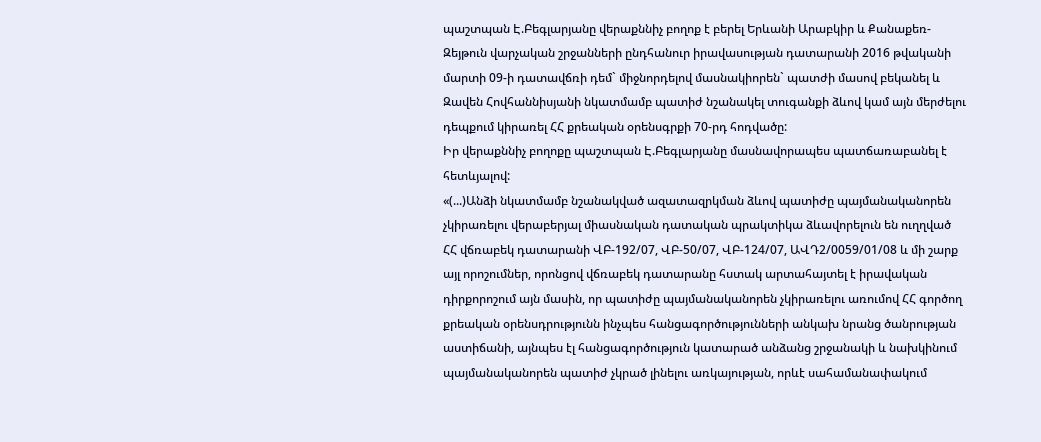պաշտպան Է.Բեգլարյանը վերաքննիչ բողոք է բերել Երևանի Արաբկիր և Քանաքեռ-Զեյթուն վարչական շրջանների ընդհանուր իրավասության դատարանի 2016 թվականի մարտի 09-ի դատավճռի դեմ` միջնորդելով մասնակիորեն` պատժի մասով բեկանել և Զավեն Հովհաննիսյանի նկատմամբ պատիժ նշանակել տուգանքի ձևով կամ այն մերժելու դեպքում կիրառել ՀՀ քրեական օրենսգրքի 70-րդ հոդվածը:
Իր վերաքննիչ բողոքը պաշտպան Է.Բեգլարյանը մասնավորապես պատճառաբանել է հետևյալով:
«(...)Անձի նկատմամբ նշանակված ազատազրկման ձևով պատիժը պայմանականորեն չկիրառելու վերաբերյալ միասնական դատական պրակտիկա ձևավորելուն են ուղղված ՀՀ վճռաբեկ դատարանի ՎԲ-192/07, ՎԲ-50/07, ՎԲ-124/07, ԱՎԴ2/0059/01/08 և մի շարք այլ որոշումներ, որոնցով վճռաբեկ դատարանը հստակ արտահայտել է իրավական դիրքորոշում այն մասին, որ պատիժը պայմանականորեն չկիրառելու առումով ՀՀ գործող քրեական օրենսդրությունն ինչպես հանցագործությունների անկախ նրանց ծանրության աստիճանի, այնպես էլ հանցագործություն կատարած անձանց շրջանակի և նախկինում պայմանականորեն պատիժ չկրած լինելու առկայության, որևէ սահամանափակում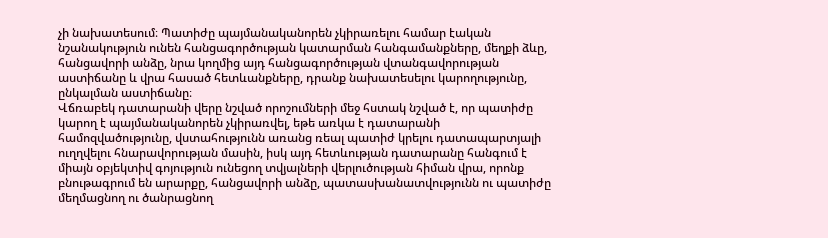չի նախատեսում։ Պատիժը պայմանականորեն չկիրառելու համար էական նշանակություն ունեն հանցագործության կատարման հանգամանքները, մեղքի ձևը, հանցավորի անձը, նրա կողմից այդ հանցագործության վտանգավորության աստիճանը և վրա հասած հետևանքները, դրանք նախատեսելու կարողությունը, ընկալման աստիճանը։
Վճռաբեկ դատարանի վերը նշված որոշումների մեջ հստակ նշված է, որ պատիժը կարող է պայմանականորեն չկիրառվել, եթե առկա է դատարանի համոզվածությունը, վստահությունն առանց ռեալ պատիժ կրելու դատապարտյալի ուղղվելու հնարավորության մասին, իսկ այդ հետևության դատարանը հանգում է միայն օբյեկտիվ գոյություն ունեցող տվյալների վերլուծության հիման վրա, որոնք բնութագրում են արարքը, հանցավորի անձը, պատասխանատվությունն ու պատիժը մեղմացնող ու ծանրացնող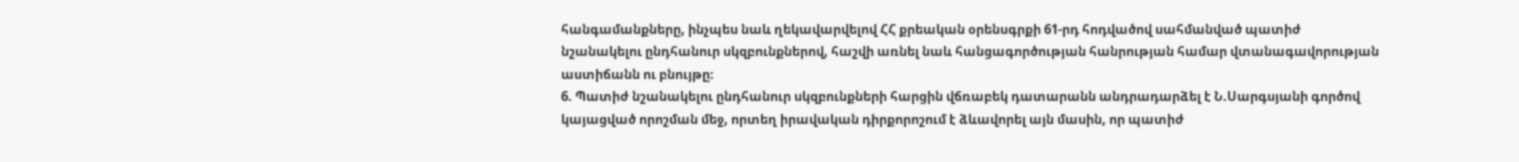հանգամանքները, ինչպես նաև ղեկավարվելով ՀՀ քրեական օրենսգրքի 61-րդ հոդվածով սահմանված պատիժ նշանակելու ընդհանուր սկզբունքներով, հաշվի առնել նաև հանցագործության հանրության համար վտանագավորության աստիճանն ու բնույթը։
6. Պատիժ նշանակելու ընդհանուր սկզբունքների հարցին վճռաբեկ դատարանն անդրադարձել է Ն.Սարգսյանի գործով կայացված որոշման մեջ, որտեղ իրավական դիրքորոշում է ձևավորել այն մասին, որ պատիժ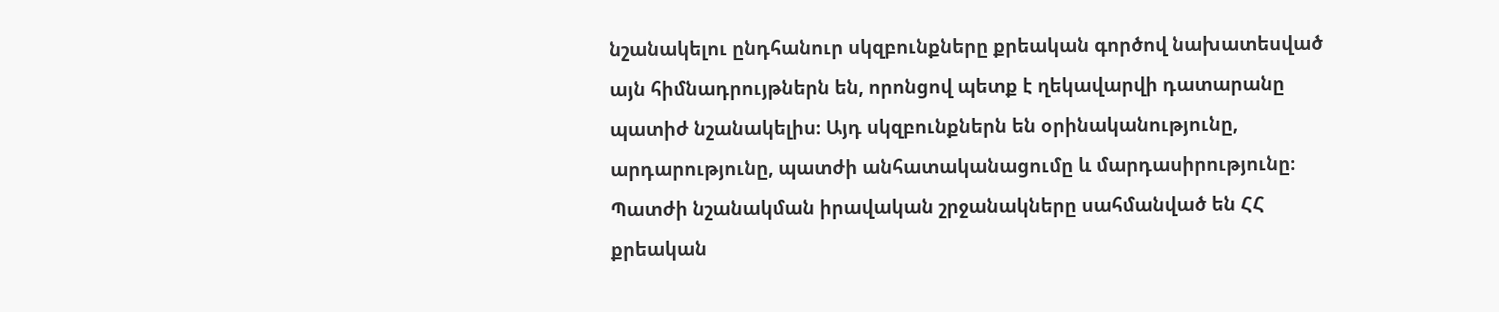նշանակելու ընդհանուր սկզբունքները քրեական գործով նախատեսված այն հիմնադրույթներն են, որոնցով պետք է ղեկավարվի դատարանը պատիժ նշանակելիս։ Այդ սկզբունքներն են օրինականությունը, արդարությունը, պատժի անհատականացումը և մարդասիրությունը։ Պատժի նշանակման իրավական շրջանակները սահմանված են ՀՀ քրեական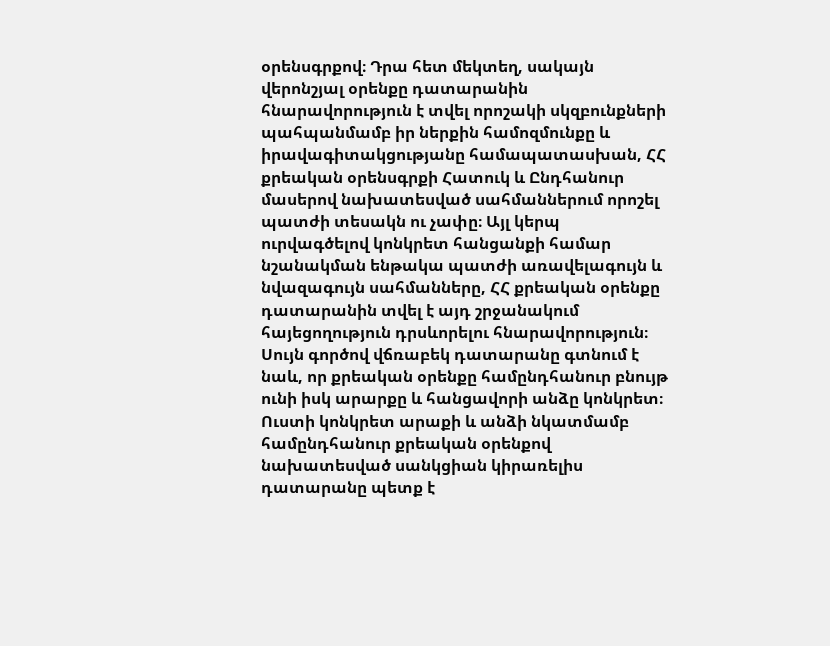օրենսգրքով։ Դրա հետ մեկտեղ, սակայն վերոնշյալ օրենքը դատարանին հնարավորություն է տվել որոշակի սկզբունքների պահպանմամբ իր ներքին համոզմունքը և իրավագիտակցությանը համապատասխան, ՀՀ քրեական օրենսգրքի Հատուկ և Ընդհանուր մասերով նախատեսված սահմաններում որոշել պատժի տեսակն ու չափը։ Այլ կերպ ուրվագծելով կոնկրետ հանցանքի համար նշանակման ենթակա պատժի առավելագույն և նվազագույն սահմանները, ՀՀ քրեական օրենքը դատարանին տվել է այդ շրջանակում հայեցողություն դրսևորելու հնարավորություն։ Սույն գործով վճռաբեկ դատարանը գտնում է նաև, որ քրեական օրենքը համընդհանուր բնույթ ունի իսկ արարքը և հանցավորի անձը կոնկրետ։ Ուստի կոնկրետ արաքի և անձի նկատմամբ համընդհանուր քրեական օրենքով նախատեսված սանկցիան կիրառելիս դատարանը պետք է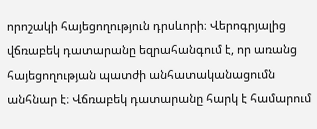որոշակի հայեցողություն դրսևորի։ Վերոգրյալից վճռաբեկ դատարանը եզրահանգում է, որ առանց հայեցողության պատժի անհատականացումն անհնար է։ Վճռաբեկ դատարանը հարկ է համարում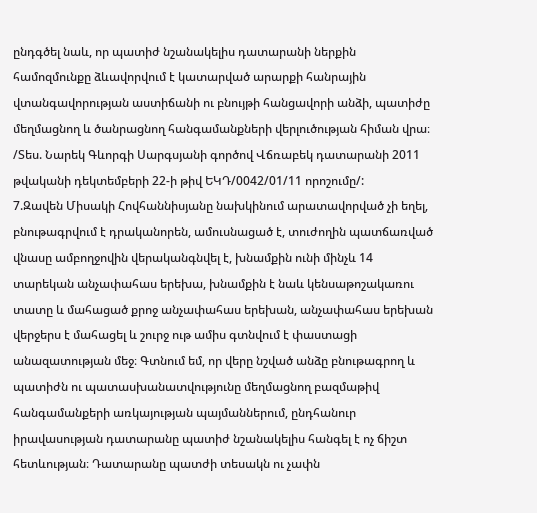ընդգծել նաև, որ պատիժ նշանակելիս դատարանի ներքին համոզմունքը ձևավորվում է կատարված արարքի հանրային վտանգավորության աստիճանի ու բնույթի հանցավորի անձի, պատիժը մեղմացնող և ծանրացնող հանգամանքների վերլուծության հիման վրա։ /Տես. Նարեկ Գևորգի Սարգսյանի գործով Վճռաբեկ դատարանի 2011 թվականի դեկտեմբերի 22-ի թիվ ԵԿԴ/0042/01/11 որոշումը/:
7.Զավեն Միսակի Հովհաննիսյանը նախկինում արատավորված չի եղել, բնութագրվում է դրականորեն, ամուսնացած է, տուժողին պատճառված վնասը ամբողջովին վերականգնվել է, խնամքին ունի մինչև 14 տարեկան անչափահաս երեխա, խնամքին է նաև կենսաթոշակառու տատը և մահացած քրոջ անչափահաս երեխան, անչափահաս երեխան վերջերս է մահացել և շուրջ ութ ամիս գտնվում է փաստացի անազատության մեջ։ Գտնում եմ, որ վերը նշված անձը բնութագրող և պատիժն ու պատասխանատվությունը մեղմացնող բազմաթիվ հանգամանքերի առկայության պայմաններում, ընդհանուր իրավասության դատարանը պատիժ նշանակելիս հանգել է ոչ ճիշտ հետևության։ Դատարանը պատժի տեսակն ու չափն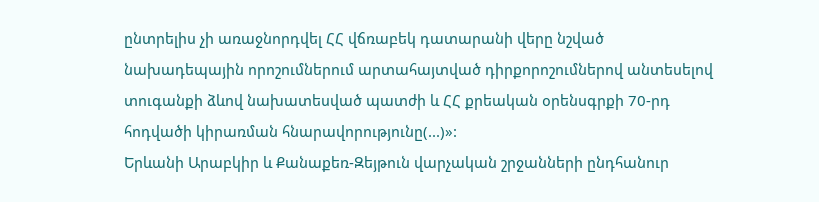ընտրելիս չի առաջնորդվել ՀՀ վճռաբեկ դատարանի վերը նշված նախադեպային որոշումներում արտահայտված դիրքորոշումներով անտեսելով տուգանքի ձևով նախատեսված պատժի և ՀՀ քրեական օրենսգրքի 70-րդ հոդվածի կիրառման հնարավորությունը(...)»:
Երևանի Արաբկիր և Քանաքեռ-Զեյթուն վարչական շրջանների ընդհանուր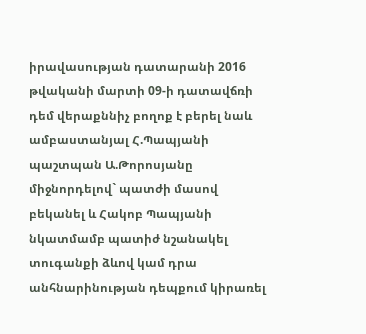իրավասության դատարանի 2016 թվականի մարտի 09-ի դատավճռի դեմ վերաքննիչ բողոք է բերել նաև ամբաստանյալ Հ.Պապյանի պաշտպան Ա.Թորոսյանը միջնորդելով` պատժի մասով բեկանել և Հակոբ Պապյանի նկատմամբ պատիժ նշանակել տուգանքի ձևով կամ դրա անհնարինության դեպքում կիրառել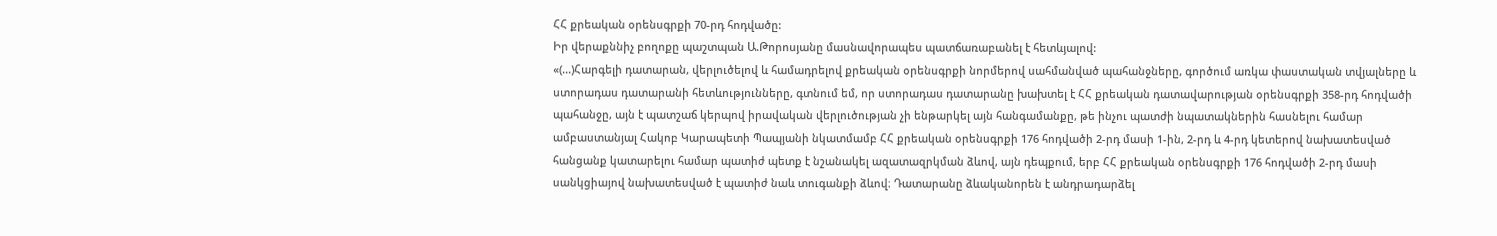ՀՀ քրեական օրենսգրքի 70-րդ հոդվածը:
Իր վերաքննիչ բողոքը պաշտպան Ա.Թորոսյանը մասնավորապես պատճառաբանել է հետևյալով:
«(...)Հարգելի դատարան, վերլուծելով և համադրելով քրեական օրենսգրքի նորմերով սահմանված պահանջները, գործում առկա փաստական տվյալները և ստորադաս դատարանի հետևությունները, գտնում եմ, որ ստորադաս դատարանը խախտել է ՀՀ քրեական դատավարության օրենսգրքի 358-րդ հոդվածի պահանջը, այն է պատշաճ կերպով իրավական վերլուծության չի ենթարկել այն հանգամանքը, թե ինչու պատժի նպատակներին հասնելու համար ամբաստանյալ Հակոբ Կարապետի Պապյանի նկատմամբ ՀՀ քրեական օրենսգրքի 176 հոդվածի 2-րդ մասի 1-ին, 2-րդ և 4-րդ կետերով նախատեսված հանցանք կատարելու համար պատիժ պետք է նշանակել ազատազրկման ձևով, այն դեպքում, երբ ՀՀ քրեական օրենսգրքի 176 հոդվածի 2-րդ մասի սանկցիայով նախատեսված է պատիժ նաև տուգանքի ձևով։ Դատարանը ձևականորեն է անդրադարձել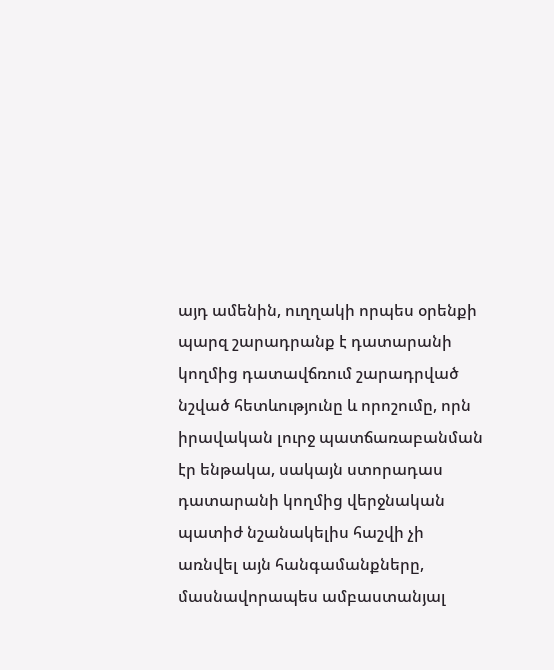այդ ամենին, ուղղակի որպես օրենքի պարզ շարադրանք է դատարանի կողմից դատավճռում շարադրված նշված հետևությունը և որոշումը, որն իրավական լուրջ պատճառաբանման էր ենթակա, սակայն ստորադաս դատարանի կողմից վերջնական պատիժ նշանակելիս հաշվի չի առնվել այն հանգամանքները, մասնավորապես ամբաստանյալ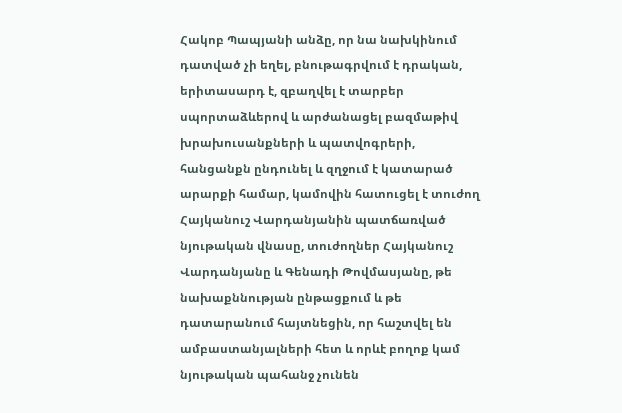Հակոբ Պապյանի անձը, որ նա նախկինում դատված չի եղել, բնութագրվում է դրական, երիտասարդ է, զբաղվել է տարբեր սպորտաձևերով և արժանացել բազմաթիվ խրախուսանքների և պատվոգրերի, հանցանքն ընդունել և զղջում է կատարած արարքի համար, կամովին հատուցել է տուժող Հայկանուշ Վարդանյանին պատճառված նյութական վնասը, տուժողներ Հայկանուշ Վարդանյանը և Գենադի Թովմասյանը, թե նախաքննության ընթացքում և թե դատարանում հայտնեցին, որ հաշտվել են ամբաստանյալների հետ և որևէ բողոք կամ նյութական պահանջ չունեն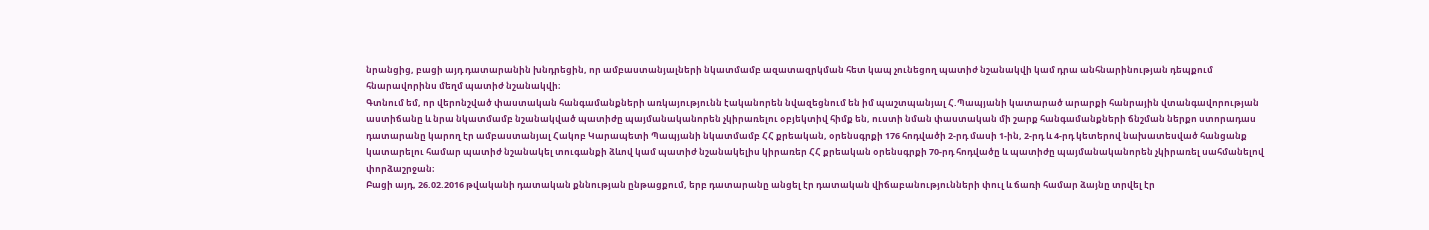նրանցից, բացի այդ դատարանին խնդրեցին, որ ամբաստանյալների նկատմամբ ազատազրկման հետ կապ չունեցող պատիժ նշանակվի կամ դրա անհնարինության դեպքում հնարավորինս մեղմ պատիժ նշանակվի։
Գտնում եմ, որ վերոնշված փաստական հանգամանքների առկայությունն էականորեն նվազեցնում են իմ պաշտպանյալ Հ.Պապյանի կատարած արարքի հանրային վտանգավորության աստիճանը և նրա նկատմամբ նշանակված պատիժը պայմանականորեն չկիրառելու օբյեկտիվ հիմք են, ուստի նման փաստական մի շարք հանգամանքների ճնշման ներքո ստորադաս դատարանը կարող էր ամբաստանյալ Հակոբ Կարապետի Պապյանի նկատմամբ ՀՀ քրեական, օրենսգրքի 176 հոդվածի 2-րդ մասի 1-ին, 2-րդ և 4-րդ կետերով նախատեսված հանցանք կատարելու համար պատիժ նշանակել տուգանքի ձևով կամ պատիժ նշանակելիս կիրառեր ՀՀ քրեական օրենսգրքի 70-րդ հոդվածը և պատիժը պայմանականորեն չկիրառել սահմանելով փորձաշրջան։
Բացի այդ, 26.02.2016 թվականի դատական քննության ընթացքում, երբ դատարանը անցել էր դատական վիճաբանությունների փուլ և ճառի համար ձայնը տրվել էր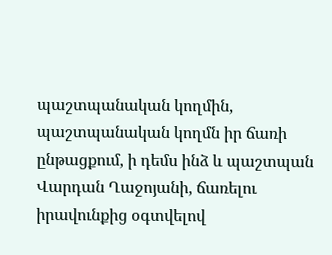պաշտպանական կողմին, պաշտպանական կողմն իր ճառի ընթացքում, ի դեմս ինձ և պաշտպան Վարդան Ղաջոյանի, ճառելու իրավունքից օգտվելով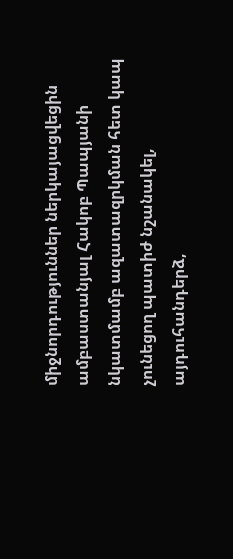միջնորդություններ ներկայացվեցին ամբաստանյալ Հակոբ Պապյանի նկատմամբ ազատազրկման հետ կապ չունեցող պատիժ նշանակել, այդուհանդերձ,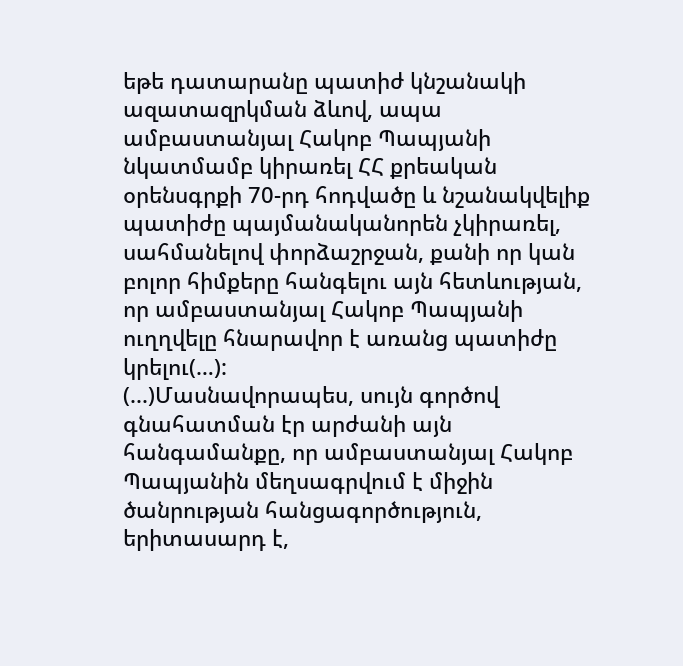եթե դատարանը պատիժ կնշանակի ազատազրկման ձևով, ապա ամբաստանյալ Հակոբ Պապյանի նկատմամբ կիրառել ՀՀ քրեական օրենսգրքի 70-րդ հոդվածը և նշանակվելիք պատիժը պայմանականորեն չկիրառել, սահմանելով փորձաշրջան, քանի որ կան բոլոր հիմքերը հանգելու այն հետևության, որ ամբաստանյալ Հակոբ Պապյանի ուղղվելը հնարավոր է առանց պատիժը կրելու(…):
(...)Մասնավորապես, սույն գործով գնահատման էր արժանի այն հանգամանքը, որ ամբաստանյալ Հակոբ Պապյանին մեղսագրվում է միջին ծանրության հանցագործություն, երիտասարդ է,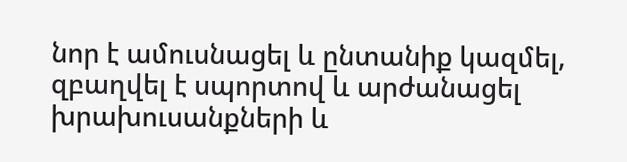նոր է ամուսնացել և ընտանիք կազմել, զբաղվել է սպորտով և արժանացել խրախուսանքների և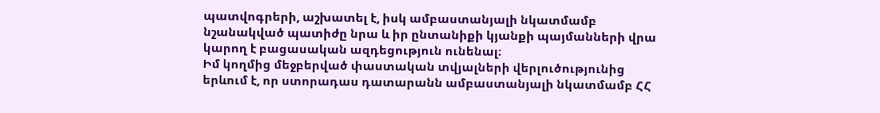պատվոգրերի, աշխատել է, իսկ ամբաստանյալի նկատմամբ նշանակված պատիժը նրա և իր ընտանիքի կյանքի պայմանների վրա կարող է բացասական ազդեցություն ունենալ։
Իմ կողմից մեջբերված փաստական տվյալների վերլուծությունից երևում է, որ ստորադաս դատարանն ամբաստանյալի նկատմամբ ՀՀ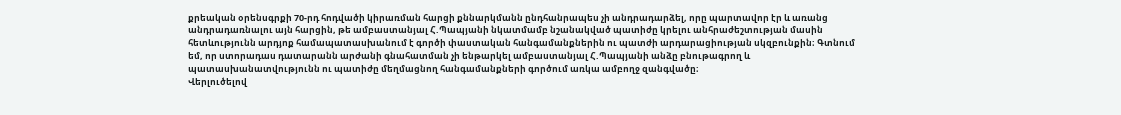քրեական օրենսգրքի 70-րդ հոդվածի կիրառման հարցի քննարկմանն ընդհանրապես չի անդրադարձել, որը պարտավոր էր և առանց անդրադառնալու այն հարցին, թե ամբաստանյալ Հ.Պապյանի նկատմամբ նշանակված պատիժը կրելու անհրաժեշտության մասին հետևությունն արդյոք համապատասխանում է գործի փաստական հանգամանքներին ու պատժի արդարացիության սկզբունքին։ Գտնում եմ, որ ստորադաս դատարանն արժանի գնահատման չի ենթարկել ամբաստանյալ Հ.Պապյանի անձը բնութագրող և պատասխանատվությունն ու պատիժը մեղմացնող հանգամանքների գործում առկա ամբողջ զանգվածը։
Վերլուծելով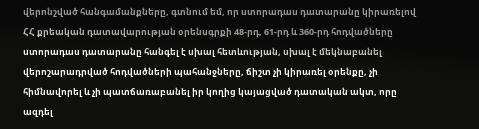վերոնշված հանգամանքները, գտնում եմ, որ ստորադաս դատարանը կիրառելով ՀՀ քրեական դատավարության օրենսգրքի 48-րդ, 61-րդ և 360-րդ հոդվածները ստորադաս դատարանը հանգել է սխալ հետևության, սխալ է մեկնաբանել վերոշարադրված հոդվածների պահանջները, ճիշտ չի կիրառել օրենքը, չի հիմնավորել և չի պատճառաբանել իր կողից կայացված դատական ակտ, որը ազդել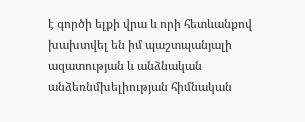է գործի ելքի վրա և որի հետևանքով խախտվել են իմ պաշտպանյալի ազատության և անձնական անձեռնմխելիության հիմնական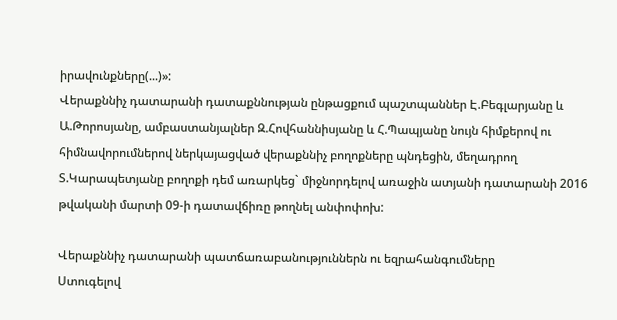իրավունքները(...)»:
Վերաքննիչ դատարանի դատաքննության ընթացքում պաշտպաններ Է.Բեգլարյանը և Ա.Թորոսյանը, ամբաստանյալներ Զ.Հովհաննիսյանը և Հ.Պապյանը նույն հիմքերով ու հիմնավորումներով ներկայացված վերաքննիչ բողոքները պնդեցին, մեղադրող Տ.Կարապետյանը բողոքի դեմ առարկեց` միջնորդելով առաջին ատյանի դատարանի 2016 թվականի մարտի 09-ի դատավճիռը թողնել անփոփոխ:

Վերաքննիչ դատարանի պատճառաբանություններն ու եզրահանգումները
Ստուգելով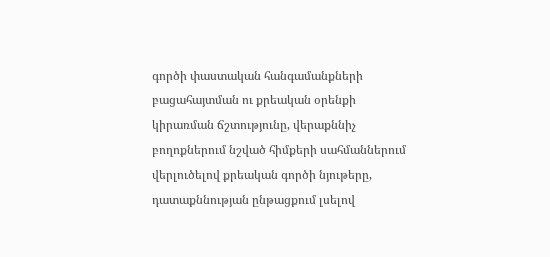գործի փաստական հանգամանքների բացահայտման ու քրեական օրենքի կիրառման ճշտությունը, վերաքննիչ բողոքներում նշված հիմքերի սահմաններում վերլուծելով քրեական գործի նյութերը, դատաքննության ընթացքում լսելով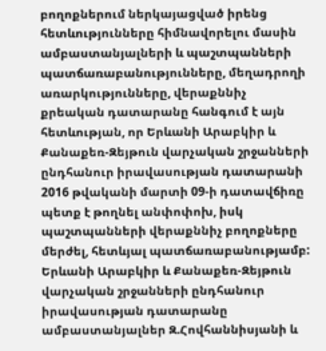բողոքներում ներկայացված իրենց հետևությունները հիմնավորելու մասին ամբաստանյալների և պաշտպանների պատճառաբանությունները, մեղադրողի առարկությունները, վերաքննիչ քրեական դատարանը հանգում է այն հետևության, որ Երևանի Արաբկիր և Քանաքեռ-Զեյթուն վարչական շրջանների ընդհանուր իրավասության դատարանի 2016 թվականի մարտի 09-ի դատավճիռը պետք է թողնել անփոփոխ, իսկ պաշտպանների վերաքննիչ բողոքները մերժել, հետևյալ պատճառաբանությամբ:
Երևանի Արաբկիր և Քանաքեռ-Զեյթուն վարչական շրջանների ընդհանուր իրավասության դատարանը ամբաստանյալներ Զ.Հովհաննիսյանի և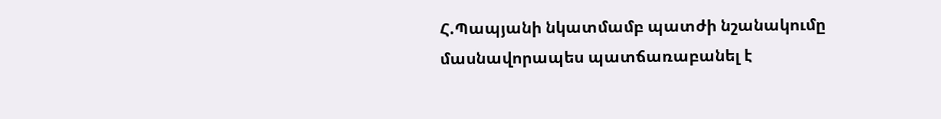Հ.Պապյանի նկատմամբ պատժի նշանակումը մասնավորապես պատճառաբանել է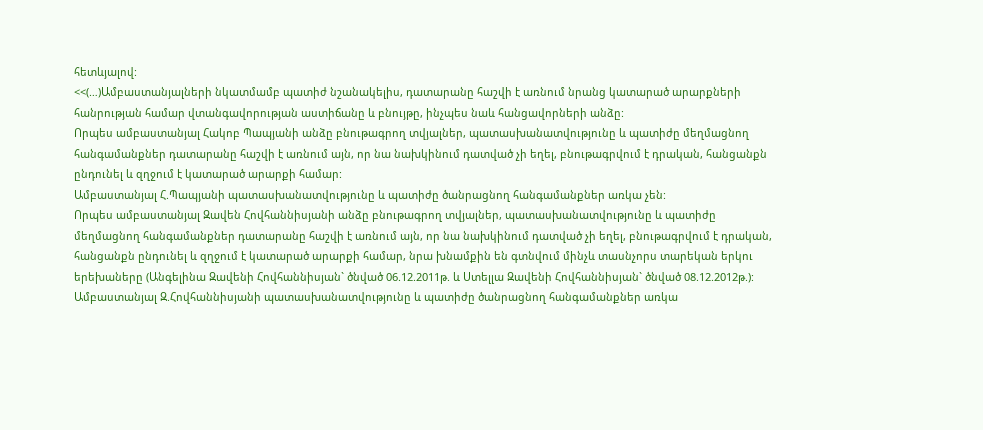հետևյալով:
<<(…)Ամբաստանյալների նկատմամբ պատիժ նշանակելիս, դատարանը հաշվի է առնում նրանց կատարած արարքների հանրության համար վտանգավորության աստիճանը և բնույթը, ինչպես նաև հանցավորների անձը:
Որպես ամբաստանյալ Հակոբ Պապյանի անձը բնութագրող տվյալներ, պատասխանատվությունը և պատիժը մեղմացնող հանգամանքներ դատարանը հաշվի է առնում այն, որ նա նախկինում դատված չի եղել, բնութագրվում է դրական, հանցանքն ընդունել և զղջում է կատարած արարքի համար:
Ամբաստանյալ Հ.Պապյանի պատասխանատվությունը և պատիժը ծանրացնող հանգամանքներ առկա չեն:
Որպես ամբաստանյալ Զավեն Հովհաննիսյանի անձը բնութագրող տվյալներ, պատասխանատվությունը և պատիժը մեղմացնող հանգամանքներ դատարանը հաշվի է առնում այն, որ նա նախկինում դատված չի եղել, բնութագրվում է դրական, հանցանքն ընդունել և զղջում է կատարած արարքի համար, նրա խնամքին են գտնվում մինչև տասնչորս տարեկան երկու երեխաները (Անգելինա Զավենի Հովհաննիսյան` ծնված 06.12.2011թ. և Ստելլա Զավենի Հովհաննիսյան` ծնված 08.12.2012թ.):
Ամբաստանյալ Զ.Հովհաննիսյանի պատասխանատվությունը և պատիժը ծանրացնող հանգամանքներ առկա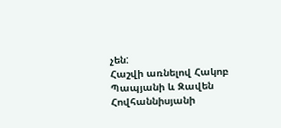չեն:
Հաշվի առնելով Հակոբ Պապյանի և Զավեն Հովհաննիսյանի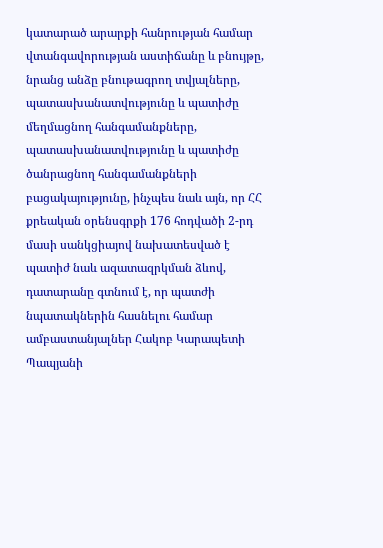կատարած արարքի հանրության համար վտանգավորության աստիճանը և բնույթը, նրանց անձը բնութագրող տվյալները, պատասխանատվությունը և պատիժը մեղմացնող հանգամանքները, պատասխանատվությունը և պատիժը ծանրացնող հանգամանքների բացակայությունը, ինչպես նաև այն, որ ՀՀ քրեական օրենսգրքի 176 հոդվածի 2-րդ մասի սանկցիայով նախատեսված է պատիժ նաև ազատազրկման ձևով, դատարանը գտնում է, որ պատժի նպատակներին հասնելու համար ամբաստանյալներ Հակոբ Կարապետի Պապյանի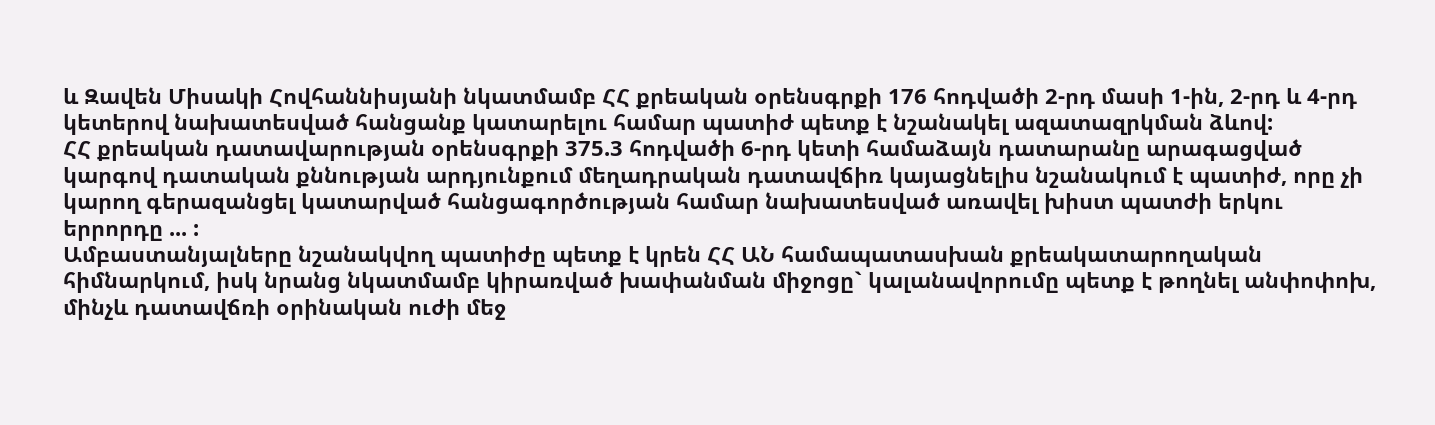և Զավեն Միսակի Հովհաննիսյանի նկատմամբ ՀՀ քրեական օրենսգրքի 176 հոդվածի 2-րդ մասի 1-ին, 2-րդ և 4-րդ կետերով նախատեսված հանցանք կատարելու համար պատիժ պետք է նշանակել ազատազրկման ձևով:
ՀՀ քրեական դատավարության օրենսգրքի 375.3 հոդվածի 6-րդ կետի համաձայն դատարանը արագացված կարգով դատական քննության արդյունքում մեղադրական դատավճիռ կայացնելիս նշանակում է պատիժ, որը չի կարող գերազանցել կատարված հանցագործության համար նախատեսված առավել խիստ պատժի երկու երրորդը ... :
Ամբաստանյալները նշանակվող պատիժը պետք է կրեն ՀՀ ԱՆ համապատասխան քրեակատարողական հիմնարկում, իսկ նրանց նկատմամբ կիրառված խափանման միջոցը` կալանավորումը պետք է թողնել անփոփոխ, մինչև դատավճռի օրինական ուժի մեջ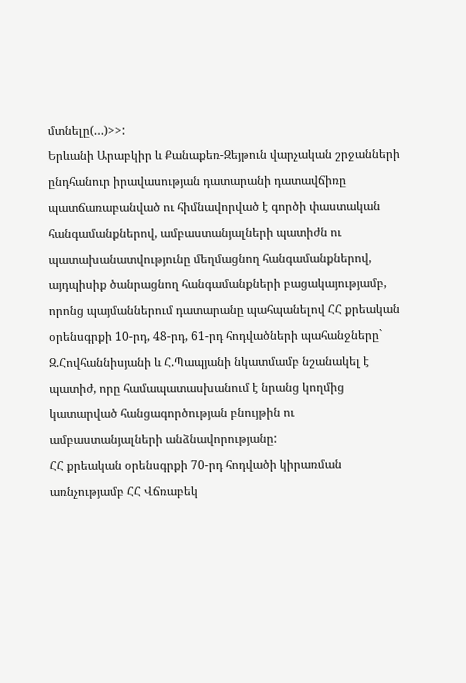մտնելը(…)>>:
Երևանի Արաբկիր և Քանաքեռ-Զեյթուն վարչական շրջանների ընդհանուր իրավասության դատարանի դատավճիռը պատճառաբանված ու հիմնավորված է գործի փաստական հանգամանքներով, ամբաստանյալների պատիժն ու պատախանատվությունը մեղմացնող հանգամանքներով, այդպիսիք ծանրացնող հանգամանքների բացակայությամբ, որոնց պայմաններում դատարանը պահպանելով ՀՀ քրեական օրենսգրքի 10-րդ, 48-րդ, 61-րդ հոդվածների պահանջները` Զ.Հովհաննիսյանի և Հ.Պապյանի նկատմամբ նշանակել է պատիժ, որը համապատասխանում է նրանց կողմից կատարված հանցագործության բնույթին ու ամբաստանյալների անձնավորությանը:
ՀՀ քրեական օրենսգրքի 70-րդ հոդվածի կիրառման առնչությամբ ՀՀ Վճռաբեկ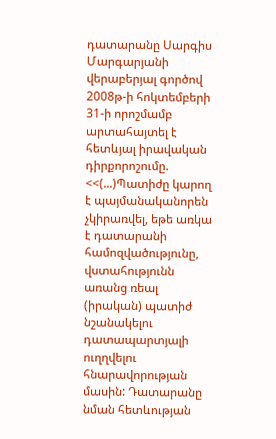դատարանը Սարգիս Մարգարյանի վերաբերյալ գործով 2008թ-ի հոկտեմբերի 31-ի որոշմամբ արտահայտել է հետևյալ իրավական դիրքորոշումը.
<<(...)Պատիժը կարող է պայմանականորեն չկիրառվել, եթե առկա է դատարանի համոզվածությունը, վստահությունն առանց ռեալ (իրական) պատիժ նշանակելու դատապարտյալի ուղղվելու հնարավորության մասին: Դատարանը նման հետևության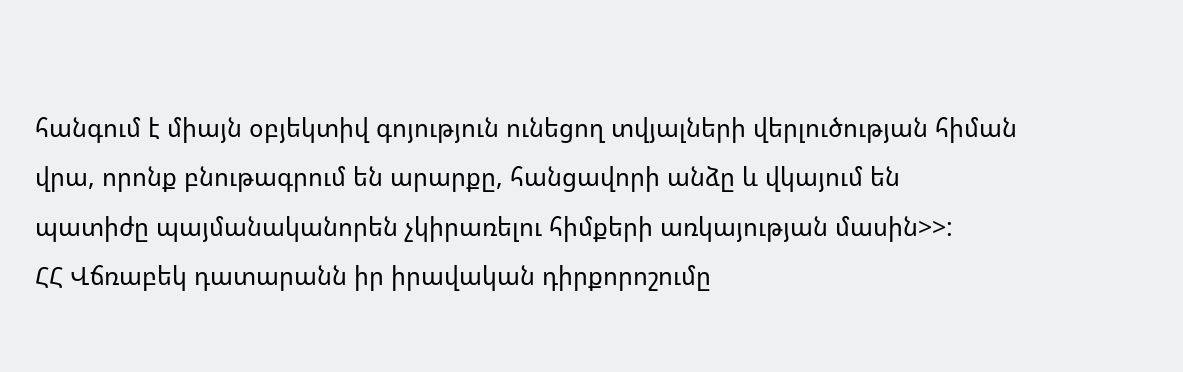հանգում է միայն օբյեկտիվ գոյություն ունեցող տվյալների վերլուծության հիման վրա, որոնք բնութագրում են արարքը, հանցավորի անձը և վկայում են պատիժը պայմանականորեն չկիրառելու հիմքերի առկայության մասին>>:
ՀՀ Վճռաբեկ դատարանն իր իրավական դիրքորոշումը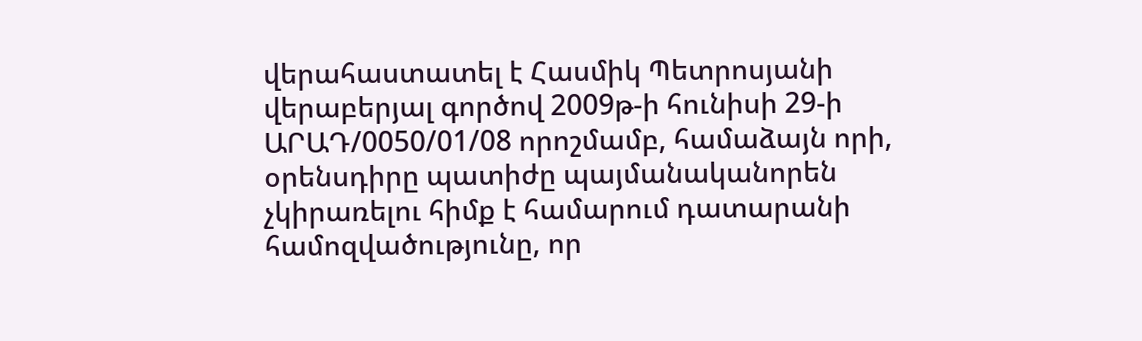վերահաստատել է Հասմիկ Պետրոսյանի վերաբերյալ գործով 2009թ-ի հունիսի 29-ի ԱՐԱԴ/0050/01/08 որոշմամբ, համաձայն որի, օրենսդիրը պատիժը պայմանականորեն չկիրառելու հիմք է համարում դատարանի համոզվածությունը, որ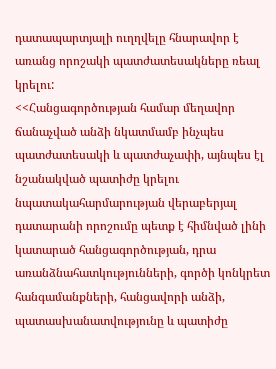դատապարտյալի ուղղվելը հնարավոր է առանց որոշակի պատժատեսակները ռեալ կրելու:
<<Հանցագործության համար մեղավոր ճանաչված անձի նկատմամբ ինչպես պատժատեսակի և պատժաչափի, այնպես էլ նշանակված պատիժը կրելու նպատակահարմարության վերաբերյալ դատարանի որոշումը պետք է հիմնված լինի կատարած հանցագործության, դրա առանձնահատկությունների, գործի կոնկրետ հանգամանքների, հանցավորի անձի, պատասխանատվությունը և պատիժը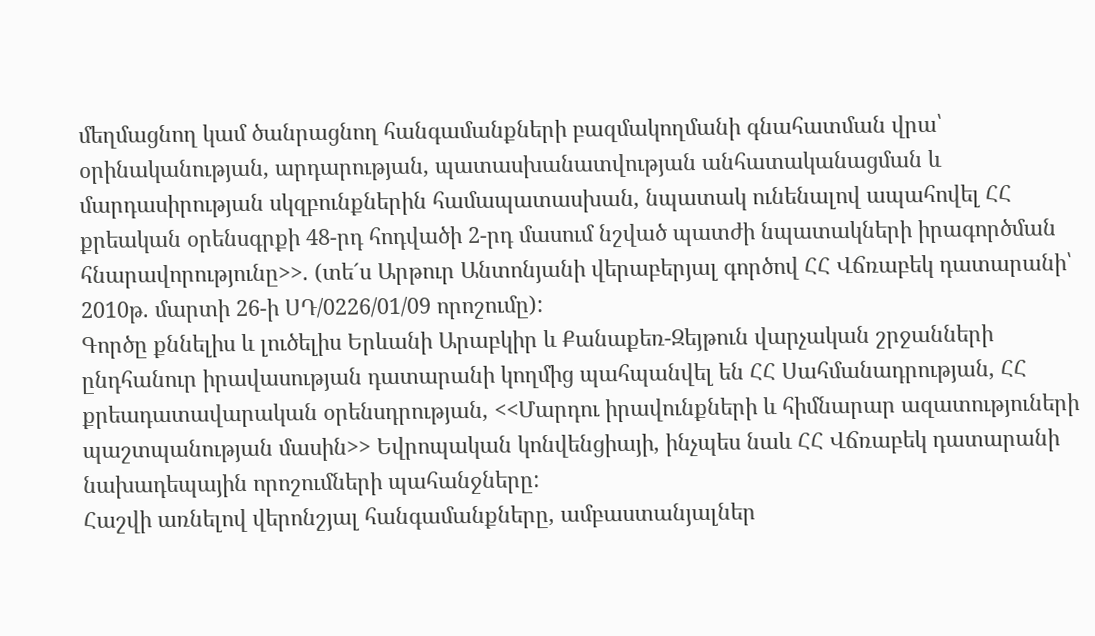մեղմացնող կամ ծանրացնող հանգամանքների բազմակողմանի գնահատման վրա՝ օրինականության, արդարության, պատասխանատվության անհատականացման և մարդասիրության սկզբունքներին համապատասխան, նպատակ ունենալով ապահովել ՀՀ քրեական օրենսգրքի 48-րդ հոդվածի 2-րդ մասում նշված պատժի նպատակների իրագործման հնարավորությունը>>. (տե´ս Արթուր Անտոնյանի վերաբերյալ գործով ՀՀ Վճռաբեկ դատարանի՝ 2010թ. մարտի 26-ի ՍԴ/0226/01/09 որոշումը):
Գործը քննելիս և լուծելիս Երևանի Արաբկիր և Քանաքեռ-Զեյթուն վարչական շրջանների ընդհանուր իրավասության դատարանի կողմից պահպանվել են ՀՀ Սահմանադրության, ՀՀ քրեադատավարական օրենսդրության, <<Մարդու իրավունքների և հիմնարար ազատություների պաշտպանության մասին>> Եվրոպական կոնվենցիայի, ինչպես նաև ՀՀ Վճռաբեկ դատարանի նախադեպային որոշումների պահանջները:
Հաշվի առնելով վերոնշյալ հանգամանքները, ամբաստանյալներ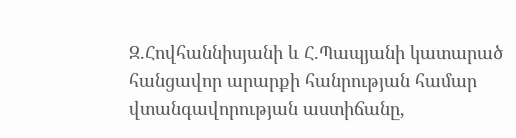Զ.Հովհաննիսյանի և Հ.Պապյանի կատարած հանցավոր արարքի հանրության համար վտանգավորության աստիճանը,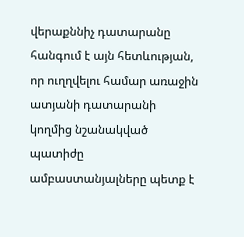վերաքննիչ դատարանը հանգում է այն հետևության, որ ուղղվելու համար առաջին ատյանի դատարանի կողմից նշանակված պատիժը ամբաստանյալները պետք է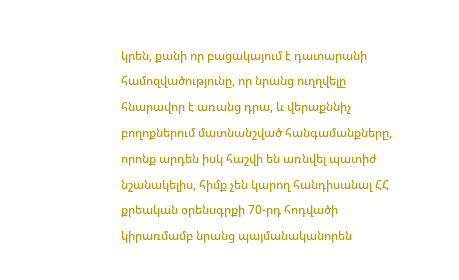կրեն, քանի որ բացակայում է դատարանի համոզվածությունը, որ նրանց ուղղվելը հնարավոր է առանց դրա, և վերաքննիչ բողոքներում մատնանշված հանգամանքները, որոնք արդեն իսկ հաշվի են առնվել պատիժ նշանակելիս, հիմք չեն կարող հանդիսանալ ՀՀ քրեական օրենսգրքի 70-րդ հոդվածի կիրառմամբ նրանց պայմանականորեն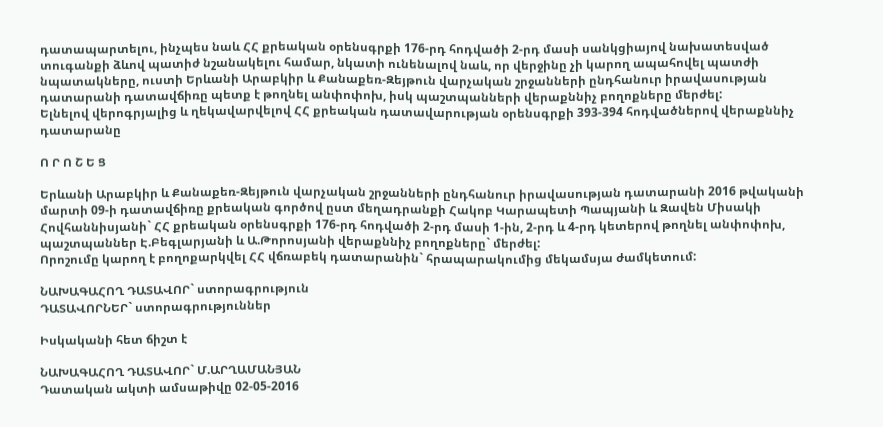դատապարտելու, ինչպես նաև ՀՀ քրեական օրենսգրքի 176-րդ հոդվածի 2-րդ մասի սանկցիայով նախատեսված տուգանքի ձևով պատիժ նշանակելու համար, նկատի ունենալով նաև, որ վերջինը չի կարող ապահովել պատժի նպատակները, ուստի Երևանի Արաբկիր և Քանաքեռ-Զեյթուն վարչական շրջանների ընդհանուր իրավասության դատարանի դատավճիռը պետք է թողնել անփոփոխ, իսկ պաշտպանների վերաքննիչ բողոքները մերժել:
Ելնելով վերոգրյալից և ղեկավարվելով ՀՀ քրեական դատավարության օրենսգրքի 393-394 հոդվածներով վերաքննիչ դատարանը

Ո Ր Ո Շ Ե Ց

Երևանի Արաբկիր և Քանաքեռ-Զեյթուն վարչական շրջանների ընդհանուր իրավասության դատարանի 2016 թվականի մարտի 09-ի դատավճիռը քրեական գործով ըստ մեղադրանքի Հակոբ Կարապետի Պապյանի և Զավեն Միսակի Հովհաննիսյանի` ՀՀ քրեական օրենսգրքի 176-րդ հոդվածի 2-րդ մասի 1-ին, 2-րդ և 4-րդ կետերով թողնել անփոփոխ, պաշտպաններ Է.Բեգլարյանի և Ա.Թորոսյանի վերաքննիչ բողոքները` մերժել:
Որոշումը կարող է բողոքարկվել ՀՀ վճռաբեկ դատարանին` հրապարակումից մեկամսյա ժամկետում:

ՆԱԽԱԳԱՀՈՂ ԴԱՏԱՎՈՐ` ստորագրություն
ԴԱՏԱՎՈՐՆԵՐ` ստորագրություններ

Իսկականի հետ ճիշտ է

ՆԱԽԱԳԱՀՈՂ ԴԱՏԱՎՈՐ` Մ.ԱՐՂԱՄԱՆՅԱՆ
Դատական ակտի ամսաթիվը 02-05-2016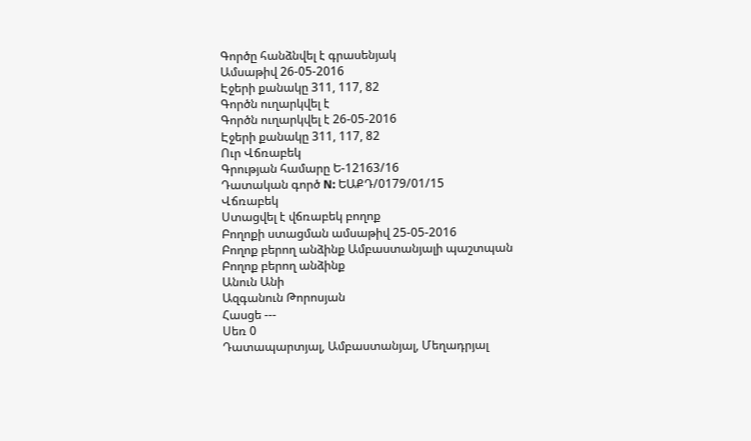Գործը հանձնվել է գրասենյակ
Ամսաթիվ 26-05-2016
Էջերի քանակը 311, 117, 82
Գործն ուղարկվել է
Գործն ուղարկվել է 26-05-2016
Էջերի քանակը 311, 117, 82
Ուր Վճռաբեկ
Գրության համարը Ե-12163/16
Դատական գործ N: ԵԱՔԴ/0179/01/15
Վճռաբեկ
Ստացվել է վճռաբեկ բողոք
Բողոքի ստացման ամսաթիվ 25-05-2016
Բողոք բերող անձինք Ամբաստանյալի պաշտպան
Բողոք բերող անձինք
Անուն Անի
Ազգանուն Թորոսյան
Հասցե ---
Սեռ 0
Դատապարտյալ, Ամբաստանյալ, Մեղադրյալ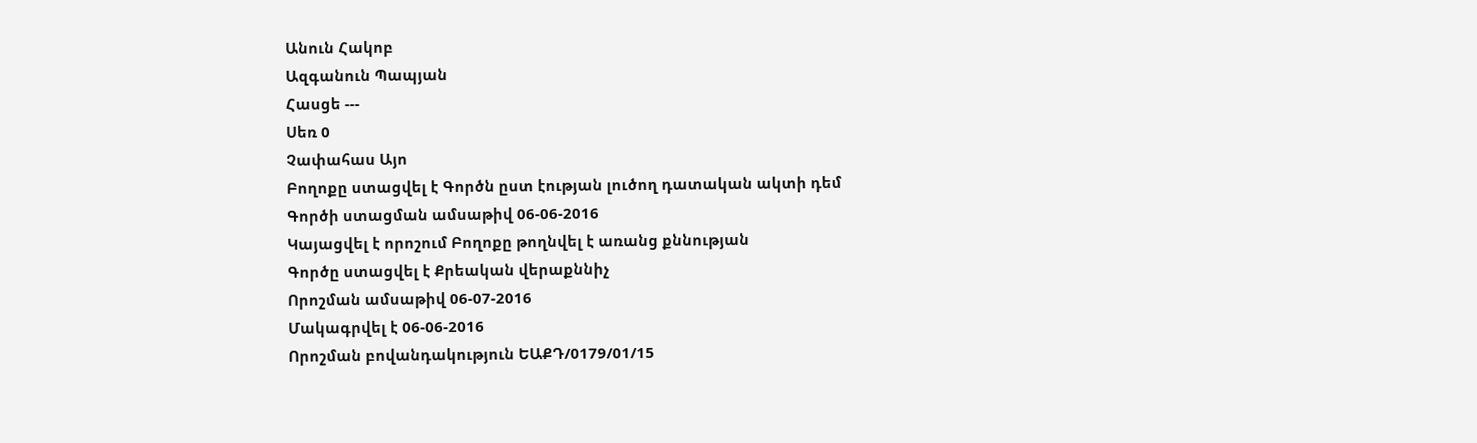Անուն Հակոբ
Ազգանուն Պապյան
Հասցե ---
Սեռ 0
Չափահաս Այո
Բողոքը ստացվել է Գործն ըստ էության լուծող դատական ակտի դեմ
Գործի ստացման ամսաթիվ 06-06-2016
Կայացվել է որոշում Բողոքը թողնվել է առանց քննության
Գործը ստացվել է Քրեական վերաքննիչ
Որոշման ամսաթիվ 06-07-2016
Մակագրվել է 06-06-2016
Որոշման բովանդակություն ԵԱՔԴ/0179/01/15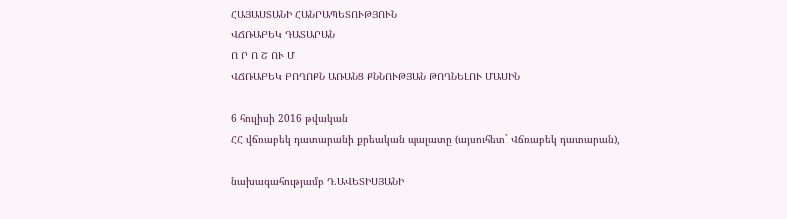ՀԱՅԱՍՏԱՆԻ ՀԱՆՐԱՊԵՏՈՒԹՅՈՒՆ
ՎՃՌԱԲԵԿ ԴԱՏԱՐԱՆ
Ո Ր Ո Շ ՈՒ Մ
ՎՃՌԱԲԵԿ ԲՈՂՈՔՆ ԱՌԱՆՑ ՔՆՆՈՒԹՅԱՆ ԹՈՂՆԵԼՈՒ ՄԱՍԻՆ

6 հուլիսի 2016 թվական
ՀՀ վճռաբեկ դատարանի քրեական պալատը (այսուհետ` Վճռաբեկ դատարան),

նախագահությամբ Դ.ԱՎԵՏԻՍՅԱՆԻ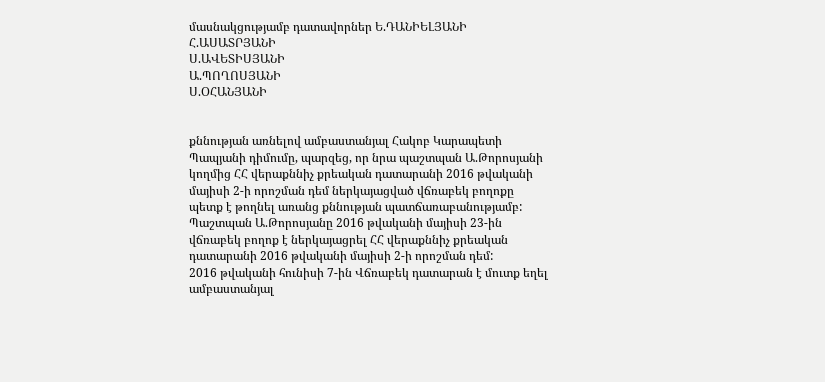մասնակցությամբ դատավորներ Ե.ԴԱՆԻԵԼՅԱՆԻ
Հ.ԱՍԱՏՐՅԱՆԻ
Ս.ԱՎԵՏԻՍՅԱՆԻ
Ա.ՊՈՂՈՍՅԱՆԻ
Ս.ՕՀԱՆՅԱՆԻ


քննության առնելով ամբաստանյալ Հակոբ Կարապետի Պապյանի դիմումը, պարզեց, որ նրա պաշտպան Ա.Թորոսյանի կողմից ՀՀ վերաքննիչ քրեական դատարանի 2016 թվականի մայիսի 2-ի որոշման դեմ ներկայացված վճռաբեկ բողոքը պետք է թողնել առանց քննության պատճառաբանությամբ:
Պաշտպան Ա.Թորոսյանը 2016 թվականի մայիսի 23-ին վճռաբեկ բողոք է ներկայացրել ՀՀ վերաքննիչ քրեական դատարանի 2016 թվականի մայիսի 2-ի որոշման դեմ:
2016 թվականի հունիսի 7-ին Վճռաբեկ դատարան է մուտք եղել ամբաստանյալ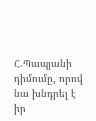Հ.Պապյանի դիմումը, որով նա խնդրել է իր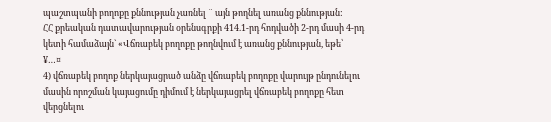պաշտպանի բողոքը քննության չառնել ¨ այն թողնել առանց քննության:
ՀՀ քրեական դատավարության օրենսգրքի 414.1-րդ հոդվածի 2-րդ մասի 4-րդ կետի համաձայն` «Վճռաբեկ բողոքը թողնվում է առանց քննության, եթե՝
¥…¤
4) վճռաբեկ բողոք ներկայացրած անձը վճռաբեկ բողոքը վարույթ ընդունելու մասին որոշման կայացումը դիմում է ներկայացրել վճռաբեկ բողոքը հետ վերցնելու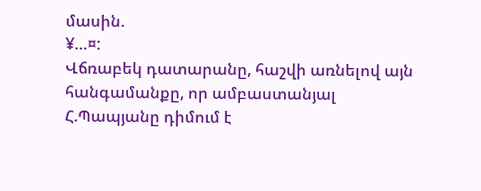մասին.
¥…¤:
Վճռաբեկ դատարանը, հաշվի առնելով այն հանգամանքը, որ ամբաստանյալ Հ.Պապյանը դիմում է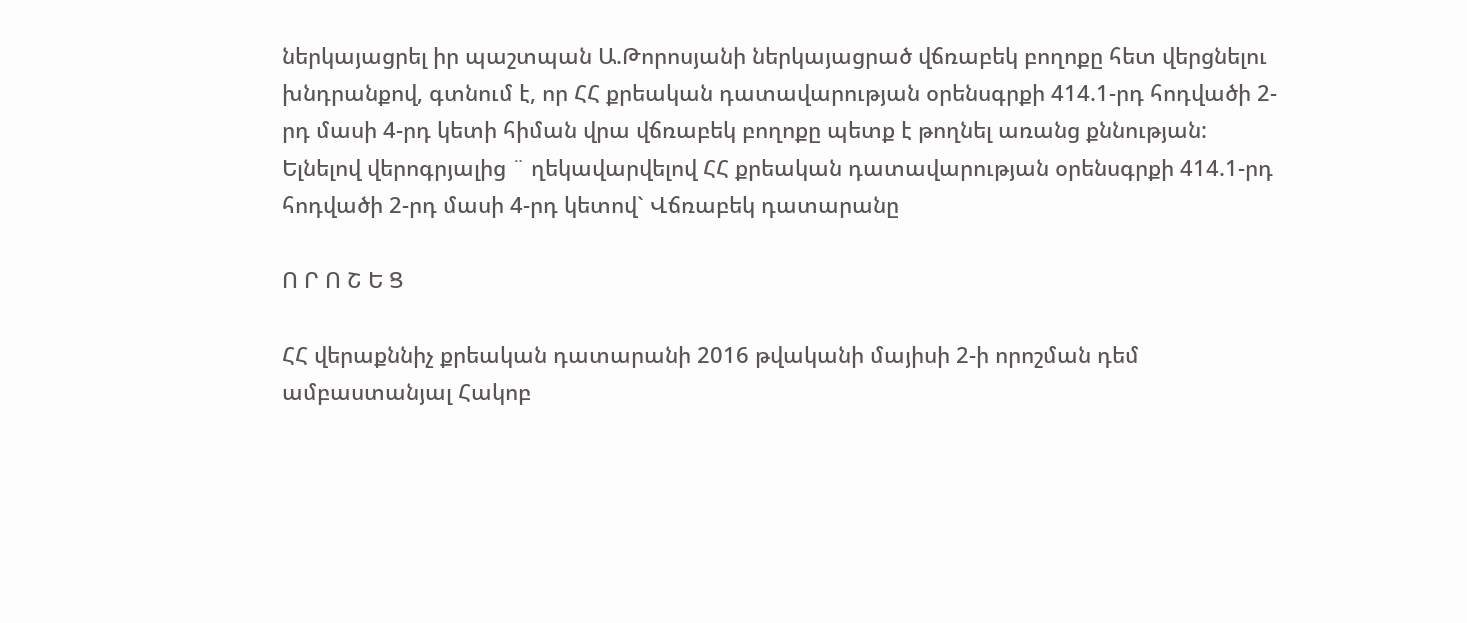ներկայացրել իր պաշտպան Ա.Թորոսյանի ներկայացրած վճռաբեկ բողոքը հետ վերցնելու խնդրանքով, գտնում է, որ ՀՀ քրեական դատավարության օրենսգրքի 414.1-րդ հոդվածի 2-րդ մասի 4-րդ կետի հիման վրա վճռաբեկ բողոքը պետք է թողնել առանց քննության:
Ելնելով վերոգրյալից ¨ ղեկավարվելով ՀՀ քրեական դատավարության օրենսգրքի 414.1-րդ հոդվածի 2-րդ մասի 4-րդ կետով` Վճռաբեկ դատարանը

Ո Ր Ո Շ Ե Ց

ՀՀ վերաքննիչ քրեական դատարանի 2016 թվականի մայիսի 2-ի որոշման դեմ ամբաստանյալ Հակոբ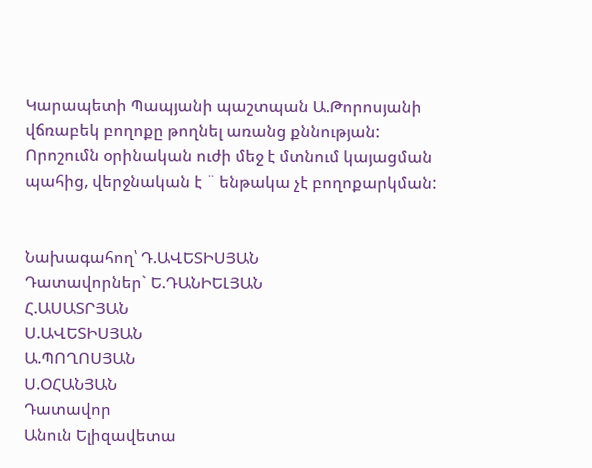Կարապետի Պապյանի պաշտպան Ա.Թորոսյանի վճռաբեկ բողոքը թողնել առանց քննության:
Որոշումն օրինական ուժի մեջ է մտնում կայացման պահից, վերջնական է ¨ ենթակա չէ բողոքարկման:


Նախագահող՝ Դ.ԱՎԵՏԻՍՅԱՆ
Դատավորներ` Ե.ԴԱՆԻԵԼՅԱՆ
Հ.ԱՍԱՏՐՅԱՆ
Ս.ԱՎԵՏԻՍՅԱՆ
Ա.ՊՈՂՈՍՅԱՆ
Ս.ՕՀԱՆՅԱՆ
Դատավոր
Անուն Ելիզավետա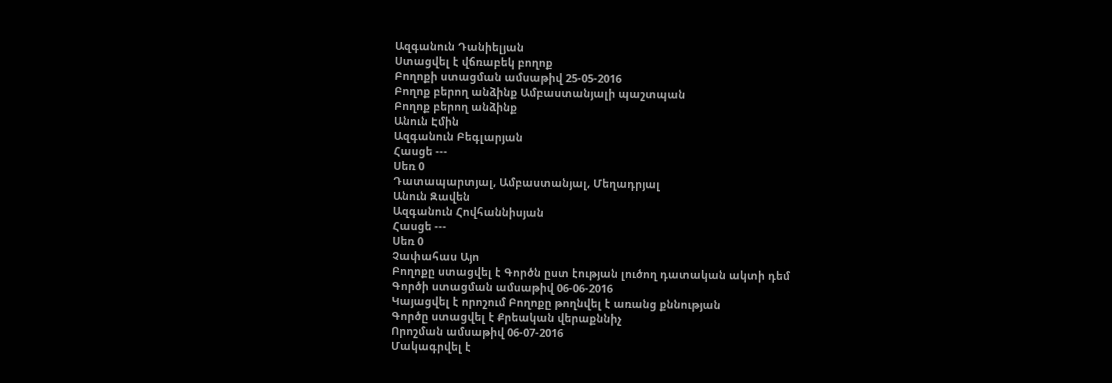Ազգանուն Դանիելյան
Ստացվել է վճռաբեկ բողոք
Բողոքի ստացման ամսաթիվ 25-05-2016
Բողոք բերող անձինք Ամբաստանյալի պաշտպան
Բողոք բերող անձինք
Անուն Էմին
Ազգանուն Բեգլարյան
Հասցե ---
Սեռ 0
Դատապարտյալ, Ամբաստանյալ, Մեղադրյալ
Անուն Զավեն
Ազգանուն Հովհաննիսյան
Հասցե ---
Սեռ 0
Չափահաս Այո
Բողոքը ստացվել է Գործն ըստ էության լուծող դատական ակտի դեմ
Գործի ստացման ամսաթիվ 06-06-2016
Կայացվել է որոշում Բողոքը թողնվել է առանց քննության
Գործը ստացվել է Քրեական վերաքննիչ
Որոշման ամսաթիվ 06-07-2016
Մակագրվել է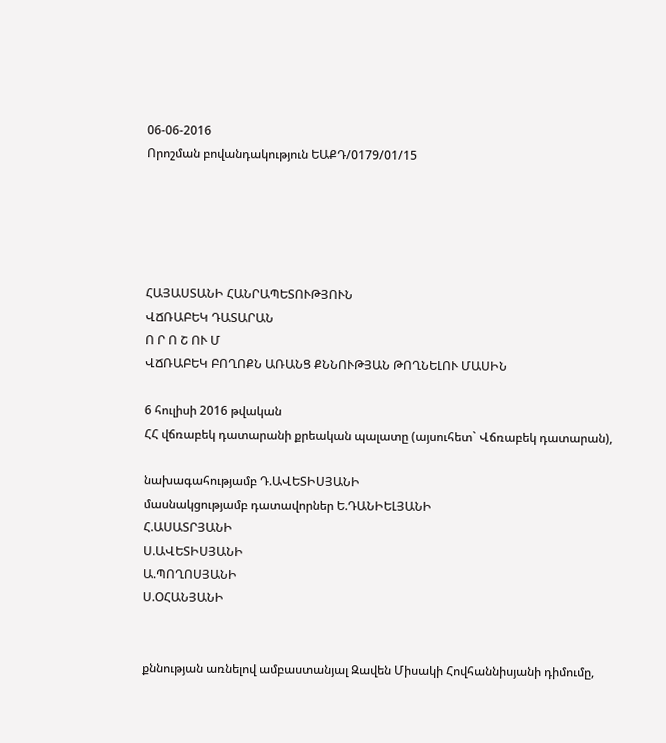06-06-2016
Որոշման բովանդակություն ԵԱՔԴ/0179/01/15





ՀԱՅԱՍՏԱՆԻ ՀԱՆՐԱՊԵՏՈՒԹՅՈՒՆ
ՎՃՌԱԲԵԿ ԴԱՏԱՐԱՆ
Ո Ր Ո Շ ՈՒ Մ
ՎՃՌԱԲԵԿ ԲՈՂՈՔՆ ԱՌԱՆՑ ՔՆՆՈՒԹՅԱՆ ԹՈՂՆԵԼՈՒ ՄԱՍԻՆ

6 հուլիսի 2016 թվական
ՀՀ վճռաբեկ դատարանի քրեական պալատը (այսուհետ` Վճռաբեկ դատարան),

նախագահությամբ Դ.ԱՎԵՏԻՍՅԱՆԻ
մասնակցությամբ դատավորներ Ե.ԴԱՆԻԵԼՅԱՆԻ
Հ.ԱՍԱՏՐՅԱՆԻ
Ս.ԱՎԵՏԻՍՅԱՆԻ
Ա.ՊՈՂՈՍՅԱՆԻ
Ս.ՕՀԱՆՅԱՆԻ


քննության առնելով ամբաստանյալ Զավեն Միսակի Հովհաննիսյանի դիմումը,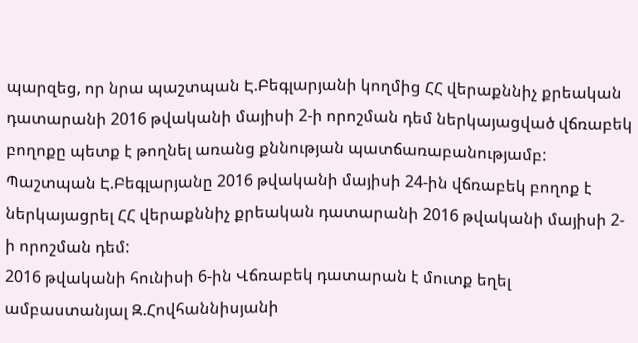պարզեց, որ նրա պաշտպան Է.Բեգլարյանի կողմից ՀՀ վերաքննիչ քրեական դատարանի 2016 թվականի մայիսի 2-ի որոշման դեմ ներկայացված վճռաբեկ բողոքը պետք է թողնել առանց քննության պատճառաբանությամբ:
Պաշտպան Է.Բեգլարյանը 2016 թվականի մայիսի 24-ին վճռաբեկ բողոք է ներկայացրել ՀՀ վերաքննիչ քրեական դատարանի 2016 թվականի մայիսի 2-ի որոշման դեմ:
2016 թվականի հունիսի 6-ին Վճռաբեկ դատարան է մուտք եղել ամբաստանյալ Զ.Հովհաննիսյանի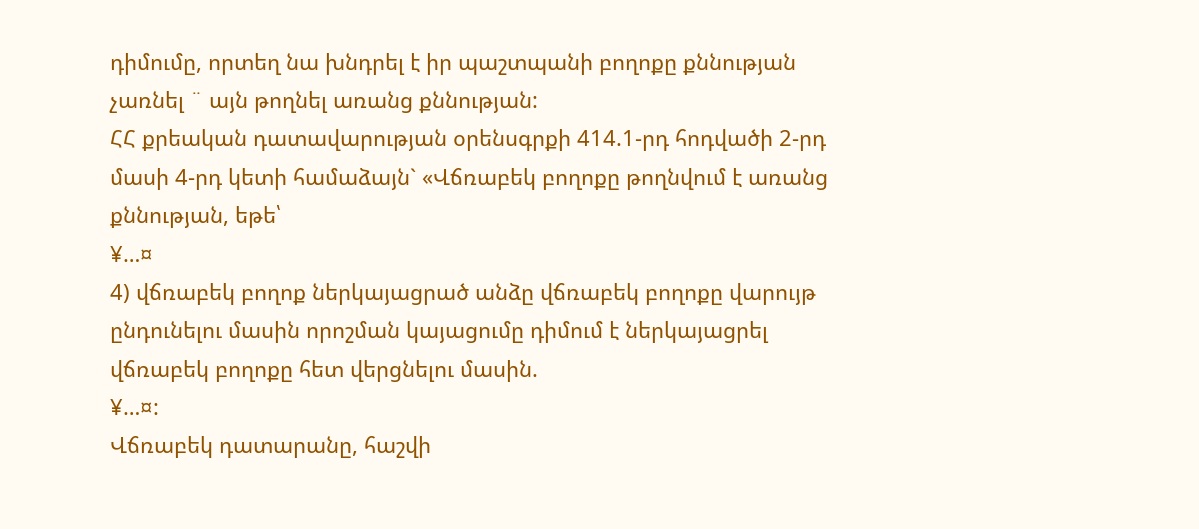դիմումը, որտեղ նա խնդրել է իր պաշտպանի բողոքը քննության չառնել ¨ այն թողնել առանց քննության:
ՀՀ քրեական դատավարության օրենսգրքի 414.1-րդ հոդվածի 2-րդ մասի 4-րդ կետի համաձայն` «Վճռաբեկ բողոքը թողնվում է առանց քննության, եթե՝
¥…¤
4) վճռաբեկ բողոք ներկայացրած անձը վճռաբեկ բողոքը վարույթ ընդունելու մասին որոշման կայացումը դիմում է ներկայացրել վճռաբեկ բողոքը հետ վերցնելու մասին.
¥…¤:
Վճռաբեկ դատարանը, հաշվի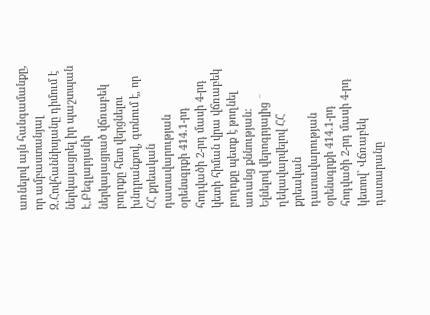առնելով այն հանգամանքը, որ ամբաստանյալ Զ.Հովհաննիսյանը դիմում է ներկայացրել իր պաշտպան Է.Բեգլարյանի ներկայացրած վճռաբեկ բողոքը հետ վերցնելու խնդրանքով, գտնում է, որ ՀՀ քրեական դատավարության օրենսգրքի 414.1-րդ հոդվածի 2-րդ մասի 4-րդ կետի հիման վրա վճռաբեկ բողոքը պետք է թողնել առանց քննության:
Ելնելով վերոգրյալից ¨ ղեկավարվելով ՀՀ քրեական դատավարության օրենսգրքի 414.1-րդ հոդվածի 2-րդ մասի 4-րդ կետով` Վճռաբեկ դատարանը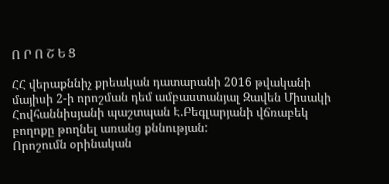Ո Ր Ո Շ Ե Ց

ՀՀ վերաքննիչ քրեական դատարանի 2016 թվականի մայիսի 2-ի որոշման դեմ ամբաստանյալ Զավեն Միսակի Հովհաննիսյանի պաշտպան Է.Բեգլարյանի վճռաբեկ բողոքը թողնել առանց քննության:
Որոշումն օրինական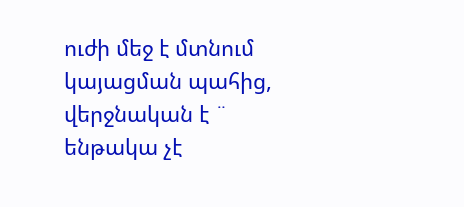ուժի մեջ է մտնում կայացման պահից, վերջնական է ¨ ենթակա չէ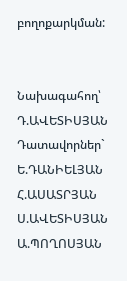բողոքարկման:


Նախագահող՝ Դ.ԱՎԵՏԻՍՅԱՆ
Դատավորներ` Ե.ԴԱՆԻԵԼՅԱՆ
Հ.ԱՍԱՏՐՅԱՆ
Ս.ԱՎԵՏԻՍՅԱՆ
Ա.ՊՈՂՈՍՅԱՆ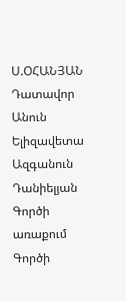Ս.ՕՀԱՆՅԱՆ
Դատավոր
Անուն Ելիզավետա
Ազգանուն Դանիելյան
Գործի առաքում
Գործի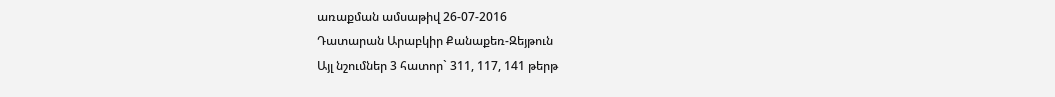առաքման ամսաթիվ 26-07-2016
Դատարան Արաբկիր Քանաքեռ-Զեյթուն
Այլ նշումներ 3 հատոր` 311, 117, 141 թերթ